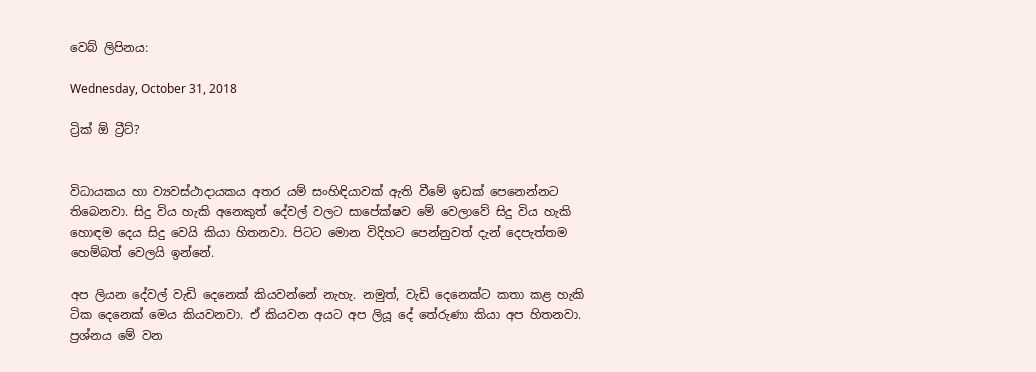වෙබ් ලිපිනය:

Wednesday, October 31, 2018

ට්‍රික් ඕ ට්‍රීට්?


විධායකය හා ව්‍යවස්ථාදායකය අතර යම් සංහිඳියාවක් ඇති වීමේ ඉඩක් පෙනෙන්නට තිබෙනවා. සිදු විය හැකි අනෙකුත් දේවල් වලට සාපේක්ෂව මේ වෙලාවේ සිදු විය හැකි හොඳම දෙය සිදු වෙයි කියා හිතනවා. පිටට මොන විදිහට පෙන්නුවත් දැන් දෙපැත්තම හෙම්බත් වෙලයි ඉන්නේ.

අප ලියන දේවල් වැඩි දෙනෙක් කියවන්නේ නැහැ. නමුත්, වැඩි දෙනෙක්ට කතා කළ හැකි ටික දෙනෙක් මෙය කියවනවා. ඒ කියවන අයට අප ලියූ දේ තේරුණා කියා අප හිතනවා. ප්‍රශ්නය මේ වන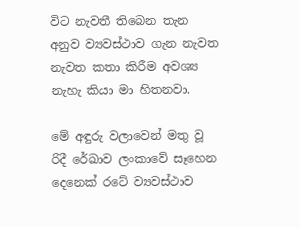විට නැවතී තිබෙන තැන අනුව ව්‍යවස්ථාව ගැන නැවත නැවත කතා කිරීම අවශ්‍ය නැහැ කියා මා හිතනවා.

මේ අඳුරු වලාවෙන් මතු වූ රිදී රේඛාව ලංකාවේ සෑහෙන දෙනෙක් රටේ ව්‍යවස්ථාව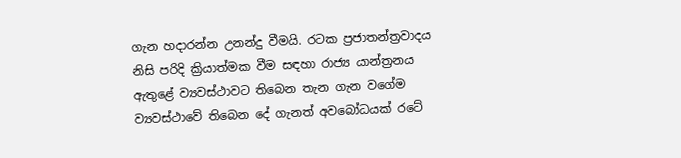ගැන හදාරන්න උනන්දු වීමයි. රටක ප්‍රජාතන්ත්‍රවාදය නිසි පරිදි ක්‍රියාත්මක වීම සඳහා රාජ්‍ය යාන්ත්‍රනය ඇතුළේ ව්‍යවස්ථාවට තිබෙන තැන ගැන වගේම ව්‍යවස්ථාවේ තිබෙන දේ ගැනත් අවබෝධයක් රටේ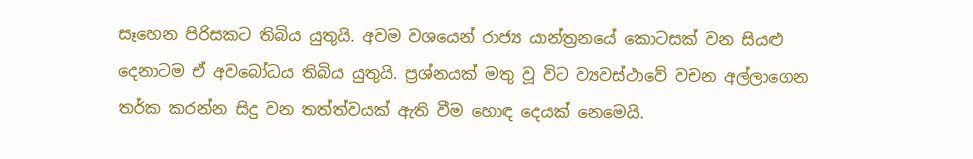සෑහෙන පිරිසකට තිබිය යුතුයි. අවම වශයෙන් රාජ්‍ය යාන්ත්‍රනයේ කොටසක් වන සියළු දෙනාටම ඒ අවබෝධය තිබිය යුතුයි. ප්‍රශ්නයක් මතු වූ විට ව්‍යවස්ථාවේ වචන අල්ලාගෙන තර්ක කරන්න සිදු වන තත්ත්වයක් ඇති වීම හොඳ දෙයක් නෙමෙයි.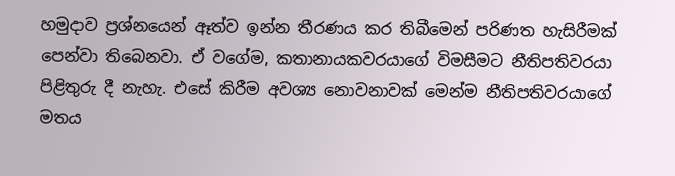හමුදාව ප්‍රශ්නයෙන් ඈත්ව ඉන්න තීරණය කර තිබීමෙන් පරිණත හැසිරීමක් පෙන්වා තිබෙනවා. ඒ වගේම, කතානායකවරයාගේ විමසීමට නීතිපතිවරයා පිළිතුරු දී නැහැ. එසේ කිරීම අවශ්‍ය නොවනාවක් මෙන්ම නීතිපතිවරයාගේ මතය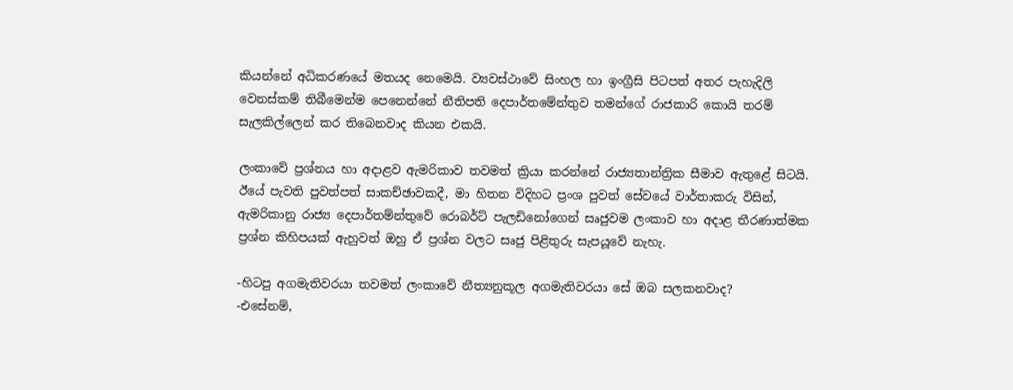කියන්නේ අධිකරණයේ මතයද නෙමෙයි. ව්‍යවස්ථාවේ සිංහල හා ඉංග්‍රීසි පිටපත් අතර පැහැදිලි වෙනස්කම් තිබීමෙන්ම පෙනෙන්නේ නීතිපති දෙපාර්තමේන්තුව තමන්ගේ රාජකාරි කොයි තරම් සැලකිල්ලෙන් කර තිබෙනවාද කියන එකයි.

ලංකාවේ ප්‍රශ්නය හා අදාළව ඇමරිකාව තවමත් ක්‍රියා කරන්නේ රාජ්‍යතාන්ත්‍රික සීමාව ඇතුළේ සිටයි. ඊයේ පැවති පුවත්පත් සාකච්ඡාවකදී, මා හිතන විදිහට ප්‍රංශ පුවත් සේවයේ වාර්තාකරු විසින්, ඇමරිකානු රාජ්‍ය දෙපාර්තම්න්තුවේ රොබර්ට් පැලඩිනෝගෙන් සෘජුවම ලංකාව හා අදාළ තීරණාත්මක ප්‍රශ්න කිහිපයක් ඇහුවත් ඔහු ඒ ප්‍රශ්න වලට සෘජු පිළිතුරු සැපයූවේ නැහැ.

-හිටපු අගමැතිවරයා තවමත් ලංකාවේ නීත්‍යනුකූල අගමැතිවරයා සේ ඔබ සලකනවාද?
-එසේනම්,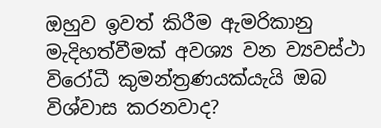ඔහුව ඉවත් කිරීම ඇමරිකානු මැදිහත්වීමක් අවශ්‍ය වන ව්‍යවස්ථා විරෝධී කුමන්ත්‍රණයක්යැයි ඔබ විශ්වාස කරනවාද?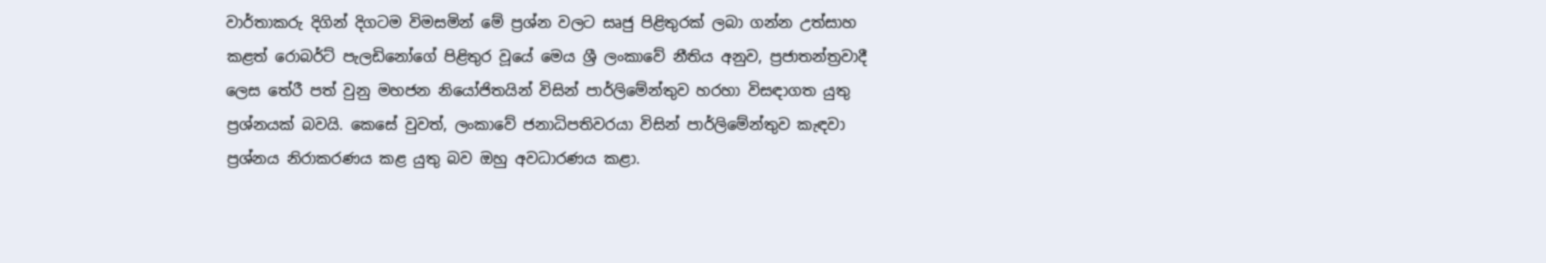වාර්තාකරු දිගින් දිගටම විමසමින් මේ ප්‍රශ්න වලට සෘජු පිළිතුරක් ලබා ගන්න උත්සාහ කළත් රොබර්ට් පැලඩිනෝගේ පිළිතුර වූයේ මෙය ශ්‍රී ලංකාවේ නීතිය අනුව, ප්‍රජාතන්ත්‍රවාදී ලෙස තේරී පත් වුනු මහජන නියෝජිතයින් විසින් පාර්ලිමේන්තුව හරහා විසඳාගත යුතු ප්‍රශ්නයක් බවයි. කෙසේ වුවත්, ලංකාවේ ජනාධිපතිවරයා විසින් පාර්ලිමේන්තුව කැඳවා ප්‍රශ්නය නිරාකරණය කළ යුතු බව ඔහු අවධාරණය කළා.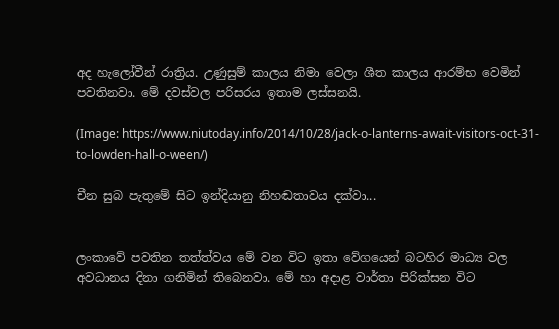අද හැලෝවීන් රාත්‍රිය. උණුසුම් කාලය නිමා වෙලා ශීත කාලය ආරම්භ වෙමින් පවතිනවා. මේ දවස්වල පරිසරය ඉතාම ලස්සනයි.

(Image: https://www.niutoday.info/2014/10/28/jack-o-lanterns-await-visitors-oct-31-to-lowden-hall-o-ween/)

චීන සුබ පැතුමේ සිට ඉන්දියානු නිහඬතාවය දක්වා...


ලංකාවේ පවතින තත්ත්වය මේ වන විට ඉතා වේගයෙන් බටහිර මාධ්‍ය වල අවධානය දිනා ගනිමින් තිබෙනවා. මේ හා අදාළ වාර්තා පිරික්සන විට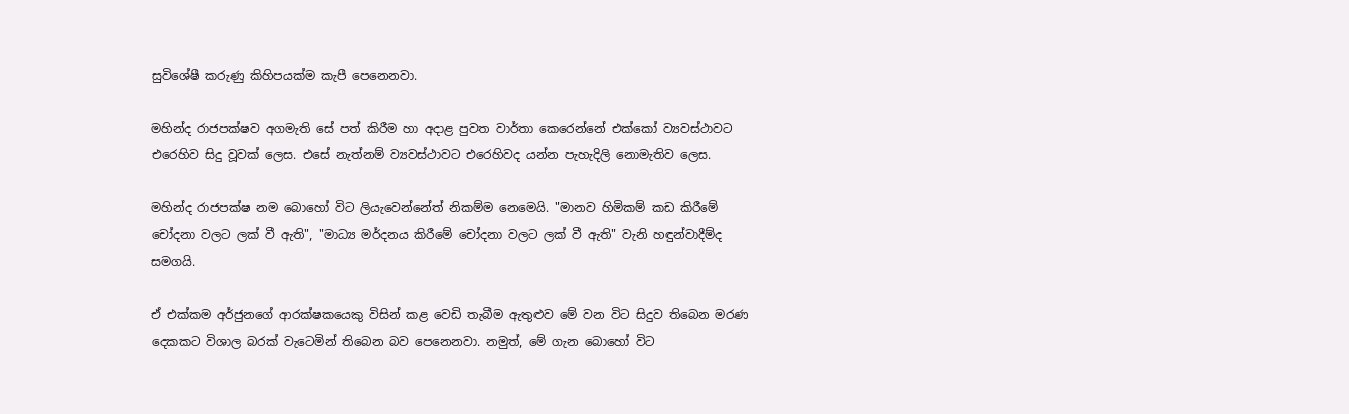සුවිශේෂී කරුණු කිහිපයක්ම කැපී පෙනෙනවා.

මහින්ද රාජපක්ෂව අගමැති සේ පත් කිරීම හා අදාළ පුවත වාර්තා කෙරෙන්නේ එක්කෝ ව්‍යවස්ථාවට එරෙහිව සිදු වූවක් ලෙස. එසේ නැත්නම් ව්‍යවස්ථාවට එරෙහිවද යන්න පැහැදිලි නොමැතිව ලෙස.

මහින්ද රාජපක්ෂ නම බොහෝ විට ලියැවෙන්නේත් නිකම්ම නෙමෙයි. "මානව හිමිකම් කඩ කිරීමේ චෝදනා වලට ලක් වී ඇති", "මාධ්‍ය මර්දනය කිරීමේ චෝදනා වලට ලක් වී ඇති" වැනි හඳුන්වාදීම්ද සමගයි.

ඒ එක්කම අර්ජුනගේ ආරක්ෂකයෙකු විසින් කළ වෙඩි තැබීම ඇතුළුව මේ වන විට සිදුව තිබෙන මරණ දෙකකට විශාල බරක් වැටෙමින් තිබෙන බව පෙනෙනවා. නමුත්, මේ ගැන බොහෝ විට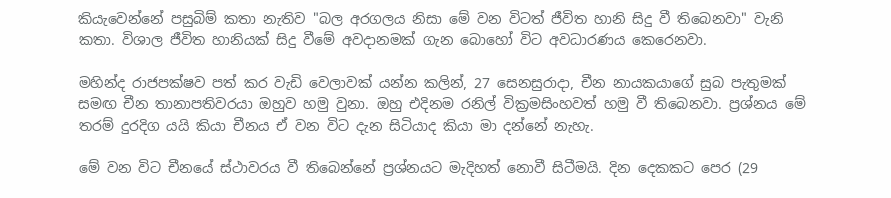කියැවෙන්නේ පසුබිම් කතා නැතිව "බල අරගලය නිසා මේ වන විටත් ජීවිත හානි සිදු වී තිබෙනවා" වැනි කතා. විශාල ජීවිත හානියක් සිදු වීමේ අවදානමක් ගැන බොහෝ විට අවධාරණය කෙරෙනවා.

මහින්ද රාජපක්ෂව පත් කර වැඩි වෙලාවක් යන්න කලින්, 27 සෙනසුරාදා, චීන නායකයාගේ සුබ පැතුමක් සමඟ චීන තානාපතිවරයා ඔහුව හමු වුනා. ඔහු එදිනම රනිල් වික්‍රමසිංහවත් හමු වී තිබෙනවා. ප්‍රශ්නය මේ තරම් දුරදිග යයි කියා චීනය ඒ වන විට දැන සිටියාද කියා මා දන්නේ නැහැ.

මේ වන විට චීනයේ ස්ථාවරය වී තිබෙන්නේ ප්‍රශ්නයට මැදිහත් නොවී සිටීමයි. දින දෙකකට පෙර (29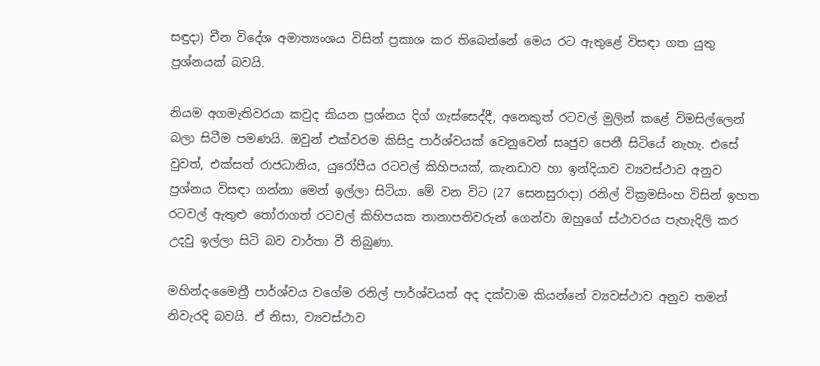සඳුදා) චීන විදේශ අමාත්‍යංශය විසින් ප්‍රකාශ කර තිබෙන්නේ මෙය රට ඇතුළේ විසඳා ගත යුතු ප්‍රශ්නයක් බවයි.

නියම අගමැතිවරයා කවුද කියන ප්‍රශ්නය දිග් ගැස්සෙද්දී, අනෙකුත් රටවල් මුලින් කළේ විමසිල්ලෙන් බලා සිටීම පමණයි. ඔවුන් එක්වරම කිසිදු පාර්ශ්වයක් වෙනුවෙන් සෘජුව පෙනී සිටියේ නැහැ. එසේ වුවත්, එක්සත් රාජධානිය, යුරෝපීය රටවල් කිහිපයක්, කැනඩාව හා ඉන්දියාව ව්‍යවස්ථාව අනුව ප්‍රශ්නය විසඳා ගන්නා මෙන් ඉල්ලා සිටියා. මේ වන විට (27 සෙනසුරාදා) රනිල් වික්‍රමසිංහ විසින් ඉහත රටවල් ඇතුළු තෝරාගත් රටවල් කිහිපයක තානාපතිවරුන් ගෙන්වා ඔහුගේ ස්ථාවරය පැහැදිලි කර උදවු ඉල්ලා සිටි බව වාර්තා වී තිබුණා.

මහින්ද-මෛත්‍රී පාර්ශ්වය වගේම රනිල් පාර්ශ්වයත් අද දක්වාම කියන්නේ ව්‍යවස්ථාව අනුව තමන් නිවැරදි බවයි. ඒ නිසා, ව්‍යවස්ථාව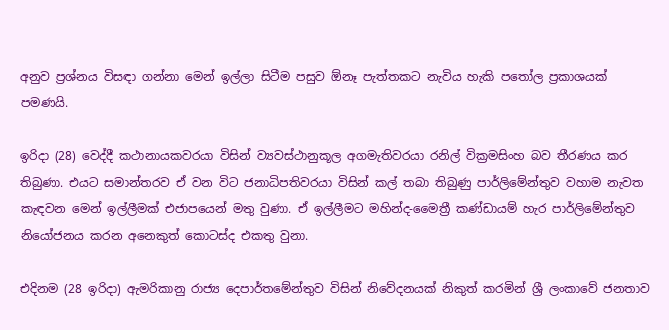අනුව ප්‍රශ්නය විසඳා ගන්නා මෙන් ඉල්ලා සිටීම පසුව ඕනෑ පැත්තකට නැවිය හැකි පතෝල ප්‍රකාශයක් පමණයි.

ඉරිදා (28) වෙද්දී කථානායකවරයා විසින් ව්‍යවස්ථානුකූල අගමැතිවරයා රනිල් වික්‍රමසිංහ බව තීරණය කර තිබුණා. එයට සමාන්තරව ඒ වන විට ජනාධිපතිවරයා විසින් කල් තබා තිබුණු පාර්ලිමේන්තුව වහාම නැවත කැඳවන මෙන් ඉල්ලීමක් එජාපයෙන් මතු වුණා. ඒ ඉල්ලීමට මහින්ද-මෛත්‍රී කණ්ඩායම් හැර පාර්ලිමේන්තුව නියෝජනය කරන අනෙකුත් කොටස්ද එකතු වුනා.

එදිනම (28 ඉරිදා) ඇමරිකානු රාජ්‍ය දෙපාර්තමේන්තුව විසින් නිවේදනයක් නිකුත් කරමින් ශ්‍රී ලංකාවේ ජනතාව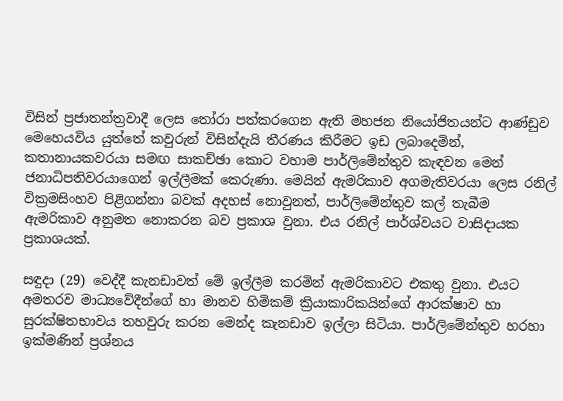විසින් ප්‍රජාතන්ත්‍රවාදී ලෙස තෝරා පත්කරගෙන ඇති මහජන නියෝජිතයන්ට ආණ්ඩුව මෙහෙයවිය යුත්තේ කවුරුන් විසින්දැයි තීරණය කිරීමට ඉඩ ලබාදෙමින්, කතානායකවරයා සමඟ සාකච්ඡා කොට වහාම පාර්ලිමේන්තුව කැඳවන මෙන් ජනාධිපතිවරයාගෙන් ඉල්ලීමක් කෙරුණා. මෙයින් ඇමරිකාව අගමැතිවරයා ලෙස රනිල් වික්‍රමසිංහව පිළිගන්නා බවක් අදහස් නොවුනත්, පාර්ලිමේන්තුව කල් තැබීම ඇමරිකාව අනුමත නොකරන බව ප්‍රකාශ වුනා. එය රනිල් පාර්ශ්වයට වාසිදායක ප්‍රකාශයක්.

සඳුදා (29) වෙද්දී කැනඩාවත් මේ ඉල්ලීම කරමින් ඇමරිකාවට එකතු වුනා. එයට අමතරව මාධ්‍යවේදීන්ගේ හා මානව හිමිකම් ක්‍රියාකාරිකයින්ගේ ආරක්ෂාව හා සුරක්ෂිතභාවය තහවුරු කරන මෙන්ද කැනඩාව ඉල්ලා සිටියා. පාර්ලිමේන්තුව හරහා ඉක්මණින් ප්‍රශ්නය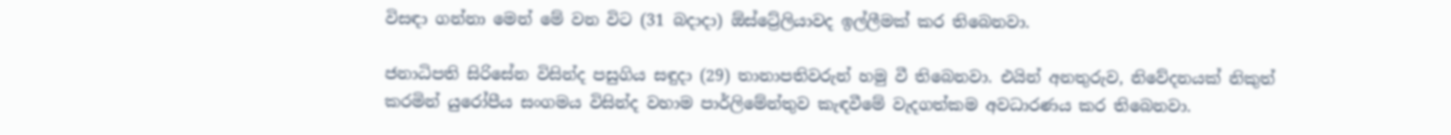විසඳා ගන්නා මෙන් මේ වන විට (31 බදාදා) ඕස්ට්‍රේලියාවද ඉල්ලීමක් කර තිබෙනවා.

ජනාධිපති සිරිසේන විසින්ද පසුගිය සඳුදා (29) තානාපතිවරුන් හමු වී තිබෙනවා. එයින් අනතුරුව, නිවේදනයක් නිකුත් කරමින් යුරෝපීය සංගමය විසින්ද වහාම පාර්ලිමේන්තුව කැඳවීමේ වැදගත්කම අවධාරණය කර තිබෙනවා.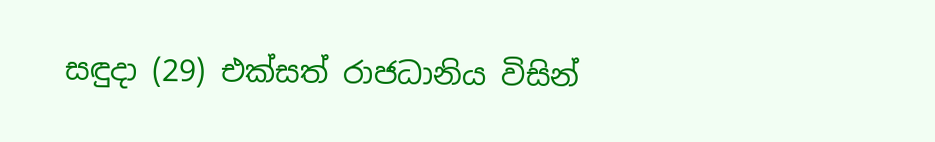සඳුදා (29) එක්සත් රාජධානිය විසින්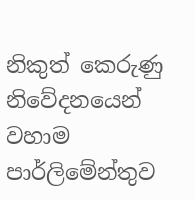නිකුත් කෙරුණු නිවේදනයෙන් වහාම පාර්ලිමේන්තුව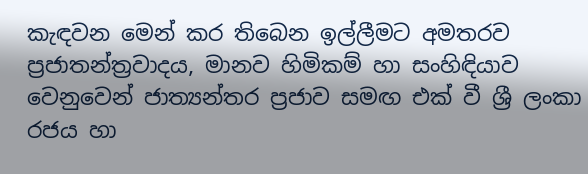කැඳවන මෙන් කර තිබෙන ඉල්ලීමට අමතරව ප්‍රජාතන්ත්‍රවාදය, මානව හිමිකම් හා සංහිඳියාව වෙනුවෙන් ජාත්‍යන්තර ප්‍රජාව සමඟ එක් වී ශ්‍රී ලංකා රජය හා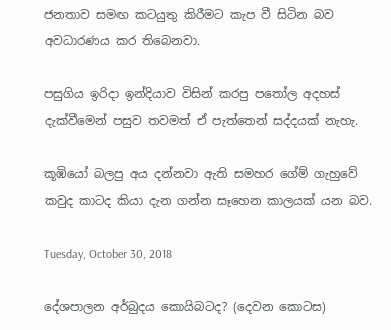ජනතාව සමඟ කටයුතු කිරීමට කැප වී සිටින බව අවධාරණය කර තිබෙනවා.

පසුගිය ඉරිදා ඉන්දියාව විසින් කරපු පතෝල අදහස් දැක්වීමෙන් පසුව තවමත් ඒ පැත්තෙන් සද්දයක් නැහැ.

කූඹියෝ බලපු අය දන්නවා ඇති සමහර ගේම් ගැහුවේ කවුද කාටද කියා දැන ගන්න සෑහෙන කාලයක් යන බව.

Tuesday, October 30, 2018

දේශපාලන අර්බුදය කොයිබටද? (දෙවන කොටස)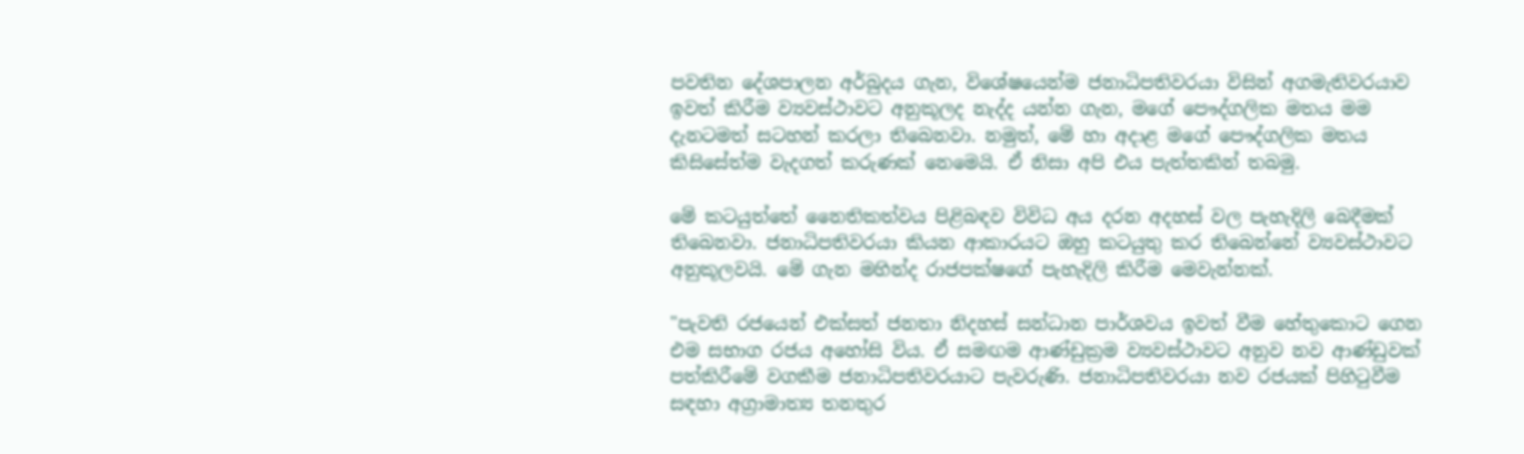පවතින දේශපාලන අර්බුදය ගැන, විශේෂයෙන්ම ජනාධිපතිවරයා විසින් අගමැතිවරයාව ඉවත් කිරීම ව්‍යවස්ථාවට අනුකූලද නැද්ද යන්න ගැන, මගේ පෞද්ගලික මතය මම දැනටමත් සටහන් කරලා තිබෙනවා. නමුත්, මේ හා අදාළ මගේ පෞද්ගලික මතය කිසිසේත්ම වැදගත් කරුණක් නෙමෙයි. ඒ නිසා අපි එය පැත්තකින් තබමු.

මේ කටයුත්තේ නෛතිකත්වය පිළිබඳව විවිධ අය දරන අදහස් වල පැහැදිලි බෙදීමක් තිබෙනවා. ජනාධිපතිවරයා කියන ආකාරයට ඔහු කටයුතු කර තිබෙන්නේ ව්‍යවස්ථාවට අනුකූලවයි. මේ ගැන මහින්ද රාජපක්ෂගේ පැහැදිලි කිරීම මෙවැන්නක්.

"පැවති රජයෙන් එක්සත් ජනතා නිදහස් සන්ධාන පාර්ශවය ඉවත් වීම හේතුකොට ගෙන එම සභාග රජය අහෝසි විය. ඒ සමඟම ආණ්ඩුක්‍රම ව්‍යවස්ථාවට අනුව නව ආණ්ඩුවක් පත්කිරීමේ වගකීම ජනාධිපතිවරයාට පැවරුණි. ජනාධිපතිවරයා නව රජයක් පිහිටුවීම සඳහා අග්‍රාමාත්‍ය තනතුර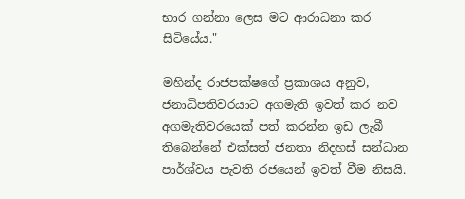භාර ගන්නා ලෙස මට ආරාධනා කර සිටියේය."

මහින්ද රාජපක්ෂගේ ප්‍රකාශය අනුව, ජනාධිපතිවරයාට අගමැති ඉවත් කර නව අගමැතිවරයෙක් පත් කරන්න ඉඩ ලැබී තිබෙන්නේ එක්සත් ජනතා නිදහස් සන්ධාන පාර්ශ්වය පැවති රජයෙන් ඉවත් වීම නිසයි.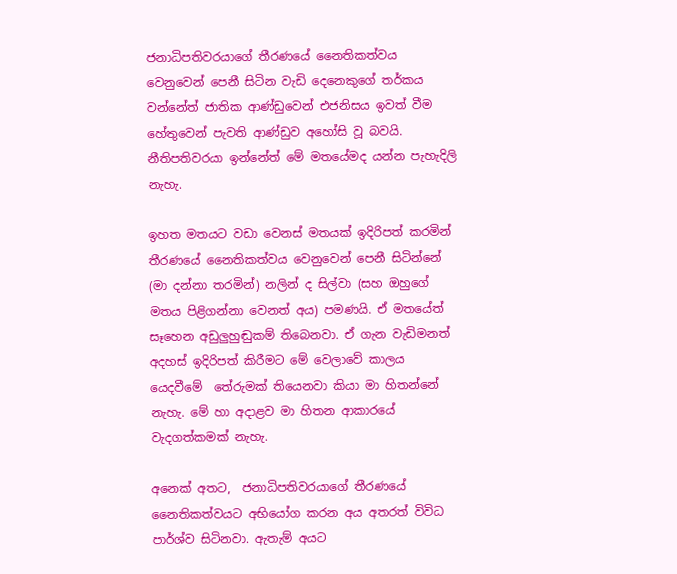ජනාධිපතිවරයාගේ තීරණයේ නෛතිකත්වය වෙනුවෙන් පෙනී සිටින වැඩි දෙනෙකුගේ තර්කය වන්නේත් ජාතික ආණ්ඩුවෙන් එජනිසය ඉවත් වීම හේතුවෙන් පැවති ආණ්ඩුව අහෝසි වූ බවයි. නීතිපතිවරයා ඉන්නේත් මේ මතයේමද යන්න පැහැදිලි නැහැ.

ඉහත මතයට වඩා වෙනස් මතයක් ඉදිරිපත් කරමින්  තීරණයේ නෛතිකත්වය වෙනුවෙන් පෙනී සිටින්නේ (මා දන්නා තරමින්) නලින් ද සිල්වා (සහ ඔහුගේ මතය පිළිගන්නා වෙනත් අය) පමණයි. ඒ මතයේත් සෑහෙන අඩුලුහුඬුකම් තිබෙනවා. ඒ ගැන වැඩිමනත් අදහස් ඉදිරිපත් කිරීමට මේ වෙලාවේ කාලය යෙදවීමේ  තේරුමක් තියෙනවා කියා මා හිතන්නේ නැහැ. මේ හා අදාළව මා හිතන ආකාරයේ වැදගත්කමක් නැහැ.

අනෙක් අතට,  ජනාධිපතිවරයාගේ තීරණයේ නෛතිකත්වයට අභියෝග කරන අය අතරත් විවිධ පාර්ශ්ව සිටිනවා. ඇතැම් අයට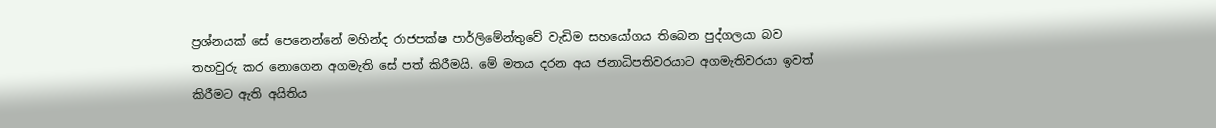ප්‍රශ්නයක් සේ පෙනෙන්නේ මහින්ද රාජපක්ෂ පාර්ලිමේන්තුවේ වැඩිම සහයෝගය තිබෙන පුද්ගලයා බව තහවුරු කර නොගෙන අගමැති සේ පත් කිරීමයි. මේ මතය දරන අය ජනාධිපතිවරයාට අගමැතිවරයා ඉවත් කිරීමට ඇති අයිතිය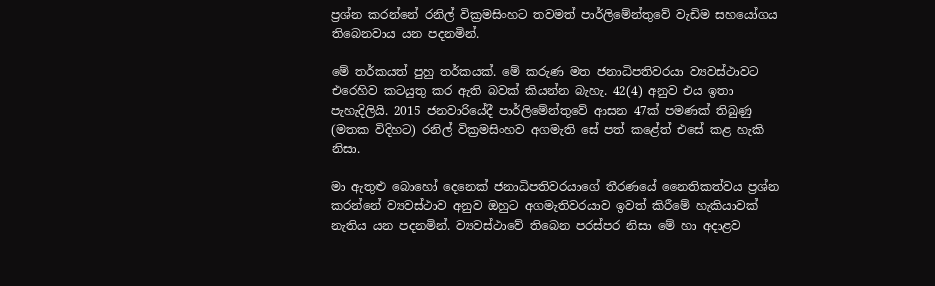ප්‍රශ්න කරන්නේ රනිල් වික්‍රමසිංහට තවමත් පාර්ලිමේන්තුවේ වැඩිම සහයෝගය තිබෙනවාය යන පදනමින්.

මේ තර්කයත් පුහු තර්කයක්. මේ කරුණ මත ජනාධිපතිවරයා ව්‍යවස්ථාවට එරෙහිව කටයුතු කර ඇති බවක් කියන්න බැහැ. 42(4) අනුව එය ඉතා පැහැදිලියි. 2015 ජනවාරියේදී පාර්ලිමේන්තුවේ ආසන 47ක් පමණක් තිබුණු (මතක විදිහට) රනිල් වික්‍රමසිංහව අගමැති සේ පත් කළේත් එසේ කළ හැකි නිසා.

මා ඇතුළු බොහෝ දෙනෙක් ජනාධිපතිවරයාගේ තීරණයේ නෛතිකත්වය ප්‍රශ්න කරන්නේ ව්‍යවස්ථාව අනුව ඔහුට අගමැතිවරයාව ඉවත් කිරීමේ හැකියාවක් නැතිය යන පදනමින්. ව්‍යවස්ථාවේ තිබෙන පරස්පර නිසා මේ හා අදාළව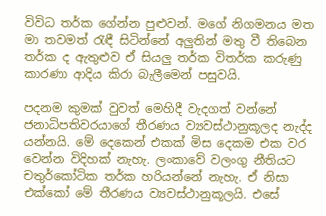විවිධ තර්ක ගේන්න පුළුවන්. මගේ නිගමනය මත මා තවමත් රැඳී සිටින්නේ අලුතින් මතු වී තිබෙන තර්ක ද ඇතුළුව ඒ සියලු තර්ක විතර්ක කරුණු කාරණා ආදිය කිරා බැලීමෙන් පසුවයි.

පදනම කුමක් වුවත් මෙහිදී වැදගත් වන්නේ ජනාධිපතිවරයාගේ තීරණය ව්‍යවස්ථානුකූලද නැද්ද යන්නයි. මේ දෙකෙන් එකක් මිස දෙකම එක වර වෙන්න විදිහක් නැහැ. ලංකාවේ වලංගු නීතියට චතුර්කෝටික තර්ක හරියන්නේ නැහැ. ඒ නිසා එක්කෝ මේ තීරණය ව්‍යවස්ථානුකූලයි. එසේ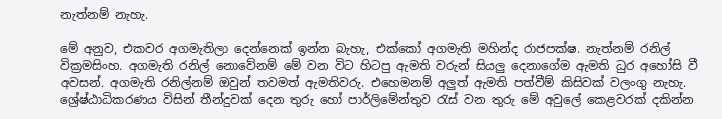නැත්නම් නැහැ.

මේ අනුව, එකවර අගමැතිලා දෙන්නෙක් ඉන්න බැහැ, එක්කෝ අගමැති මහින්ද රාජපක්ෂ. නැත්නම් රනිල් වික්‍රමසිංහ. අගමැති රනිල් නොවේනම් මේ වන විට හිටපු ඇමති වරුන් සියලු දෙනාගේම ඇමති ධුර අහෝසි වී අවසන්. අගමැති රනිල්නම් ඔවුන් තවමත් ඇමතිවරු. එහෙමනම් අලුත් ඇමති පත්වීම් කිසිවක් වලංගු නැහැ. ශ්‍රේෂ්ඨාධිකරණය විසින් තීන්දුවක් දෙන තුරු හෝ පාර්ලිමේන්තුව රැස් වන තුරු මේ අවුලේ කෙළවරක් දකින්න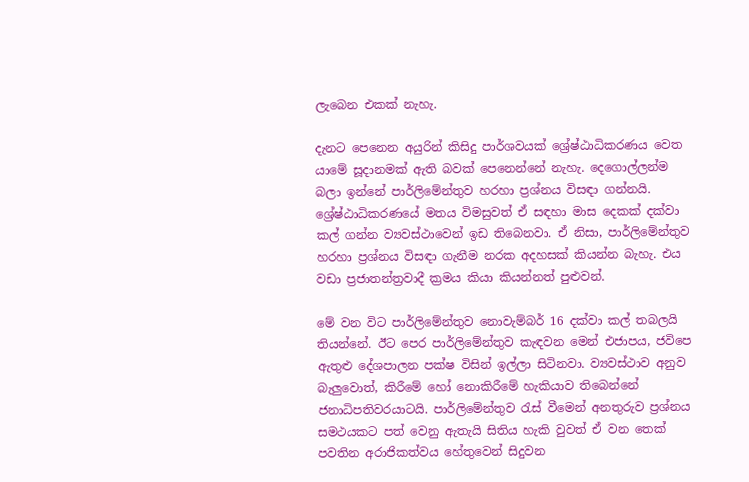ලැබෙන එකක් නැහැ.

දැනට පෙනෙන අයුරින් කිසිදු පාර්ශවයක් ශ්‍රේෂ්ඨාධිකරණය වෙත යාමේ සූදානමක් ඇති බවක් පෙනෙන්නේ නැහැ. දෙගොල්ලන්ම බලා ඉන්නේ පාර්ලිමේන්තුව හරහා ප්‍රශ්නය විසඳා ගන්නයි. ශ්‍රේෂ්ඨාධිකරණයේ මතය විමසුවත් ඒ සඳහා මාස දෙකක් දක්වා කල් ගන්න ව්‍යවස්ථාවෙන් ඉඩ තිබෙනවා. ඒ නිසා, පාර්ලිමේන්තුව හරහා ප්‍රශ්නය විසඳා ගැනීම නරක අදහසක් කියන්න බැහැ. එය වඩා ප්‍රජාතන්ත්‍රවාදී ක්‍රමය කියා කියන්නත් පුළුවන්.

මේ වන විට පාර්ලිමේන්තුව නොවැම්බර් 16 දක්වා කල් තබලයි තියන්නේ. ඊට පෙර පාර්ලිමේන්තුව කැඳවන මෙන් එජාපය, ජවිපෙ ඇතුළු දේශපාලන පක්ෂ විසින් ඉල්ලා සිටිනවා. ව්‍යවස්ථාව අනුව බැලුවොත්, කිරීමේ හෝ නොකිරීමේ හැකියාව තිබෙන්නේ ජනාධිපතිවරයාටයි. පාර්ලිමේන්තුව රැස් වීමෙන් අනතුරුව ප්‍රශ්නය සමථයකට පත් වෙනු ඇතැයි සිතිය හැකි වුවත් ඒ වන තෙක් පවතින අරාජිකත්වය හේතුවෙන් සිදුවන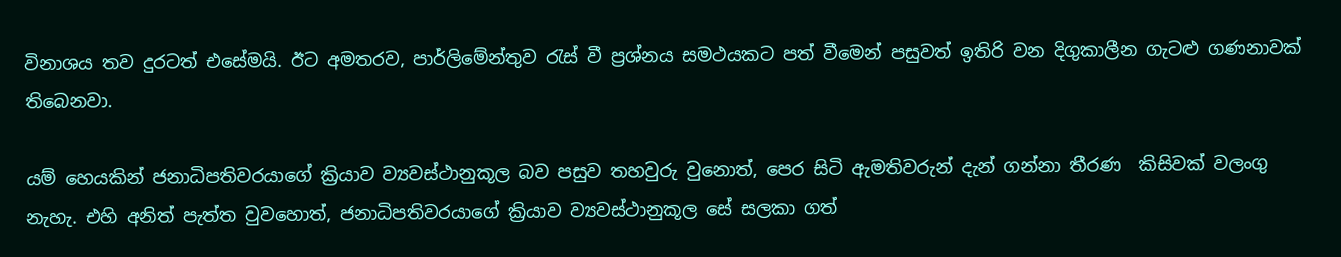විනාශය තව දුරටත් එසේමයි. ඊට අමතරව, පාර්ලිමේන්තුව රැස් වී ප්‍රශ්නය සමථයකට පත් වීමෙන් පසුවත් ඉතිරි වන දිගුකාලීන ගැටළු ගණනාවක් තිබෙනවා.

යම් හෙයකින් ජනාධිපතිවරයාගේ ක්‍රියාව ව්‍යවස්ථානුකූල බව පසුව තහවුරු වුනොත්, පෙර සිටි ඇමතිවරුන් දැන් ගන්නා තීරණ  කිසිවක් වලංගු නැහැ. එහි අනිත් පැත්ත වුවහොත්, ජනාධිපතිවරයාගේ ක්‍රියාව ව්‍යවස්ථානුකූල සේ සලකා ගත්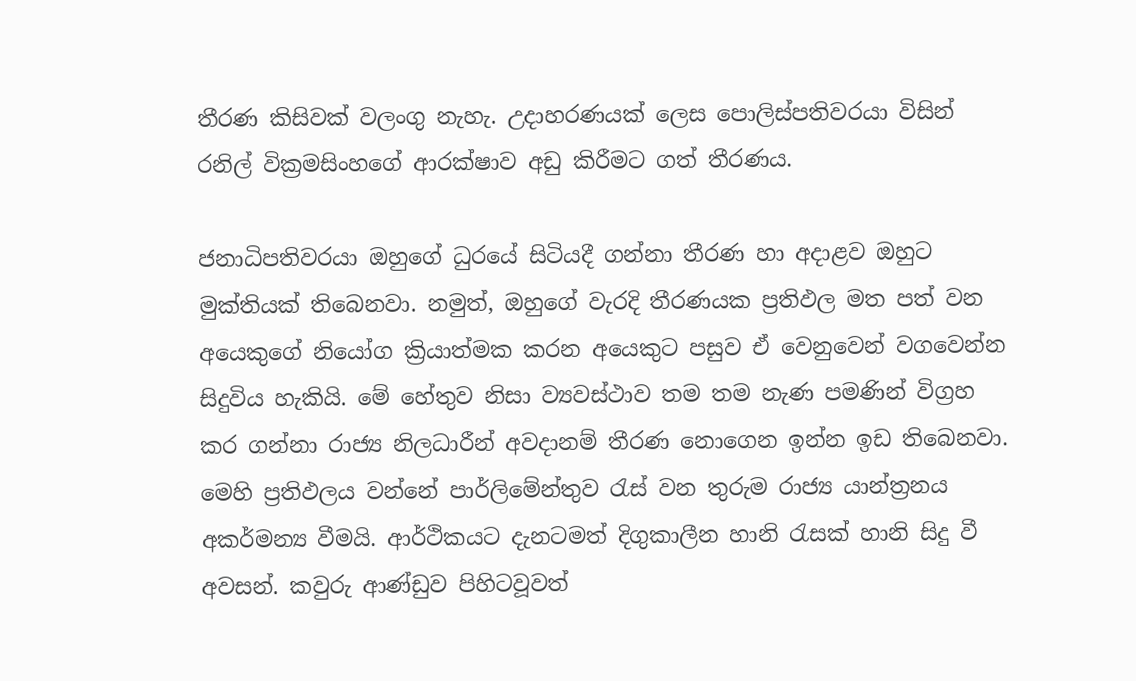තීරණ කිසිවක් වලංගු නැහැ. උදාහරණයක් ලෙස පොලිස්පතිවරයා විසින් රනිල් වික්‍රමසිංහගේ ආරක්ෂාව අඩු කිරීමට ගත් තීරණය.

ජනාධිපතිවරයා ඔහුගේ ධුරයේ සිටියදී ගන්නා තීරණ හා අදාළව ඔහුට මුක්තියක් තිබෙනවා. නමුත්, ඔහුගේ වැරදි තීරණයක ප්‍රතිඵල මත පත් වන අයෙකුගේ නියෝග ක්‍රියාත්මක කරන අයෙකුට පසුව ඒ වෙනුවෙන් වගවෙන්න සිදුවිය හැකියි. මේ හේතුව නිසා ව්‍යවස්ථාව තම තම නැණ පමණින් විග්‍රහ කර ගන්නා රාජ්‍ය නිලධාරීන් අවදානම් තීරණ නොගෙන ඉන්න ඉඩ තිබෙනවා. මෙහි ප්‍රතිඵලය වන්නේ පාර්ලිමේන්තුව රැස් වන තුරුම රාජ්‍ය යාන්ත්‍රනය අකර්මන්‍ය වීමයි. ආර්ථිකයට දැනටමත් දිගුකාලීන හානි රැසක් හානි සිදු වී අවසන්. කවුරු ආණ්ඩුව පිහිටවූවත්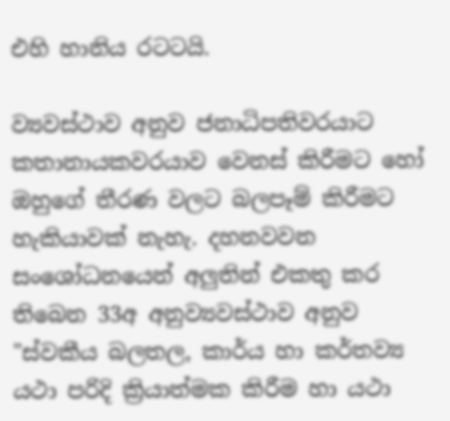එහි හානිය රටටයි.

ව්‍යවස්ථාව අනුව ජනාධිපතිවරයාට කතානායකවරයාව වෙනස් කිරීමට හෝ ඔහුගේ තීරණ වලට බලපෑම් කිරීමට හැකියාවක් නැහැ. දහනවවන සංශෝධනයෙන් අලුතින් එකතු කර තිබෙන 33අ අනුව්‍යවස්ථාව අනුව "ස්වකීය බලතල, කාර්ය හා කර්තව්‍ය යථා පරිදි ක්‍රියාත්මක කිරීම හා යථා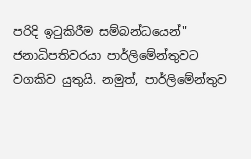පරිදි ඉටුකිරීම සම්බන්ධයෙන්" ජනාධිපතිවරයා පාර්ලිමේන්තුවට වගකිව යුතුයි. නමුත්, පාර්ලිමේන්තුව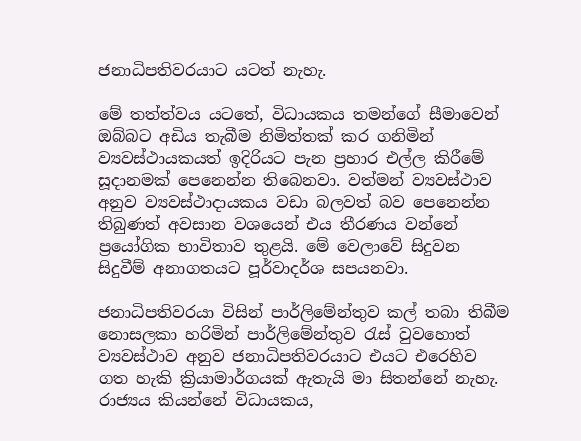ජනාධිපතිවරයාට යටත් නැහැ.

මේ තත්ත්වය යටතේ, විධායකය තමන්ගේ සීමාවෙන් ඔබ්බට අඩිය තැබීම නිමිත්තක් කර ගනිමින් ව්‍යවස්ථායකයත් ඉදිරියට පැන ප්‍රහාර එල්ල කිරීමේ සූදානමක් පෙනෙන්න තිබෙනවා. වත්මන් ව්‍යවස්ථාව අනුව ව්‍යවස්ථාදායකය වඩා බලවත් බව පෙනෙන්න තිබුණත් අවසාන වශයෙන් එය තීරණය වන්නේ ප්‍රයෝගික භාවිතාව තුළයි. මේ වෙලාවේ සිදුවන සිදුවීම් අනාගතයට පූර්වාදර්ශ සපයනවා.

ජනාධිපතිවරයා විසින් පාර්ලිමේන්තුව කල් තබා තිබීම නොසලකා හරිමින් පාර්ලිමේන්තුව රැස් වුවහොත් ව්‍යවස්ථාව අනුව ජනාධිපතිවරයාට එයට එරෙහිව ගත හැකි ක්‍රියාමාර්ගයක් ඇතැයි මා සිතන්නේ නැහැ. රාජ්‍යය කියන්නේ විධායකය,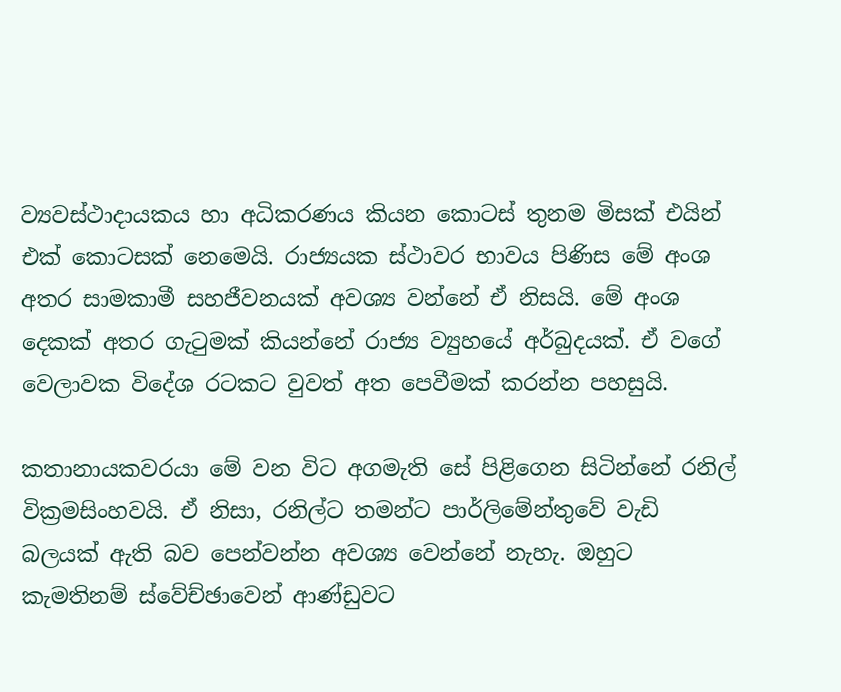ව්‍යවස්ථාදායකය හා අධිකරණය කියන කොටස් තුනම මිසක් එයින් එක් කොටසක් නෙමෙයි. රාජ්‍යයක ස්ථාවර භාවය පිණිස මේ අංශ අතර සාමකාමී සහජීවනයක් අවශ්‍ය වන්නේ ඒ නිසයි. මේ අංශ දෙකක් අතර ගැටුමක් කියන්නේ රාජ්‍ය ව්‍යුහයේ අර්බුදයක්. ඒ වගේ වෙලාවක විදේශ රටකට වුවත් අත පෙවීමක් කරන්න පහසුයි.

කතානායකවරයා මේ වන විට අගමැති සේ පිළිගෙන සිටින්නේ රනිල් වික්‍රමසිංහවයි. ඒ නිසා, රනිල්ට තමන්ට පාර්ලිමේන්තුවේ වැඩි බලයක් ඇති බව පෙන්වන්න අවශ්‍ය වෙන්නේ නැහැ. ඔහුට කැමතිනම් ස්වේච්ඡාවෙන් ආණ්ඩුවට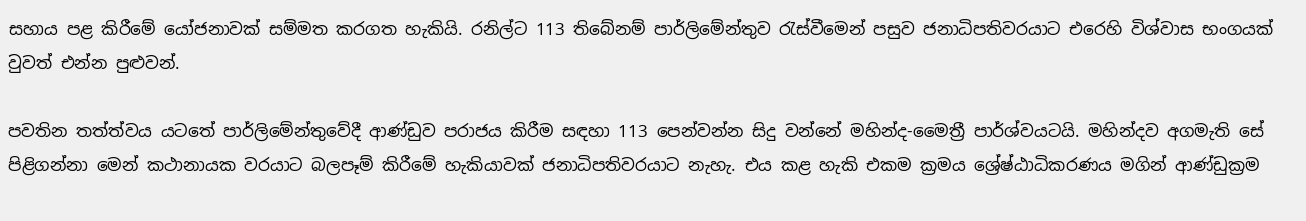සහාය පළ කිරීමේ යෝජනාවක් සම්මත කරගත හැකියි. රනිල්ට 113 තිබේනම් පාර්ලිමේන්තුව රැස්වීමෙන් පසුව ජනාධිපතිවරයාට එරෙහි විශ්වාස භංගයක් වුවත් එන්න පුළුවන්.

පවතින තත්ත්වය යටතේ පාර්ලිමේන්තුවේදී ආණ්ඩුව පරාජය කිරීම සඳහා 113 පෙන්වන්න සිදු වන්නේ මහින්ද-මෛත්‍රී පාර්ශ්වයටයි. මහින්දව අගමැති සේ පිළිගන්නා මෙන් කථානායක වරයාට බලපෑම් කිරීමේ හැකියාවක් ජනාධිපතිවරයාට නැහැ. එය කළ හැකි එකම ක්‍රමය ශ්‍රේෂ්ඨාධිකරණය මගින් ආණ්ඩුක්‍රම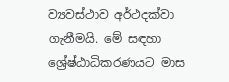ව්‍යවස්ථාව අර්ථදක්වා ගැනීමයි. මේ සඳහා ශ්‍රේෂ්ඨාධිකරණයට මාස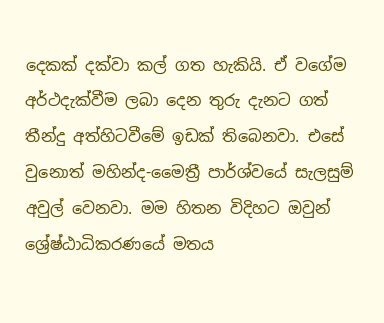දෙකක් දක්වා කල් ගත හැකියි. ඒ වගේම අර්ථදැක්වීම ලබා දෙන තුරු දැනට ගත් තීන්දු අත්හිටවීමේ ඉඩක් තිබෙනවා. එසේ වුනොත් මහින්ද-මෛත්‍රී පාර්ශ්වයේ සැලසුම් අවුල් වෙනවා. මම හිතන විදිහට ඔවුන් ශ්‍රේෂ්ඨාධිකරණයේ මතය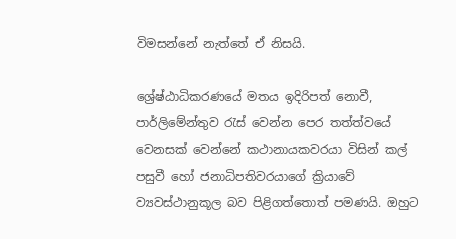විමසන්නේ නැත්තේ ඒ නිසයි.

ශ්‍රේෂ්ඨාධිකරණයේ මතය ඉදිරිපත් නොවී, පාර්ලිමේන්තුව රැස් වෙන්න පෙර තත්ත්වයේ වෙනසක් වෙන්නේ කථානායකවරයා විසින් කල් පසුවී හෝ ජනාධිපතිවරයාගේ ක්‍රියාවේ ව්‍යවස්ථානුකූල බව පිළිගත්තොත් පමණයි. ඔහුට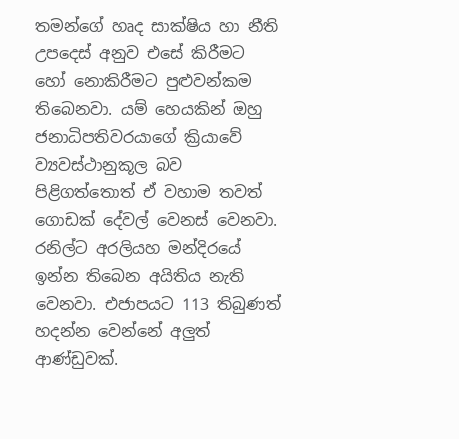තමන්ගේ හෘද සාක්ෂිය හා නීති උපදෙස් අනුව එසේ කිරීමට හෝ නොකිරීමට පුළුවන්කම තිබෙනවා. යම් හෙයකින් ඔහු ජනාධිපතිවරයාගේ ක්‍රියාවේ ව්‍යවස්ථානුකූල බව පිළිගත්තොත් ඒ වහාම තවත් ගොඩක් දේවල් වෙනස් වෙනවා. රනිල්ට අරලියහ මන්දිරයේ ඉන්න තිබෙන අයිතිය නැති වෙනවා. එජාපයට 113 තිබුණත් හදන්න වෙන්නේ අලුත් ආණ්ඩුවක්.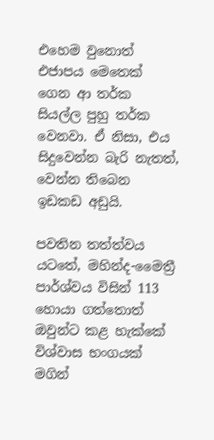එහෙම වුනොත් එජාපය මෙතෙක් ගෙන ආ තර්ක සියල්ල පුහු තර්ක වෙනවා. ඒ නිසා, එය සිදුවෙන්න බැරි නැතත්, වෙන්න තිබෙන ඉඩකඩ අඩුයි.

පවතින තත්ත්වය යටතේ, මහින්ද-මෛත්‍රී පාර්ශ්වය විසින් 113 හොයා ගත්තොත් ඔවුන්ට කළ හැක්කේ විශ්වාස භංගයක් මගින්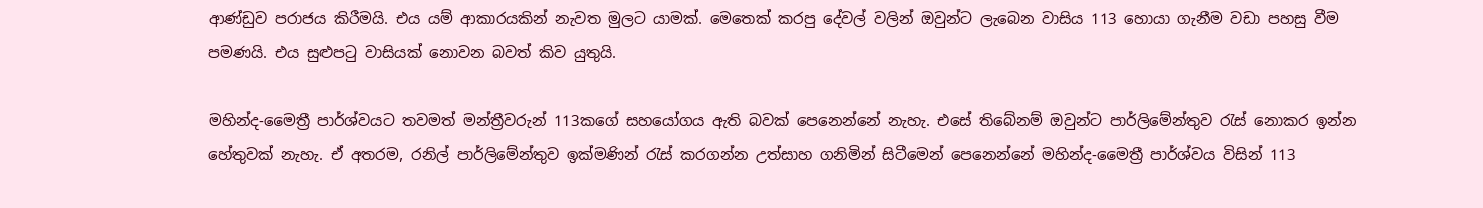ආණ්ඩුව පරාජය කිරීමයි. එය යම් ආකාරයකින් නැවත මුලට යාමක්. මෙතෙක් කරපු දේවල් වලින් ඔවුන්ට ලැබෙන වාසිය 113 හොයා ගැනීම වඩා පහසු වීම පමණයි. එය සුළුපටු වාසියක් නොවන බවත් කිව යුතුයි.

මහින්ද-මෛත්‍රී පාර්ශ්වයට තවමත් මන්ත්‍රීවරුන් 113කගේ සහයෝගය ඇති බවක් පෙනෙන්නේ නැහැ. එසේ තිබේනම් ඔවුන්ට පාර්ලිමේන්තුව රැස් නොකර ඉන්න හේතුවක් නැහැ. ඒ අතරම, රනිල් පාර්ලිමේන්තුව ඉක්මණින් රැස් කරගන්න උත්සාහ ගනිමින් සිටීමෙන් පෙනෙන්නේ මහින්ද-මෛත්‍රී පාර්ශ්වය විසින් 113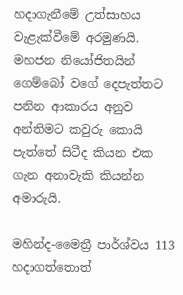හදාගැනීමේ උත්සාහය වැළැක්වීමේ අරමුණයි. මහජන නියෝජිතයින් ගෙම්බෝ වගේ දෙපැත්තට පනින ආකාරය අනුව අන්තිමට කවුරු කොයි පැත්තේ සිටීද කියන එක ගැන අනාවැකි කියන්න අමාරුයි.

මහින්ද-මෛත්‍රී පාර්ශ්වය 113 හදාගත්තොත්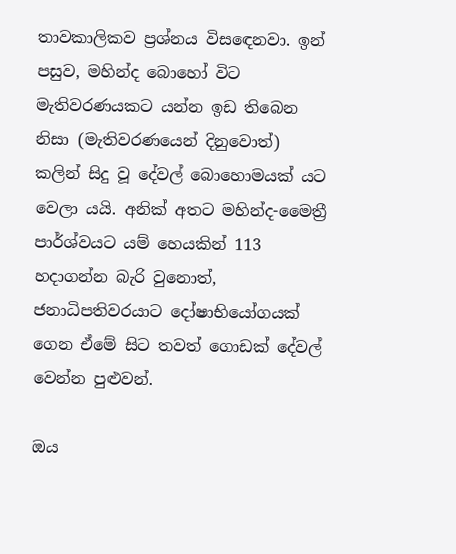තාවකාලිකව ප්‍රශ්නය විසඳෙනවා. ඉන් පසුව, මහින්ද බොහෝ විට මැතිවරණයකට යන්න ඉඩ තිබෙන නිසා (මැතිවරණයෙන් දිනුවොත්) කලින් සිදු වූ දේවල් බොහොමයක් යට වෙලා යයි. අනික් අතට මහින්ද-මෛත්‍රී පාර්ශ්වයට යම් හෙයකින් 113 හදාගන්න බැරි වුනොත්, ජනාධිපතිවරයාට දෝෂාභියෝගයක් ගෙන ඒමේ සිට තවත් ගොඩක් දේවල් වෙන්න පුළුවන්.

ඔය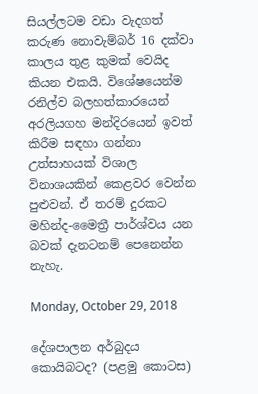සියල්ලටම වඩා වැදගත් කරුණ නොවැම්බර් 16 දක්වා කාලය තුළ කුමක් වෙයිද කියන එකයි. විශේෂයෙන්ම රනිල්ව බලහත්කාරයෙන් අරලියගහ මන්දිරයෙන් ඉවත් කිරීම සඳහා ගන්නා උත්සාහයක් විශාල විනාශයකින් කෙළවර වෙන්න පුළුවන්. ඒ තරම් දුරකට මහින්ද-මෛත්‍රී පාර්ශ්වය යන බවක් දැනටනම් පෙනෙන්න නැහැ.

Monday, October 29, 2018

දේශපාලන අර්බුදය කොයිබටද? (පළමු කොටස)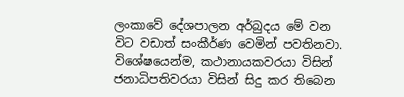ලංකාවේ දේශපාලන අර්බුදය මේ වන විට වඩාත් සංකීර්ණ වෙමින් පවතිනවා. විශේෂයෙන්ම, කථානායකවරයා විසින් ජනාධිපතිවරයා විසින් සිදු කර තිබෙන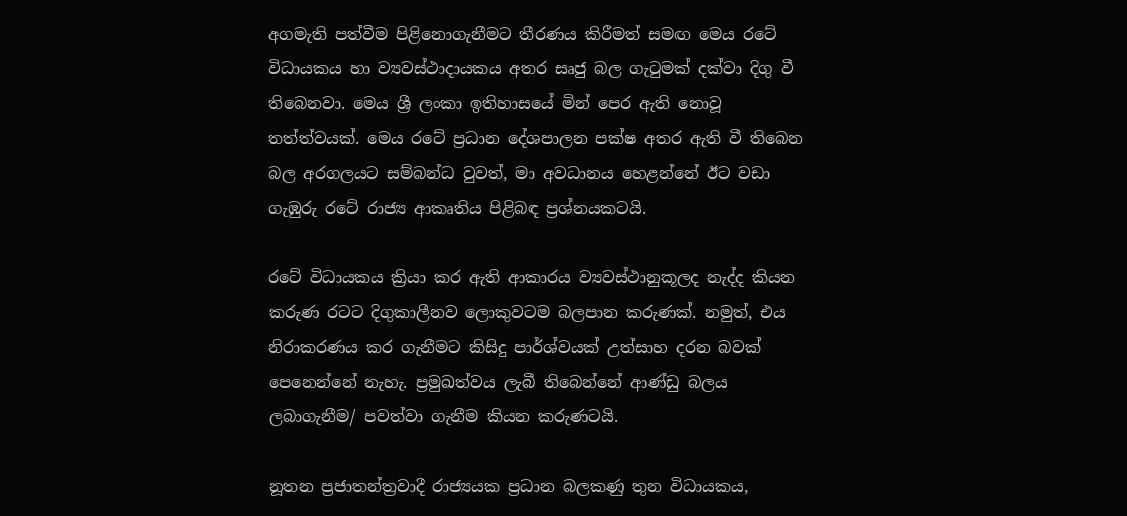අගමැති පත්වීම පිළිනොගැනීමට තීරණය කිරීමත් සමඟ මෙය රටේ විධායකය හා ව්‍යවස්ථාදායකය අතර සෘජු බල ගැටුමක් දක්වා දිගු වී තිබෙනවා. මෙය ශ්‍රී ලංකා ඉතිහාසයේ මින් පෙර ඇති නොවූ තත්ත්වයක්. මෙය රටේ ප්‍රධාන දේශපාලන පක්ෂ අතර ඇති වී තිබෙන බල අරගලයට සම්බන්ධ වුවත්, මා අවධානය හෙළන්නේ ඊට වඩා ගැඹුරු රටේ රාජ්‍ය ආකෘතිය පිළිබඳ ප්‍රශ්නයකටයි.

රටේ විධායකය ක්‍රියා කර ඇති ආකාරය ව්‍යවස්ථානුකූලද නැද්ද කියන කරුණ රටට දිගුකාලීනව ලොකුවටම බලපාන කරුණක්. නමුත්, එය නිරාකරණය කර ගැනීමට කිසිදු පාර්ශ්වයක් උත්සාහ දරන බවක් පෙනෙන්නේ නැහැ. ප්‍රමුඛත්වය ලැබී තිබෙන්නේ ආණ්ඩු බලය ලබාගැනීම/ පවත්වා ගැනීම කියන කරුණටයි.

නූතන ප්‍රජාතන්ත්‍රවාදී රාජ්‍යයක ප්‍රධාන බලකණු තුන විධායකය,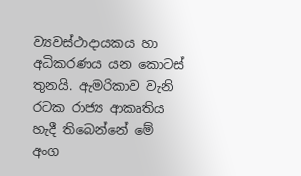ව්‍යවස්ථාදායකය හා අධිකරණය යන කොටස් තුනයි. ඇමරිකාව වැනි රටක රාජ්‍ය ආකෘතිය හැදී තිබෙන්නේ මේ අංග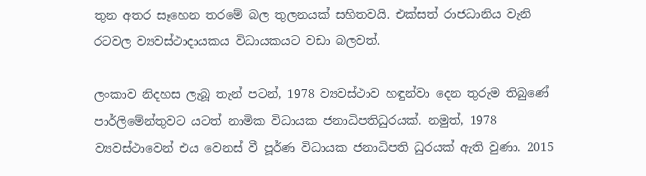තුන අතර සෑහෙන තරමේ බල තුලනයක් සහිතවයි. එක්සත් රාජධානිය වැනි රටවල ව්‍යවස්ථාදායකය විධායකයට වඩා බලවත්.

ලංකාව නිදහස ලැබූ තැන් පටන්, 1978 ව්‍යවස්ථාව හඳුන්වා දෙන තුරුම තිබුණේ පාර්ලිමේන්තුවට යටත් නාමික විධායක ජනාධිපතිධුරයක්. නමුත්, 1978 ව්‍යවස්ථාවෙන් එය වෙනස් වී පූර්ණ විධායක ජනාධිපති ධුරයක් ඇති වුණා. 2015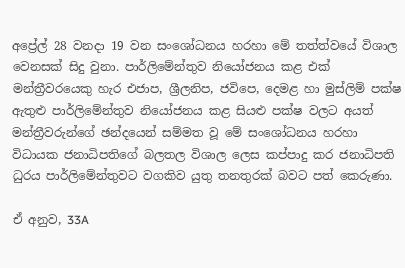අප්‍රේල් 28 වනදා 19 වන සංශෝධනය හරහා මේ තත්ත්වයේ විශාල වෙනසක් සිදු වුනා. පාර්ලිමේන්තුව නියෝජනය කළ එක් මන්ත්‍රීවරයෙකු හැර එජාප, ශ්‍රීලනිප, ජවිපෙ, දෙමළ හා මුස්ලිම් පක්ෂ ඇතුළු පාර්ලිමේන්තුව නියෝජනය කළ සියළු පක්ෂ වලට අයත් මන්ත්‍රීවරුන්ගේ ඡන්දයෙන් සම්මත වූ මේ සංශෝධනය හරහා විධායක ජනාධිපතිගේ බලතල විශාල ලෙස කප්පාදු කර ජනාධිපති ධුරය පාර්ලිමේන්තුවට වගකිව යුතු තනතුරක් බවට පත් කෙරුණා.

ඒ අනුව, 33A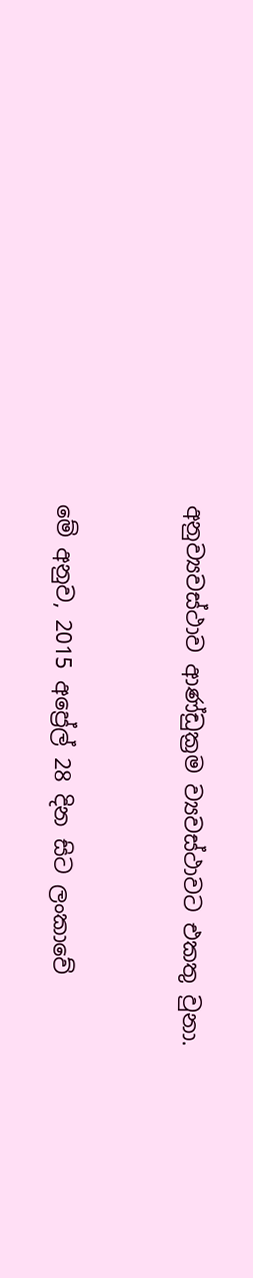අනුව්‍යවස්ථාව ආණ්ඩුක්‍රම ව්‍යවස්ථාවට එකතු වුනා.


මේ අනුව, 2015 අප්‍රේල් 28 දින සිට ලංකාවේ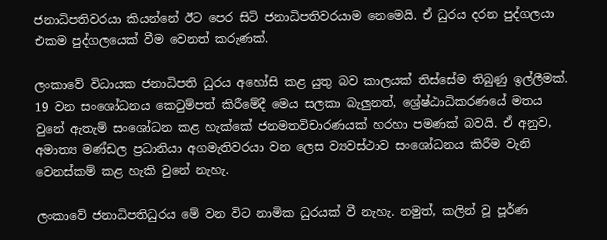ජනාධිපතිවරයා කියන්නේ ඊට පෙර සිටි ජනාධිපතිවරයාම නෙමෙයි. ඒ ධුරය දරන පුද්ගලයා එකම පුද්ගලයෙක් වීම වෙනත් කරුණක්.

ලංකාවේ විධායක ජනාධිපති ධුරය අහෝසි කළ යුතු බව කාලයක් තිස්සේම තිබුණු ඉල්ලීමක්. 19 වන සංශෝධනය කෙටුම්පත් කිරීමේදී මෙය සලකා බැලුනත්, ශ්‍රේෂ්ඨාධිකරණයේ මතය වුනේ ඇතැම් සංශෝධන කළ හැක්කේ ජනමතවිචාරණයක් හරහා පමණක් බවයි. ඒ අනුව, අමාත්‍ය මණ්ඩල ප්‍රධානියා අගමැතිවරයා වන ලෙස ව්‍යවස්ථාව සංශෝධනය කිරීම වැනි වෙනස්කම් කළ හැකි වුනේ නැහැ.

ලංකාවේ ජනාධිපතිධුරය මේ වන විට නාමික ධුරයක් වී නැහැ. නමුත්, කලින් වූ පූර්ණ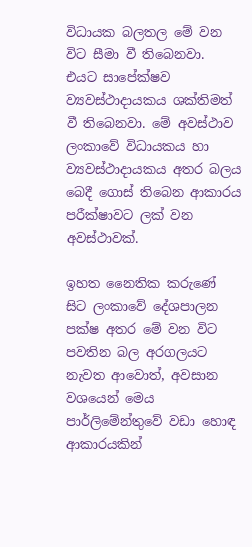විධායක බලතල මේ වන විට සීමා වී තිබෙනවා. එයට සාපේක්ෂව ව්‍යවස්ථාදායකය ශක්තිමත් වී තිබෙනවා. මේ අවස්ථාව ලංකාවේ විධායකය හා ව්‍යවස්ථාදායකය අතර බලය බෙදී ගොස් තිබෙන ආකාරය පරීක්ෂාවට ලක් වන අවස්ථාවක්.

ඉහත නෛතික කරුණේ සිට ලංකාවේ දේශපාලන පක්ෂ අතර මේ වන විට පවතින බල අරගලයට නැවත ආවොත්, අවසාන වශයෙන් මෙය පාර්ලිමේන්තුවේ වඩා හොඳ ආකාරයකින්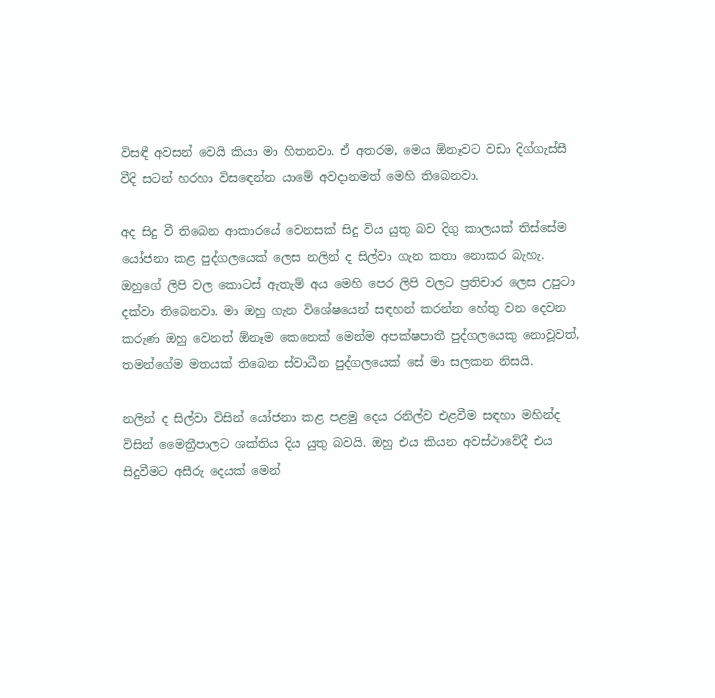විසඳී අවසන් වෙයි කියා මා හිතනවා. ඒ අතරම, මෙය ඕනෑවට වඩා දිග්ගැස්සී වීදි සටන් හරහා විසඳෙන්න යාමේ අවදානමත් මෙහි තිබෙනවා.

අද සිදු වී තිබෙන ආකාරයේ වෙනසක් සිදු විය යුතු බව දිගු කාලයක් තිස්සේම යෝජනා කළ පුද්ගලයෙක් ලෙස නලින් ද සිල්වා ගැන කතා නොකර බැහැ. ඔහුගේ ලිපි වල කොටස් ඇතැම් අය මෙහි පෙර ලිපි වලට ප්‍රතිචාර ලෙස උපුටා දක්වා තිබෙනවා. මා ඔහු ගැන විශේෂයෙන් සඳහන් කරන්න හේතු වන දෙවන කරුණ ඔහු වෙනත් ඕනෑම කෙනෙක් මෙන්ම අපක්ෂපාතී පුද්ගලයෙකු නොවූවත්, තමන්ගේම මතයක් තිබෙන ස්වාධීන පුද්ගලයෙක් සේ මා සලකන නිසයි.

නලින් ද සිල්වා විසින් යෝජනා කළ පළමු දෙය රනිල්ව එළවීම සඳහා මහින්ද විසින් මෛත්‍රීපාලට ශක්තිය දිය යුතු බවයි. ඔහු එය කියන අවස්ථාවේදී එය සිදුවීමට අසීරු දෙයක් මෙන්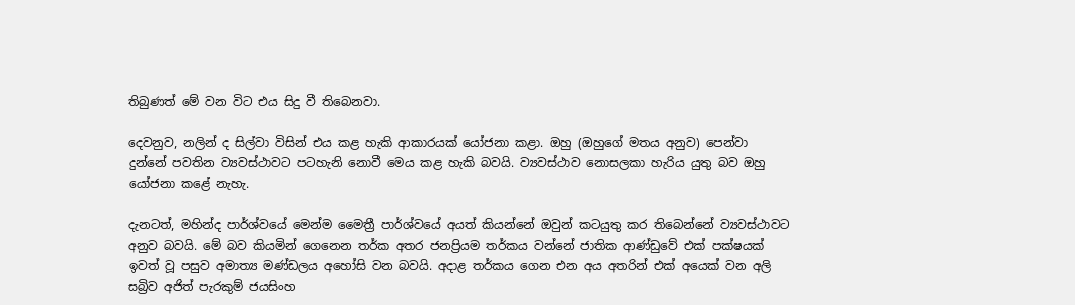තිබුණත් මේ වන විට එය සිදු වී තිබෙනවා.

දෙවනුව, නලින් ද සිල්වා විසින් එය කළ හැකි ආකාරයක් යෝජනා කළා. ඔහු (ඔහුගේ මතය අනුව) පෙන්වා දුන්නේ පවතින ව්‍යවස්ථාවට පටහැනි නොවී මෙය කළ හැකි බවයි. ව්‍යවස්ථාව නොසලකා හැරිය යුතු බව ඔහු යෝජනා කළේ නැහැ.

දැනටත්, මහින්ද පාර්ශ්වයේ මෙන්ම මෛත්‍රී පාර්ශ්වයේ අයත් කියන්නේ ඔවුන් කටයුතු කර තිබෙන්නේ ව්‍යවස්ථාවට අනුව බවයි. මේ බව කියමින් ගෙනෙන තර්ක අතර ජනප්‍රියම තර්කය වන්නේ ජාතික ආණ්ඩුවේ එක් පක්ෂයක් ඉවත් වූ පසුව අමාත්‍ය මණ්ඩලය අහෝසි වන බවයි. අදාළ තර්කය ගෙන එන අය අතරින් එක් අයෙක් වන අලි සබ්‍රිව අජිත් පැරකුම් ජයසිංහ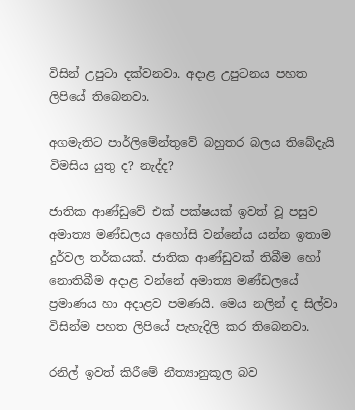විසින් උපුටා දක්වනවා. අදාළ උපුටනය පහත ලිපියේ තිබෙනවා.

අගමැතිට පාර්ලිමේන්තුවේ බහුතර බලය තිබේදැයි විමසිය යුතු ද? නැද්ද?

ජාතික ආණ්ඩුවේ එක් පක්ෂයක් ඉවත් වූ පසුව අමාත්‍ය මණ්ඩලය අහෝසි වන්නේය යන්න ඉතාම දුර්වල තර්කයක්. ජාතික ආණ්ඩුවක් තිබීම හෝ නොතිබීම අදාළ වන්නේ අමාත්‍ය මණ්ඩලයේ ප්‍රමාණය හා අදාළව පමණයි. මෙය නලින් ද සිල්වා විසින්ම පහත ලිපියේ පැහැදිලි කර තිබෙනවා.

රනිල් ඉවත් කිරීමේ නීත්‍යානුකූල බව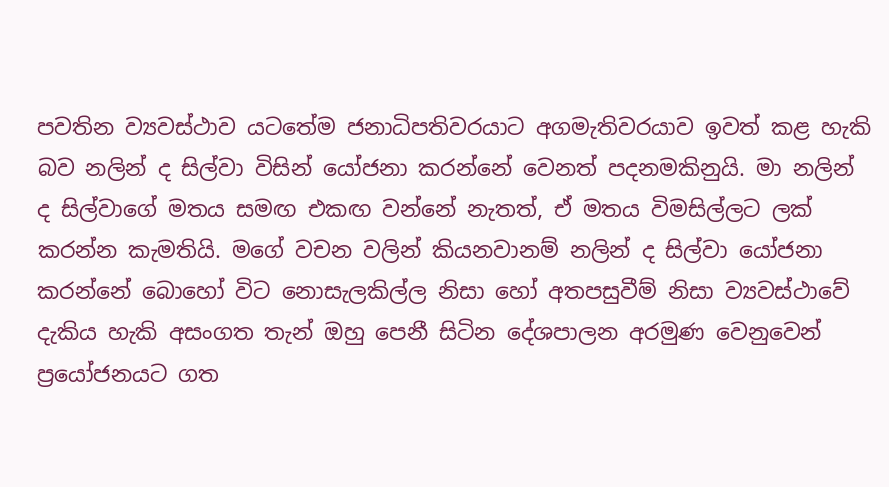පවතින ව්‍යවස්ථාව යටතේම ජනාධිපතිවරයාට අගමැතිවරයාව ඉවත් කළ හැකි බව නලින් ද සිල්වා විසින් යෝජනා කරන්නේ වෙනත් පදනමකිනුයි. මා නලින් ද සිල්වාගේ මතය සමඟ එකඟ වන්නේ නැතත්, ඒ මතය විමසිල්ලට ලක් කරන්න කැමතියි. මගේ වචන වලින් කියනවානම් නලින් ද සිල්වා යෝජනා කරන්නේ බොහෝ විට නොසැලකිල්ල නිසා හෝ අතපසුවීම් නිසා ව්‍යවස්ථාවේ දැකිය හැකි අසංගත තැන් ඔහු පෙනී සිටින දේශපාලන අරමුණ වෙනුවෙන් ප්‍රයෝජනයට ගත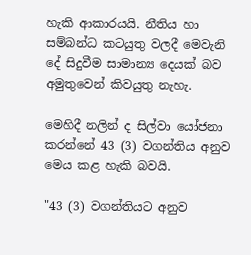හැකි ආකාරයයි. නීතිය හා සම්බන්ධ කටයුතු වලදී මෙවැනි දේ සිදුවීම සාමාන්‍ය දෙයක් බව අමුතුවෙන් කිවයුතු නැහැ.

මෙහිදී නලින් ද සිල්වා යෝජනා කරන්නේ 43 (3) වගන්තිය අනුව මෙය කළ හැකි බවයි.

"43 (3) වගන්තියට අනුව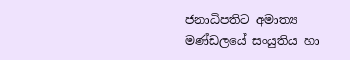ජනාධිපතිට අමාත්‍ය මණ්ඩලයේ සංයුතිය හා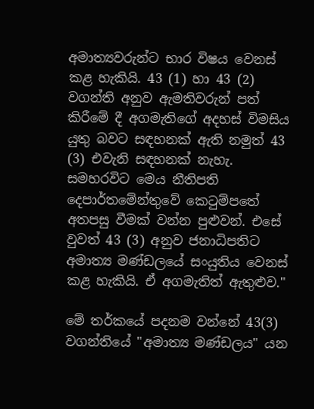අමාත්‍යවරුන්ට භාර විෂය වෙනස් කළ හැකියි. 43 (1) හා 43 (2) වගන්ති අනුව ඇමතිවරුන් පත් කිරීමේ දී අගමැතිගේ අදහස් විමසිය යුතු බවට සඳහනක් ඇති නමුත් 43 (3) එවැනි සඳහනක් නැහැ. සමහරවිට මෙය නීතිපති දෙපාර්තමේන්තුවේ කෙටුම්පතේ අතපසු වීමක් වන්න පුළුවන්. එසේ වුවත් 43 (3) අනුව ජනාධිපතිට අමාත්‍ය මණ්ඩලයේ සංයුතිය වෙනස් කළ හැකියි. ඒ අගමැතිත් ඇතුළුව."

මේ තර්කයේ පදනම වන්නේ 43(3) වගන්තියේ "අමාත්‍ය මණ්ඩලය" යන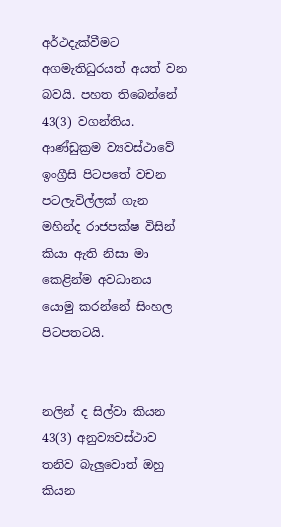අර්ථදැක්වීමට අගමැතිධුරයත් අයත් වන බවයි. පහත තිබෙන්නේ 43(3) වගන්තිය. ආණ්ඩුක්‍රම ව්‍යවස්ථාවේ ඉංග්‍රීසි පිටපතේ වචන පටලැවිල්ලක් ගැන මහින්ද රාජපක්ෂ විසින් කියා ඇති නිසා මා කෙළින්ම අවධානය යොමු කරන්නේ සිංහල පිටපතටයි.


නලින් ද සිල්වා කියන 43(3) අනුව්‍යවස්ථාව තනිව බැලුවොත් ඔහු කියන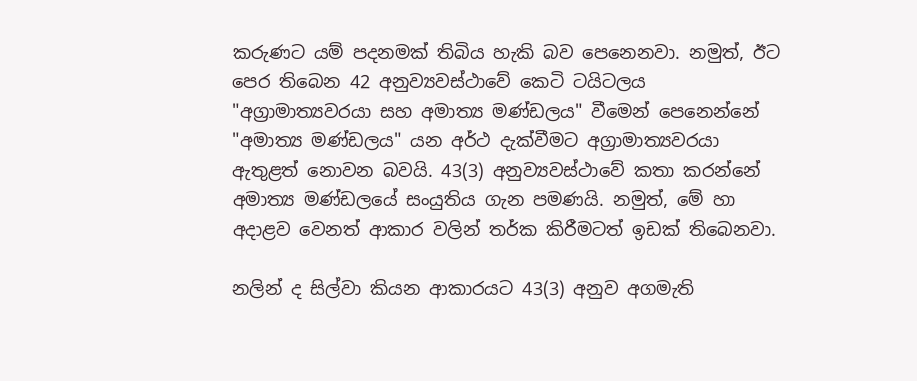කරුණට යම් පදනමක් තිබිය හැකි බව පෙනෙනවා. නමුත්, ඊට පෙර තිබෙන 42 අනුව්‍යවස්ථාවේ කෙටි ටයිටලය "අග්‍රාමාත්‍යවරයා සහ අමාත්‍ය මණ්ඩලය" වීමෙන් පෙනෙන්නේ "අමාත්‍ය මණ්ඩලය" යන අර්ථ දැක්වීමට අග්‍රාමාත්‍යවරයා ඇතුළත් නොවන බවයි. 43(3) අනුව්‍යවස්ථාවේ කතා කරන්නේ අමාත්‍ය මණ්ඩලයේ සංයුතිය ගැන පමණයි. නමුත්, මේ හා අදාළව වෙනත් ආකාර වලින් තර්ක කිරීමටත් ඉඩක් තිබෙනවා.

නලින් ද සිල්වා කියන ආකාරයට 43(3) අනුව අගමැති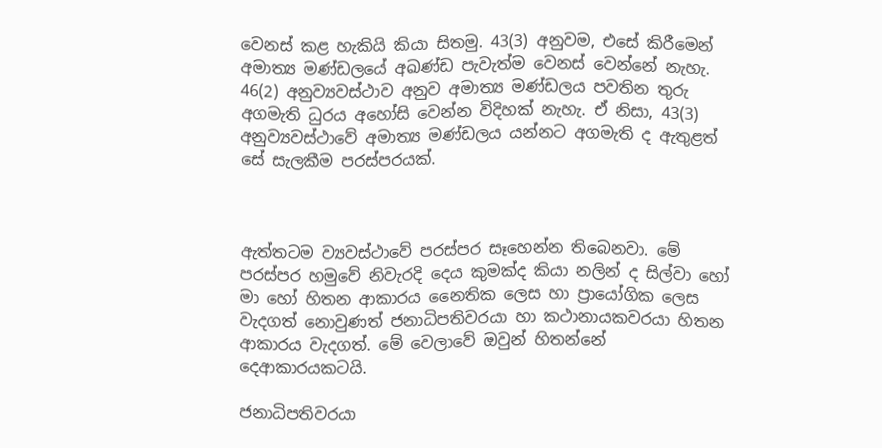වෙනස් කළ හැකියි කියා සිතමු. 43(3) අනුවම, එසේ කිරීමෙන් අමාත්‍ය මණ්ඩලයේ අඛණ්ඩ පැවැත්ම වෙනස් වෙන්නේ නැහැ. 46(2) අනුව්‍යවස්ථාව අනුව අමාත්‍ය මණ්ඩලය පවතින තුරු අගමැති ධුරය අහෝසි වෙන්න විදිහක් නැහැ. ඒ නිසා, 43(3) අනුව්‍යවස්ථාවේ අමාත්‍ය මණ්ඩලය යන්නට අගමැති ද ඇතුළත් සේ සැලකීම පරස්පරයක්.



ඇත්තටම ව්‍යවස්ථාවේ පරස්පර සෑහෙන්න තිබෙනවා. මේ පරස්පර හමුවේ නිවැරදි දෙය කුමක්ද කියා නලින් ද සිල්වා හෝ මා හෝ හිතන ආකාරය නෛතික ලෙස හා ප්‍රායෝගික ලෙස වැදගත් නොවුණත් ජනාධිපතිවරයා හා කථානායකවරයා හිතන ආකාරය වැදගත්. මේ වෙලාවේ ඔවුන් හිතන්නේ දෙආකාරයකටයි.

ජනාධිපතිවරයා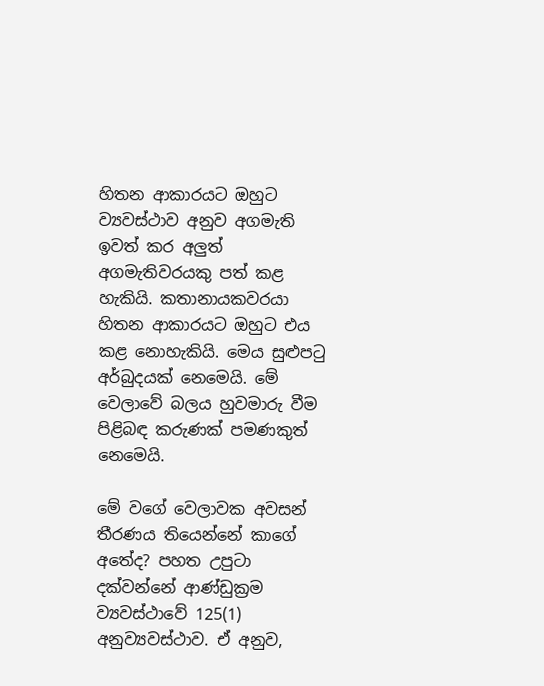හිතන ආකාරයට ඔහුට ව්‍යවස්ථාව අනුව අගමැති ඉවත් කර අලුත් අගමැතිවරයකු පත් කළ හැකියි. කතානායකවරයා හිතන ආකාරයට ඔහුට එය කළ නොහැකියි. මෙය සුළුපටු අර්බුදයක් නෙමෙයි. මේ වෙලාවේ බලය හුවමාරු වීම පිළිබඳ කරුණක් පමණකුත් නෙමෙයි.

මේ වගේ වෙලාවක අවසන් තීරණය තියෙන්නේ කාගේ අතේද? පහත උපුටා දක්වන්නේ ආණ්ඩුක්‍රම ව්‍යවස්ථාවේ 125(1) අනුව්‍යවස්ථාව. ඒ අනුව,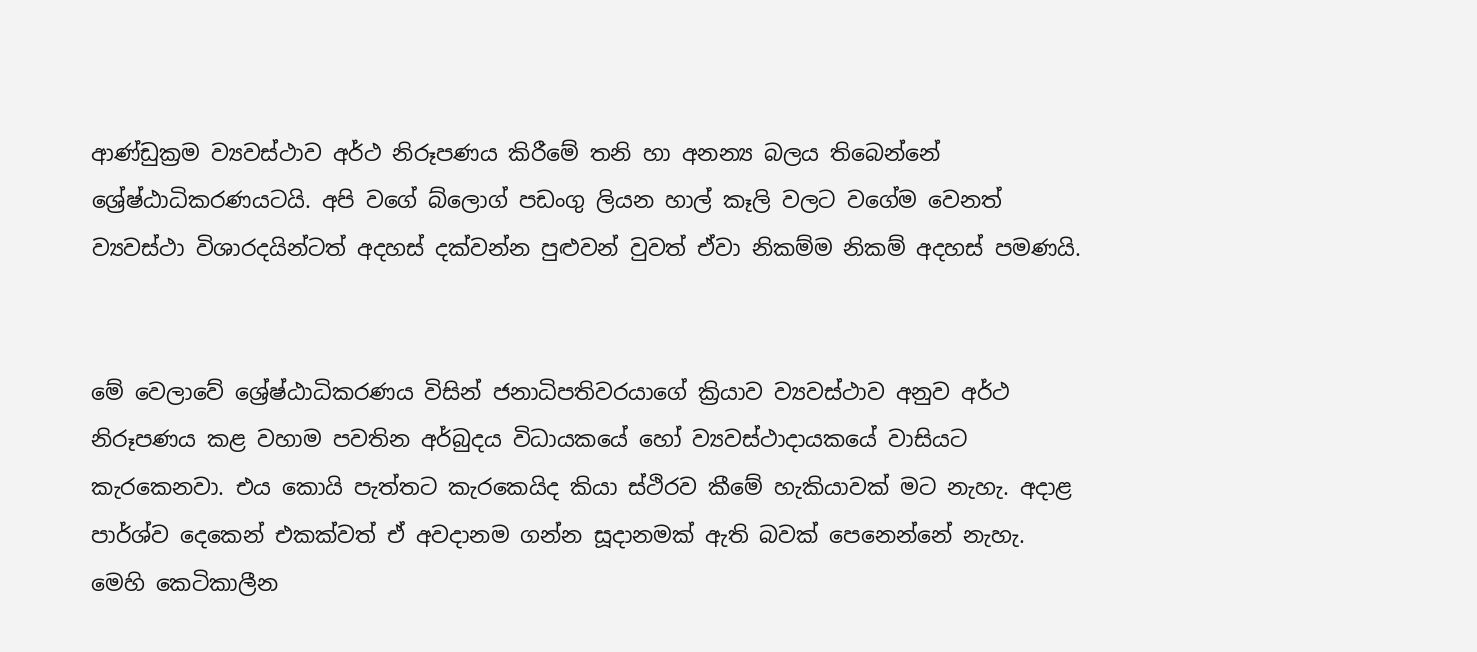ආණ්ඩුක්‍රම ව්‍යවස්ථාව අර්ථ නිරූපණය කිරීමේ තනි හා අනන්‍ය බලය තිබෙන්නේ ශ්‍රේෂ්ඨාධිකරණයටයි. අපි වගේ බ්ලොග් පඩංගු ලියන හාල් කෑලි වලට වගේම වෙනත් ව්‍යවස්ථා විශාරදයින්ටත් අදහස් දක්වන්න පුළුවන් වුවත් ඒවා නිකම්ම නිකම් අදහස් පමණයි.


මේ වෙලාවේ ශ්‍රේෂ්ඨාධිකරණය විසින් ජනාධිපතිවරයාගේ ක්‍රියාව ව්‍යවස්ථාව අනුව අර්ථ නිරූපණය කළ වහාම පවතින අර්බුදය විධායකයේ හෝ ව්‍යවස්ථාදායකයේ වාසියට කැරකෙනවා. එය කොයි පැත්තට කැරකෙයිද කියා ස්ථිරව කීමේ හැකියාවක් මට නැහැ. අදාළ පාර්ශ්ව දෙකෙන් එකක්වත් ඒ අවදානම ගන්න සූදානමක් ඇති බවක් පෙනෙන්නේ නැහැ. මෙහි කෙටිකාලීන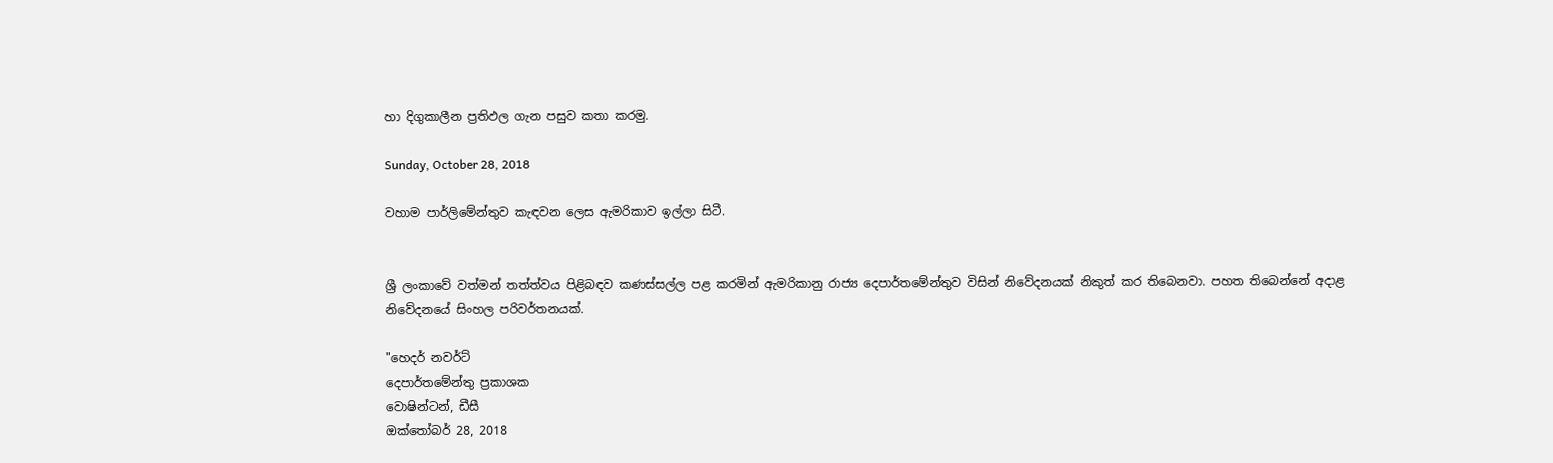හා දිගුකාලීන ප්‍රතිඵල ගැන පසුව කතා කරමු.

Sunday, October 28, 2018

වහාම පාර්ලිමේන්තුව කැඳවන ලෙස ඇමරිකාව ඉල්ලා සිටී.


ශ්‍රී ලංකාවේ වත්මන් තත්ත්වය පිළිබඳව කණස්සල්ල පළ කරමින් ඇමරිකානු රාජ්‍ය දෙපාර්තමේන්තුව විසින් නිවේදනයක් නිකුත් කර තිබෙනවා. පහත තිබෙන්නේ අදාළ නිවේදනයේ සිංහල පරිවර්තනයක්.

"හෙදර් නවර්ට්
දෙපාර්තමේන්තු ප්‍රකාශක
වොෂින්ටන්, ඩීසී
ඔක්තෝබර් 28, 2018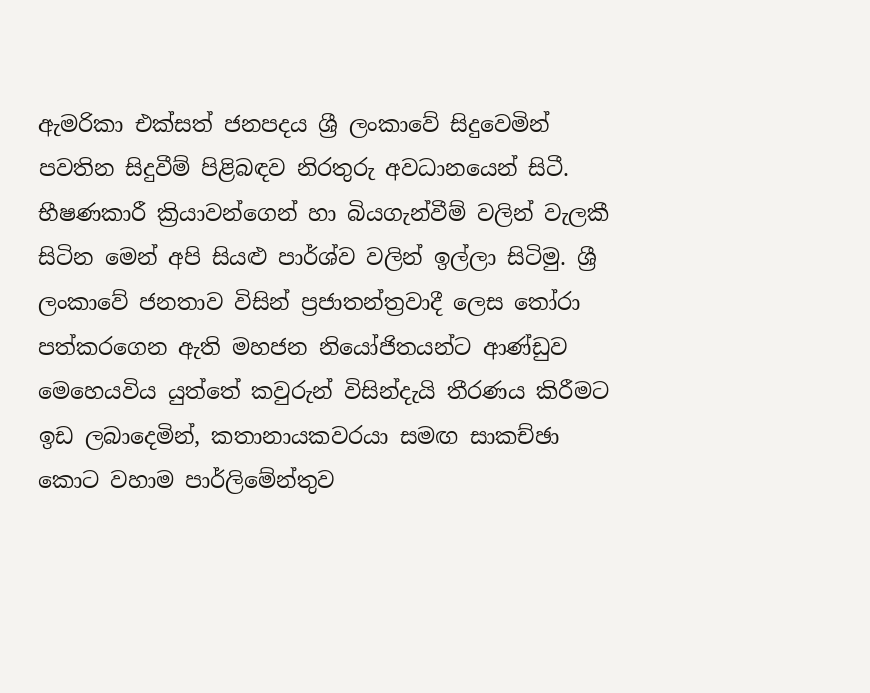ඇමරිකා එක්සත් ජනපදය ශ්‍රී ලංකාවේ සිදුවෙමින් පවතින සිදුවීම් පිළිබඳව නිරතුරු අවධානයෙන් සිටී. භීෂණකාරී ක්‍රියාවන්ගෙන් හා බියගැන්වීම් වලින් වැලකී සිටින මෙන් අපි සියළු පාර්ශ්ව වලින් ඉල්ලා සිටිමු. ශ්‍රී ලංකාවේ ජනතාව විසින් ප්‍රජාතන්ත්‍රවාදී ලෙස තෝරා පත්කරගෙන ඇති මහජන නියෝජිතයන්ට ආණ්ඩුව මෙහෙයවිය යුත්තේ කවුරුන් විසින්දැයි තීරණය කිරීමට ඉඩ ලබාදෙමින්, කතානායකවරයා සමඟ සාකච්ඡා කොට වහාම පාර්ලිමේන්තුව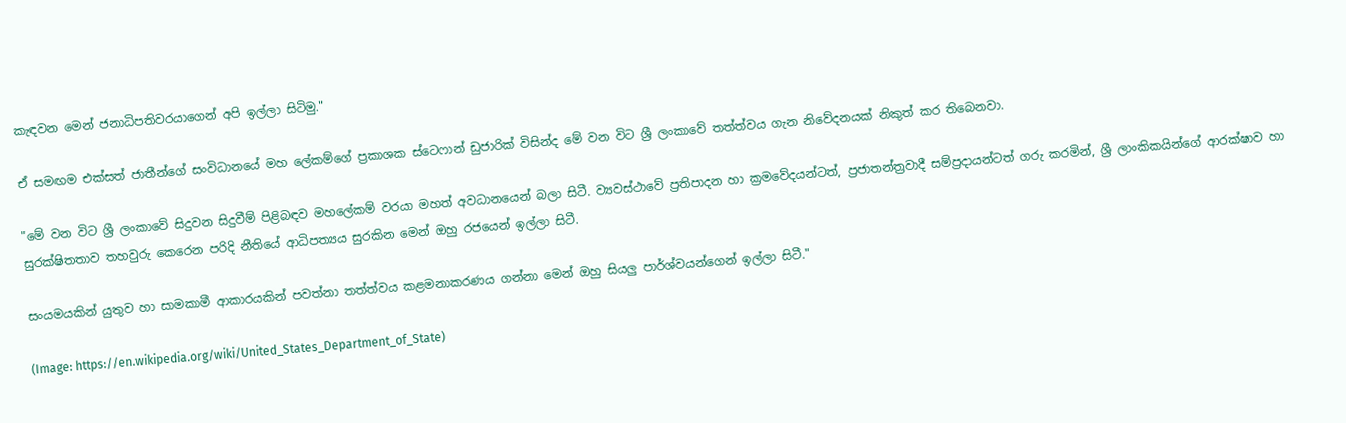කැඳවන මෙන් ජනාධිපතිවරයාගෙන් අපි ඉල්ලා සිටිමු."

ඒ සමඟම එක්සත් ජාතීන්ගේ සංවිධානයේ මහ ලේකම්ගේ ප්‍රකාශක ස්ටෙෆාන් ඩුජාරික් විසින්ද මේ වන විට ශ්‍රී ලංකාවේ තත්ත්වය ගැන නිවේදනයක් නිකුත් කර තිබෙනවා.

"මේ වන විට ශ්‍රී ලංකාවේ සිදුවන සිදුවීම් පිළිබඳව මහලේකම් වරයා මහත් අවධානයෙන් බලා සිටී. ව්‍යවස්ථාවේ ප්‍රතිපාදන හා ක්‍රමවේදයන්ටත්, ප්‍රජාතන්ත්‍රවාදී සම්ප්‍රදායන්ටත් ගරු කරමින්, ශ්‍රී ලාංකිකයින්ගේ ආරක්ෂාව හා සුරක්ෂිතතාව තහවුරු කෙරෙන පරිදි නීතියේ ආධිපත්‍යය සුරකින මෙන් ඔහු රජයෙන් ඉල්ලා සිටී.

සංයමයකින් යුතුව හා සාමකාමී ආකාරයකින් පවත්නා තත්ත්වය කළමනාකරණය ගන්නා මෙන් ඔහු සියලු පාර්ශ්වයන්ගෙන් ඉල්ලා සිටී."

(Image: https://en.wikipedia.org/wiki/United_States_Department_of_State)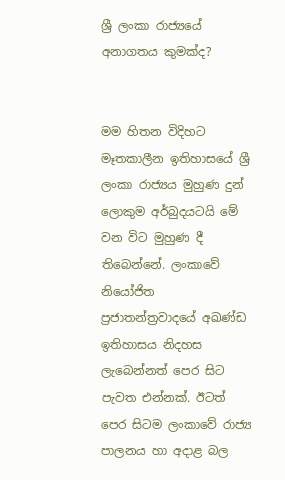ශ්‍රී ලංකා රාජ්‍යයේ අනාගතය කුමක්ද?


මම හිතන විදිහට මෑතකාලීන ඉතිහාසයේ ශ්‍රී ලංකා රාජ්‍යය මුහුණ දුන් ලොකුම අර්බුදයටයි මේ වන විට මුහුණ දී තිබෙන්නේ. ලංකාවේ නියෝජිත ප්‍රජාතන්ත්‍රවාදයේ අඛණ්ඩ ඉතිහාසය නිදහස ලැබෙන්නත් පෙර සිට පැවත එන්නක්. ඊටත් පෙර සිටම ලංකාවේ රාජ්‍ය පාලනය හා අදාළ බල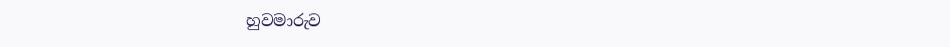හුවමාරුව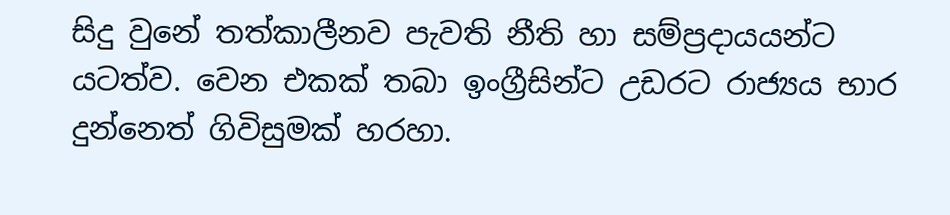සිදු වුනේ තත්කාලීනව පැවති නීති හා සම්ප්‍රදායයන්ට යටත්ව. වෙන එකක් තබා ඉංග්‍රීසින්ට උඩරට රාජ්‍යය භාර දුන්නෙත් ගිවිසුමක් හරහා.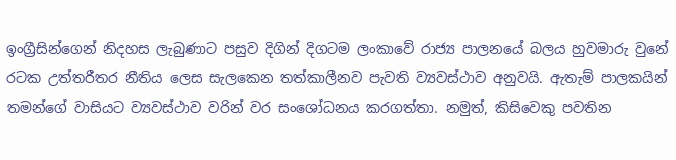ඉංග්‍රීසින්ගෙන් නිදහස ලැබුණාට පසුව දිගින් දිගටම ලංකාවේ රාජ්‍ය පාලනයේ බලය හුවමාරු වුනේ රටක උත්තරීතර නීතිය ලෙස සැලකෙන තත්කාලීනව පැවති ව්‍යවස්ථාව අනුවයි. ඇතැම් පාලකයින් තමන්ගේ වාසියට ව්‍යවස්ථාව වරින් වර සංශෝධනය කරගත්තා. නමුත්, කිසිවෙකු පවතින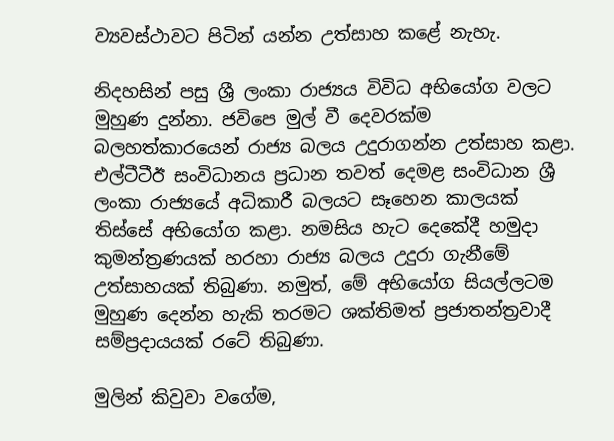ව්‍යවස්ථාවට පිටින් යන්න උත්සාහ කළේ නැහැ.

නිදහසින් පසු ශ්‍රී ලංකා රාජ්‍යය විවිධ අභියෝග වලට මුහුණ දුන්නා. ජවිපෙ මුල් වී දෙවරක්ම බලහත්කාරයෙන් රාජ්‍ය බලය උදුරාගන්න උත්සාහ කළා. එල්ටීටීඊ සංවිධානය ප්‍රධාන තවත් දෙමළ සංවිධාන ශ්‍රී ලංකා රාජ්‍යයේ අධිකාරී බලයට සෑහෙන කාලයක් තිස්සේ අභියෝග කළා. නමසිය හැට දෙකේදී හමුදා කුමන්ත්‍රණයක් හරහා රාජ්‍ය බලය උදුරා ගැනීමේ උත්සාහයක් තිබුණා. නමුත්, මේ අභියෝග සියල්ලටම මුහුණ දෙන්න හැකි තරමට ශක්තිමත් ප්‍රජාතන්ත්‍රවාදී සම්ප්‍රදායයක් රටේ තිබුණා.

මුලින් කිවුවා වගේම,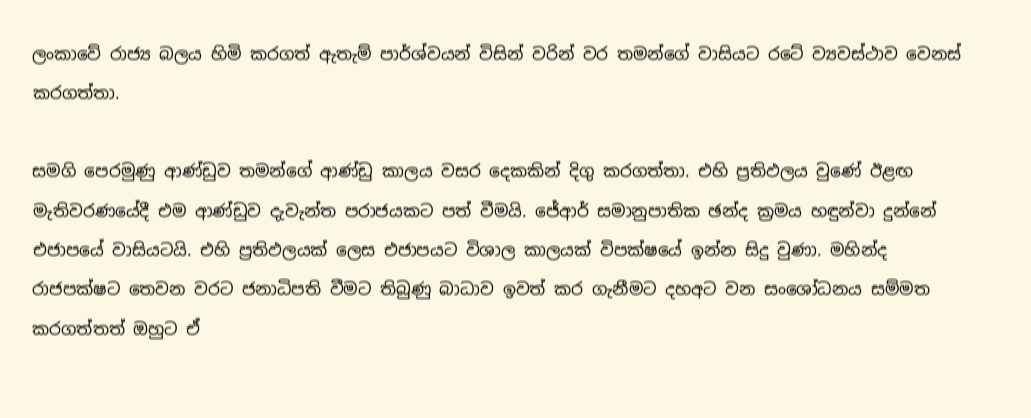ලංකාවේ රාජ්‍ය බලය හිමි කරගත් ඇතැම් පාර්ශ්වයන් විසින් වරින් වර තමන්ගේ වාසියට රටේ ව්‍යවස්ථාව වෙනස් කරගත්තා.

සමගි පෙරමුණු ආණ්ඩුව තමන්ගේ ආණ්ඩු කාලය වසර දෙකකින් දිගු කරගත්තා. එහි ප්‍රතිඵලය වුණේ ඊළඟ මැතිවරණයේදී එම ආණ්ඩුව දැවැන්ත පරාජයකට පත් වීමයි. ජේආර් සමානුපාතික ඡන්ද ක්‍රමය හඳුන්වා දුන්නේ එජාපයේ වාසියටයි. එහි ප්‍රතිඵලයක් ලෙස එජාපයට විශාල කාලයක් විපක්ෂයේ ඉන්න සිදු වුණා. මහින්ද රාජපක්ෂට තෙවන වරට ජනාධිපති වීමට තිබුණු බාධාව ඉවත් කර ගැනීමට දහඅට වන සංශෝධනය සම්මත කරගත්තත් ඔහුට ඒ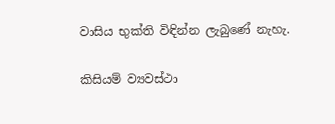වාසිය භුක්ති විඳින්න ලැබුණේ නැහැ.

කිසියම් ව්‍යවස්ථා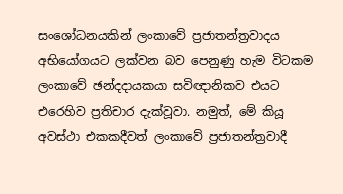සංශෝධනයකින් ලංකාවේ ප්‍රජාතන්ත්‍රවාදය අභියෝගයට ලක්වන බව පෙනුණු හැම විටකම ලංකාවේ ඡන්දදායකයා සවිඥානිකව එයට එරෙහිව ප්‍රතිචාර දැක්වූවා. නමුත්, මේ කියූ අවස්ථා එකකදීවත් ලංකාවේ ප්‍රජාතන්ත්‍රවාදී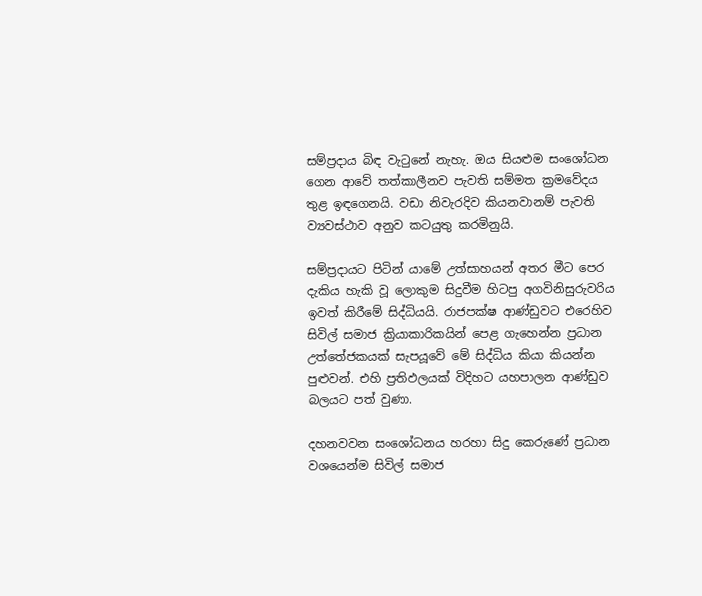සම්ප්‍රදාය බිඳ වැටුනේ නැහැ. ඔය සියළුම සංශෝධන ගෙන ආවේ තත්කාලීනව පැවති සම්මත ක්‍රමවේදය තුළ ඉඳගෙනයි. වඩා නිවැරදිව කියනවානම් පැවති ව්‍යවස්ථාව අනුව කටයුතු කරමිනුයි.

සම්ප්‍රදායට පිටින් යාමේ උත්සාහයන් අතර මීට පෙර දැකිය හැකි වූ ලොකුම සිදුවීම හිටපු අගවිනිසුරුවරිය ඉවත් කිරීමේ සිද්ධියයි. රාජපක්ෂ ආණ්ඩුවට එරෙහිව සිවිල් සමාජ ක්‍රියාකාරිකයින් පෙළ ගැහෙන්න ප්‍රධාන උත්තේජකයක් සැපයූවේ මේ සිද්ධිය කියා කියන්න පුළුවන්. එහි ප්‍රතිඵලයක් විදිහට යහපාලන ආණ්ඩුව බලයට පත් වුණා.

දහනවවන සංශෝධනය හරහා සිදු කෙරුණේ ප්‍රධාන වශයෙන්ම සිවිල් සමාජ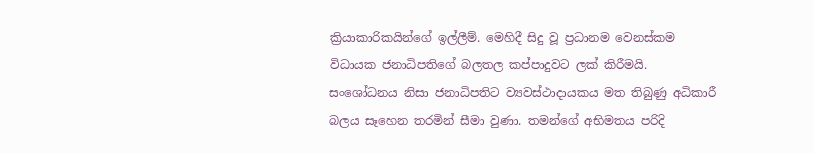ක්‍රියාකාරිකයින්ගේ ඉල්ලීම්. මෙහිදී සිදු වූ ප්‍රධානම වෙනස්කම විධායක ජනාධිපතිගේ බලතල කප්පාදුවට ලක් කිරීමයි. සංශෝධනය නිසා ජනාධිපතිට ව්‍යවස්ථාදායකය මත තිබුණු අධිකාරී බලය සෑහෙන තරමින් සීමා වුණා. තමන්ගේ අභිමතය පරිදි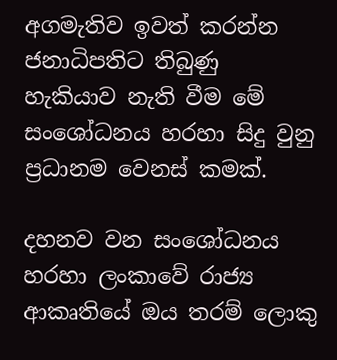අගමැතිව ඉවත් කරන්න ජනාධිපතිට තිබුණු හැකියාව නැති වීම මේ සංශෝධනය හරහා සිදු වුනු ප්‍රධානම වෙනස් කමක්.

දහනව වන සංශෝධනය හරහා ලංකාවේ රාජ්‍ය ආකෘතියේ ඔය තරම් ලොකු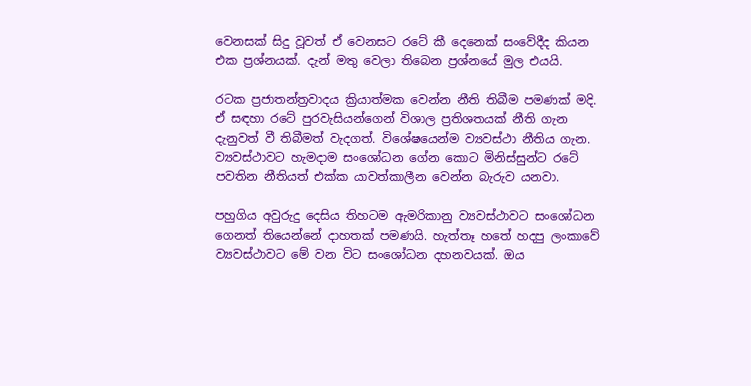වෙනසක් සිදු වූවත් ඒ වෙනසට රටේ කී දෙනෙක් සංවේදීද කියන එක ප්‍රශ්නයක්. දැන් මතු වෙලා තිබෙන ප්‍රශ්නයේ මුල එයයි.

රටක ප්‍රජාතන්ත්‍රවාදය ක්‍රියාත්මක වෙන්න නීති තිබීම පමණක් මදි. ඒ සඳහා රටේ පුරවැසියන්ගෙන් විශාල ප්‍රතිශතයක් නීති ගැන දැනුවත් වී තිබීමත් වැදගත්. විශේෂයෙන්ම ව්‍යවස්ථා නීතිය ගැන. ව්‍යවස්ථාවට හැමදාම සංශෝධන ගේන කොට මිනිස්සුන්ට රටේ පවතින නීතියත් එක්ක යාවත්කාලීන වෙන්න බැරුව යනවා.

පහුගිය අවුරුදු දෙසිය තිහටම ඇමරිකානු ව්‍යවස්ථාවට සංශෝධන ගෙනත් තියෙන්නේ දාහතක් පමණයි. හැත්තෑ හතේ හදපු ලංකාවේ ව්‍යවස්ථාවට මේ වන විට සංශෝධන දහනවයක්. ඔය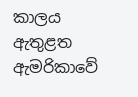කාලය ඇතුළත ඇමරිකාවේ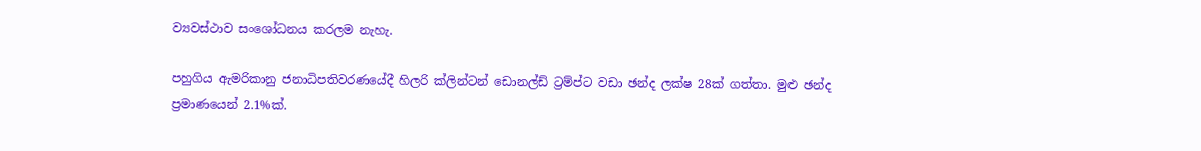ව්‍යවස්ථාව සංශෝධනය කරලම නැහැ.

පහුගිය ඇමරිකානු ජනාධිපතිවරණයේදී හිලරි ක්ලින්ටන් ඩොනල්ඩ් ට්‍රම්ප්ට වඩා ඡන්ද ලක්ෂ 28ක් ගත්තා. මුළු ඡන්ද ප්‍රමාණයෙන් 2.1%ක්.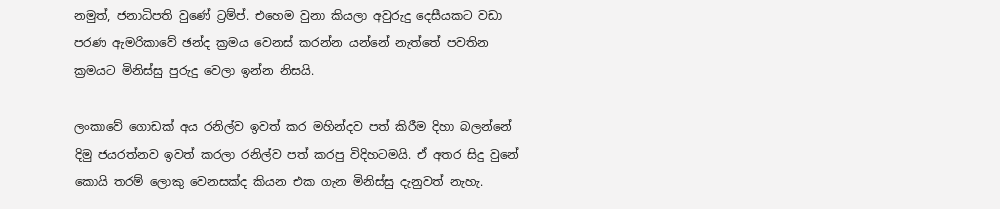නමුත්, ජනාධිපති වුණේ ට්‍රම්ප්. එහෙම වුනා කියලා අවුරුදු දෙසීයකට වඩා පරණ ඇමරිකාවේ ඡන්ද ක්‍රමය වෙනස් කරන්න යන්නේ නැත්තේ පවතින ක්‍රමයට මිනිස්සු පුරුදු වෙලා ඉන්න නිසයි.

ලංකාවේ ගොඩක් අය රනිල්ව ඉවත් කර මහින්දව පත් කිරීම දිහා බලන්නේ දිමු ජයරත්නව ඉවත් කරලා රනිල්ව පත් කරපු විදිහටමයි. ඒ අතර සිදු වුනේ කොයි තරම් ලොකු වෙනසක්ද කියන එක ගැන මිනිස්සු දැනුවත් නැහැ.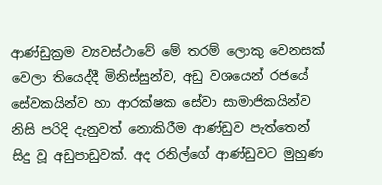ආණ්ඩුක්‍රම ව්‍යවස්ථාවේ මේ තරම් ලොකු වෙනසක් වෙලා තියෙද්දී මිනිස්සුන්ව, අඩු වශයෙන් රජයේ සේවකයින්ව හා ආරක්ෂක සේවා සාමාජිකයින්ව නිසි පරිදි දැනුවත් නොකිරීම ආණ්ඩුව පැත්තෙන් සිදු වූ අඩුපාඩුවක්. අද රනිල්ගේ ආණ්ඩුවට මුහුණ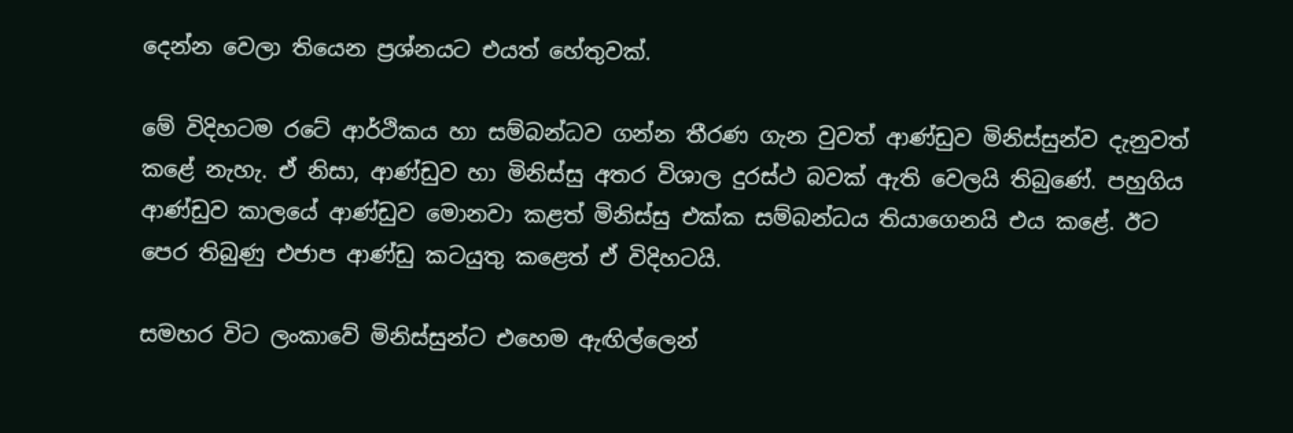දෙන්න වෙලා තියෙන ප්‍රශ්නයට එයත් හේතුවක්.

මේ විදිහටම රටේ ආර්ථිකය හා සම්බන්ධව ගන්න තීරණ ගැන වුවත් ආණ්ඩුව මිනිස්සුන්ව දැනුවත් කළේ නැහැ. ඒ නිසා, ආණ්ඩුව හා මිනිස්සු අතර විශාල දුරස්ථ බවක් ඇති වෙලයි තිබුණේ. පහුගිය ආණ්ඩුව කාලයේ ආණ්ඩුව මොනවා කළත් මිනිස්සු එක්ක සම්බන්ධය තියාගෙනයි එය කළේ. ඊට පෙර තිබුණු එජාප ආණ්ඩු කටයුතු කළෙත් ඒ විදිහටයි.

සමහර විට ලංකාවේ මිනිස්සුන්ට එහෙම ඇඟිල්ලෙන්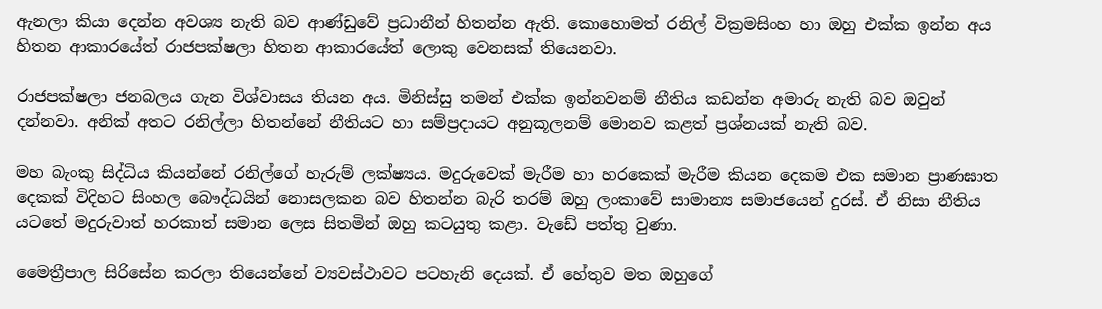ඇනලා කියා දෙන්න අවශ්‍ය නැති බව ආණ්ඩුවේ ප්‍රධානීන් හිතන්න ඇති. කොහොමත් රනිල් වික්‍රමසිංහ හා ඔහු එක්ක ඉන්න අය හිතන ආකාරයේත් රාජපක්ෂලා හිතන ආකාරයේත් ලොකු වෙනසක් තියෙනවා.

රාජපක්ෂලා ජනබලය ගැන විශ්වාසය තියන අය. මිනිස්සු තමන් එක්ක ඉන්නවනම් නීතිය කඩන්න අමාරු නැති බව ඔවුන් දන්නවා. අනික් අතට රනිල්ලා හිතන්නේ නීතියට හා සම්ප්‍රදායට අනුකූලනම් මොනව කළත් ප්‍රශ්නයක් නැති බව.

මහ බැංකු සිද්ධිය කියන්නේ රනිල්ගේ හැරුම් ලක්ෂ්‍යය. මදුරුවෙක් මැරීම හා හරකෙක් මැරීම කියන දෙකම එක සමාන ප්‍රාණඝාත දෙකක් විදිහට සිංහල බෞද්ධයින් නොසලකන බව හිතන්න බැරි තරම් ඔහු ලංකාවේ සාමාන්‍ය සමාජයෙන් දුරස්. ඒ නිසා නීතිය යටතේ මදුරුවාත් හරකාත් සමාන ලෙස සිතමින් ඔහු කටයුතු කළා. වැඩේ පත්තු වුණා.

මෛත්‍රීපාල සිරිසේන කරලා තියෙන්නේ ව්‍යවස්ථාවට පටහැනි දෙයක්. ඒ හේතුව මත ඔහුගේ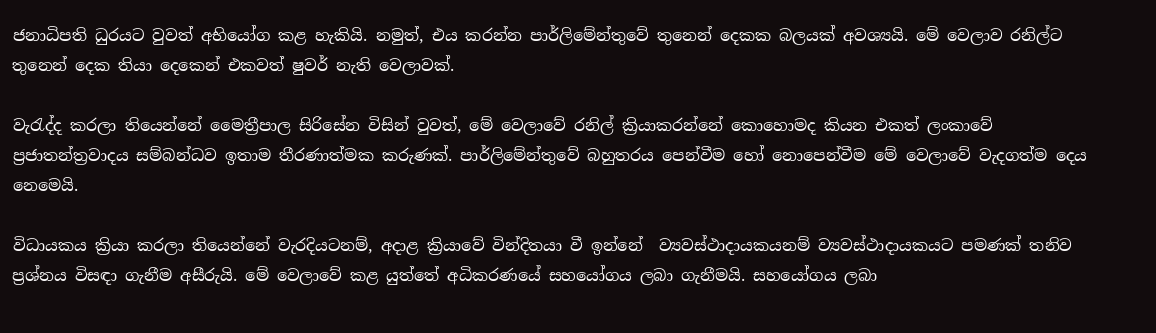ජනාධිපති ධුරයට වුවත් අභියෝග කළ හැකියි. නමුත්, එය කරන්න පාර්ලිමේන්තුවේ තුනෙන් දෙකක බලයක් අවශ්‍යයි. මේ වෙලාව රනිල්ට තුනෙන් දෙක තියා දෙකෙන් එකවත් ෂුවර් නැති වෙලාවක්.

වැරැද්ද කරලා තියෙන්නේ මෛත්‍රීපාල සිරිසේන විසින් වුවත්, මේ වෙලාවේ රනිල් ක්‍රියාකරන්නේ කොහොමද කියන එකත් ලංකාවේ ප්‍රජාතන්ත්‍රවාදය සම්බන්ධව ඉතාම තීරණාත්මක කරුණක්. පාර්ලිමේන්තුවේ බහුතරය පෙන්වීම හෝ නොපෙන්වීම මේ වෙලාවේ වැදගත්ම දෙය නෙමෙයි.

විධායකය ක්‍රියා කරලා තියෙන්නේ වැරදියටනම්, අදාළ ක්‍රියාවේ වින්දිතයා වී ඉන්නේ  ව්‍යවස්ථාදායකයනම් ව්‍යවස්ථාදායකයට පමණක් තනිව ප්‍රශ්නය විසඳා ගැනීම අසීරුයි. මේ වෙලාවේ කළ යුත්තේ අධිකරණයේ සහයෝගය ලබා ගැනීමයි. සහයෝගය ලබා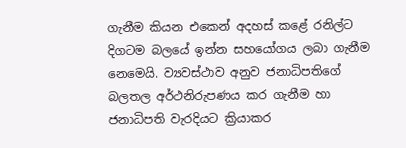ගැනීම කියන එකෙන් අදහස් කළේ රනිල්ට දිගටම බලයේ ඉන්න සහයෝගය ලබා ගැනීම නෙමෙයි. ව්‍යවස්ථාව අනුව ජනාධිපතිගේ බලතල අර්ථනිරුපණය කර ගැනීම හා ජනාධිපති වැරදියට ක්‍රියාකර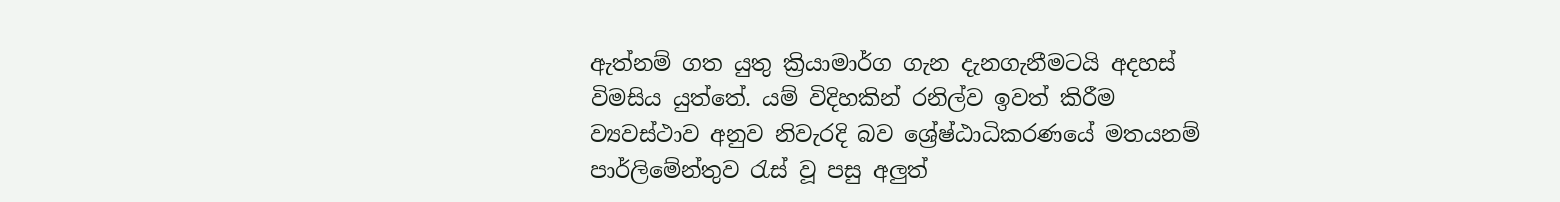ඇත්නම් ගත යුතු ක්‍රියාමාර්ග ගැන දැනගැනීමටයි අදහස් විමසිය යුත්තේ. යම් විදිහකින් රනිල්ව ඉවත් කිරීම ව්‍යවස්ථාව අනුව නිවැරදි බව ශ්‍රේෂ්ඨාධිකරණයේ මතයනම් පාර්ලිමේන්තුව රැස් වූ පසු අලුත්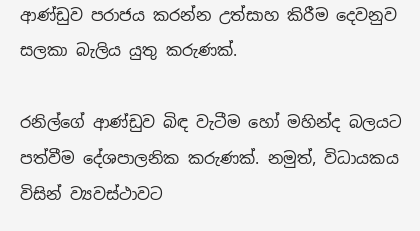ආණ්ඩුව පරාජය කරන්න උත්සාහ කිරීම දෙවනුව සලකා බැලිය යුතු කරුණක්.

රනිල්ගේ ආණ්ඩුව බිඳ වැටීම හෝ මහින්ද බලයට පත්වීම දේශපාලනික කරුණක්. නමුත්, විධායකය විසින් ව්‍යවස්ථාවට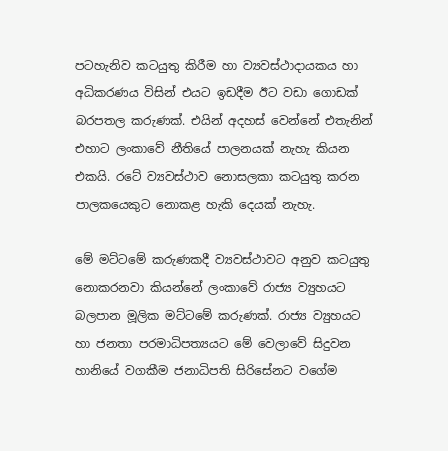පටහැනිව කටයුතු කිරීම හා ව්‍යවස්ථාදායකය හා අධිකරණය විසින් එයට ඉඩදීම ඊට වඩා ගොඩක් බරපතල කරුණක්. එයින් අදහස් වෙන්නේ එතැනින් එහාට ලංකාවේ නීතියේ පාලනයක් නැහැ කියන එකයි. රටේ ව්‍යවස්ථාව නොසලකා කටයුතු කරන පාලකයෙකුට නොකළ හැකි දෙයක් නැහැ.

මේ මට්ටමේ කරුණකදී ව්‍යවස්ථාවට අනුව කටයුතු නොකරනවා කියන්නේ ලංකාවේ රාජ්‍ය ව්‍යුහයට බලපාන මූලික මට්ටමේ කරුණක්. රාජ්‍ය ව්‍යුහයට හා ජනතා පරමාධිපත්‍යයට මේ වෙලාවේ සිදුවන හානියේ වගකීම ජනාධිපති සිරිසේනට වගේම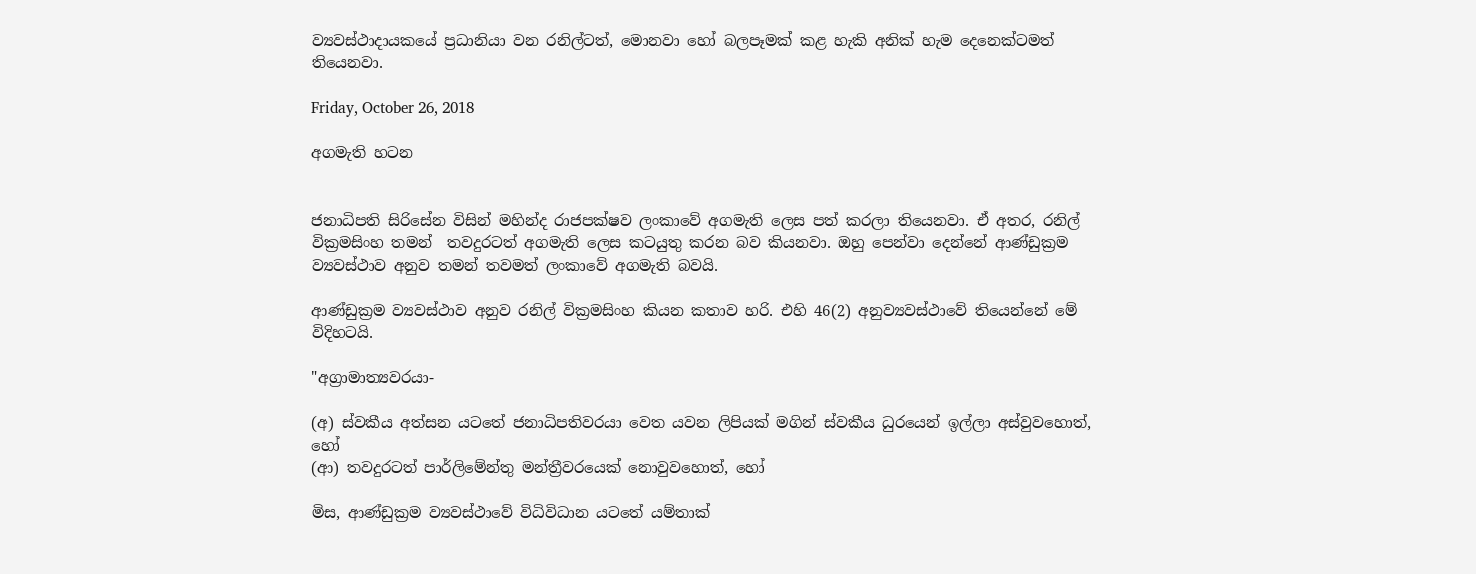ව්‍යවස්ථාදායකයේ ප්‍රධානියා වන රනිල්ටත්, මොනවා හෝ බලපෑමක් කළ හැකි අනික් හැම දෙනෙක්ටමත් තියෙනවා.

Friday, October 26, 2018

අගමැති හටන


ජනාධිපති සිරිසේන විසින් මහින්ද රාජපක්ෂව ලංකාවේ අගමැති ලෙස පත් කරලා තියෙනවා. ඒ අතර, රනිල් වික්‍රමසිංහ තමන්  තවදුරටත් අගමැති ලෙස කටයුතු කරන බව කියනවා. ඔහු පෙන්වා දෙන්නේ ආණ්ඩුක්‍රම ව්‍යවස්ථාව අනුව තමන් තවමත් ලංකාවේ අගමැති බවයි.

ආණ්ඩුක්‍රම ව්‍යවස්ථාව අනුව රනිල් වික්‍රමසිංහ කියන කතාව හරි. එහි 46(2) අනුව්‍යවස්ථාවේ තියෙන්නේ මේ විදිහටයි.

"අග්‍රාමාත්‍යවරයා-

(අ) ස්වකීය අත්සන යටතේ ජනාධිපතිවරයා වෙත යවන ලිපියක් මගින් ස්වකීය ධුරයෙන් ඉල්ලා අස්වුවහොත්, හෝ
(ආ) තවදුරටත් පාර්ලිමේන්තු මන්ත්‍රීවරයෙක් නොවුවහොත්, හෝ

මිස, ආණ්ඩුක්‍රම ව්‍යවස්ථාවේ විධිවිධාන යටතේ යම්තාක්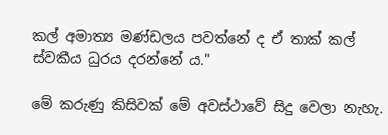කල් අමාත්‍ය මණ්ඩලය පවත්නේ ද ඒ තාක් කල් ස්වකීය ධුරය දරන්නේ ය."

මේ කරුණු කිසිවක් මේ අවස්ථාවේ සිදු වෙලා නැහැ.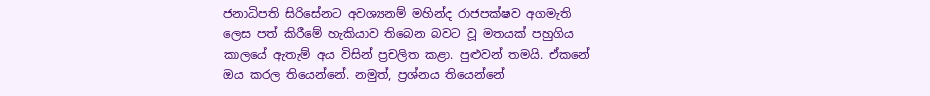ජනාධිපති සිරිසේනට අවශ්‍යනම් මහින්ද රාජපක්ෂව අගමැති ලෙස පත් කිරීමේ හැකියාව තිබෙන බවට වූ මතයක් පහුගිය කාලයේ ඇතැම් අය විසින් ප්‍රචලිත කළා. පුළුවන් තමයි. ඒකනේ ඔය කරල තියෙන්නේ. නමුත්, ප්‍රශ්නය තියෙන්නේ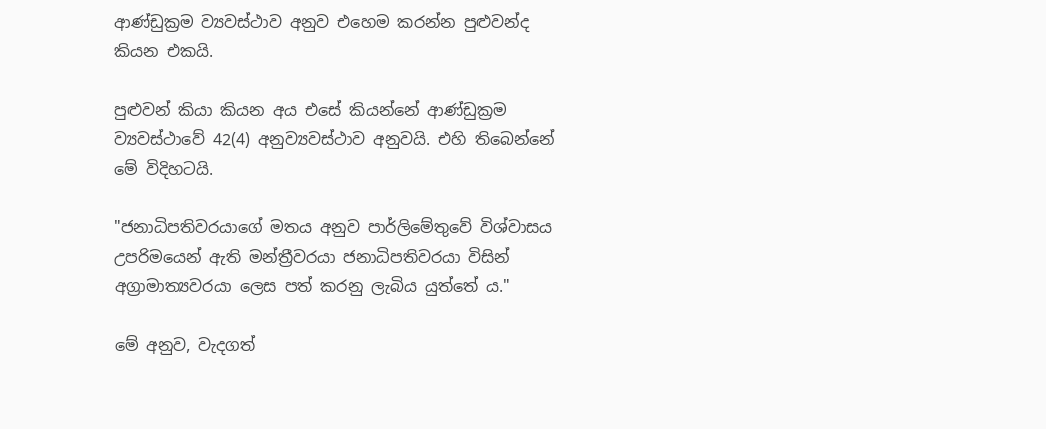ආණ්ඩුක්‍රම ව්‍යවස්ථාව අනුව එහෙම කරන්න පුළුවන්ද කියන එකයි.

පුළුවන් කියා කියන අය එසේ කියන්නේ ආණ්ඩුක්‍රම ව්‍යවස්ථාවේ 42(4) අනුව්‍යවස්ථාව අනුවයි. එහි තිබෙන්නේ මේ විදිහටයි.

"ජනාධිපතිවරයාගේ මතය අනුව පාර්ලිමේතුවේ විශ්වාසය උපරිමයෙන් ඇති මන්ත්‍රීවරයා ජනාධිපතිවරයා විසින් අග්‍රාමාත්‍යවරයා ලෙස පත් කරනු ලැබිය යුත්තේ ය."

මේ අනුව, වැදගත්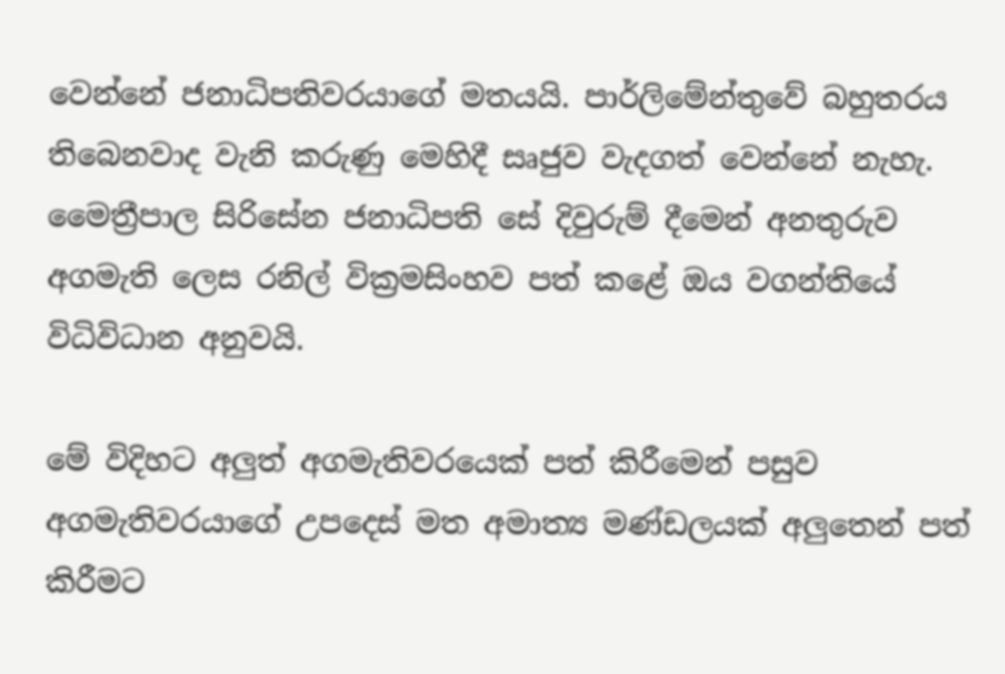වෙන්නේ ජනාධිපතිවරයාගේ මතයයි. පාර්ලිමේන්තුවේ බහුතරය තිබෙනවාද වැනි කරුණු මෙහිදී සෘජුව වැදගත් වෙන්නේ නැහැ. මෛත්‍රීපාල සිරිසේන ජනාධිපති සේ දිවුරුම් දීමෙන් අනතුරුව අගමැති ලෙස රනිල් වික්‍රමසිංහව පත් කළේ ඔය වගන්තියේ විධිවිධාන අනුවයි.

මේ විදිහට අලුත් අගමැතිවරයෙක් පත් කිරීමෙන් පසුව අගමැතිවරයාගේ උපදෙස් මත අමාත්‍ය මණ්ඩලයක් අලුතෙන් පත් කිරීමට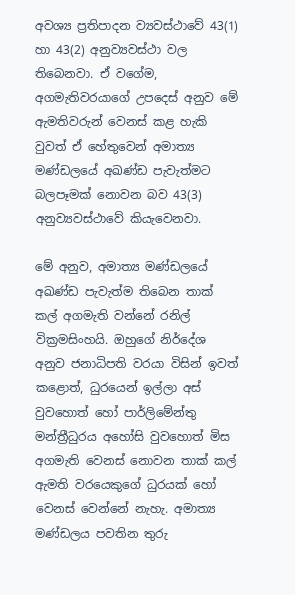අවශ්‍ය ප්‍රතිපාදන ව්‍යවස්ථාවේ 43(1) හා 43(2) අනුව්‍යවස්ථා වල තිබෙනවා. ඒ වගේම, අගමැතිවරයාගේ උපදෙස් අනුව මේ ඇමතිවරුන් වෙනස් කළ හැකි වුවත් ඒ හේතුවෙන් අමාත්‍ය මණ්ඩලයේ අඛණ්ඩ පැවැත්මට බලපෑමක් නොවන බව 43(3) අනුව්‍යවස්ථාවේ කියැවෙනවා.

මේ අනුව, අමාත්‍ය මණ්ඩලයේ අඛණ්ඩ පැවැත්ම තිබෙන තාක් කල් අගමැති වන්නේ රනිල් වික්‍රමසිංහයි. ඔහුගේ නිර්දේශ අනුව ජනාධිපති වරයා විසින් ඉවත් කළොත්, ධුරයෙන් ඉල්ලා අස් වුවහොත් හෝ පාර්ලිමේන්තු මන්ත්‍රීධුරය අහෝසි වුවහොත් මිස අගමැති වෙනස් නොවන තාක් කල් ඇමති වරයෙකුගේ ධුරයක් හෝ වෙනස් වෙන්නේ නැහැ. අමාත්‍ය මණ්ඩලය පවතින තුරු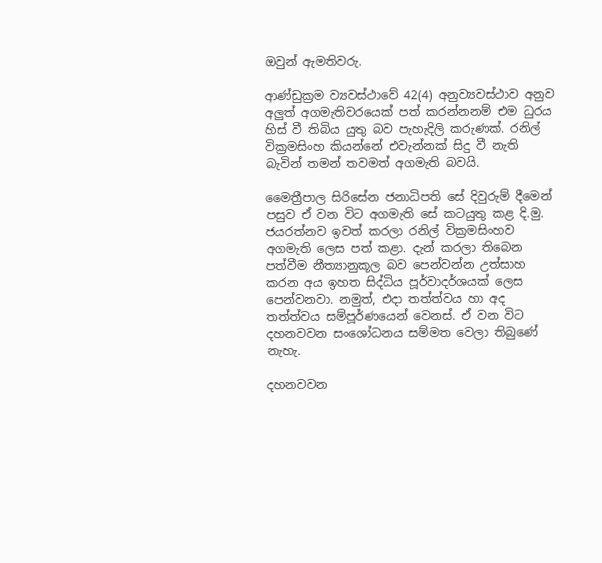ඔවුන් ඇමතිවරු.

ආණ්ඩුක්‍රම ව්‍යවස්ථාවේ 42(4) අනුව්‍යවස්ථාව අනුව අලුත් අගමැතිවරයෙක් පත් කරන්නනම් එම ධුරය හිස් වී තිබිය යුතු බව පැහැදිලි කරුණක්. රනිල් වික්‍රමසිංහ කියන්නේ එවැන්නක් සිදු වී නැති බැවින් තමන් තවමත් අගමැති බවයි.

මෛත්‍රීපාල සිරිසේන ජනාධිපති සේ දිවුරුම් දීමෙන් පසුව ඒ වන විට අගමැති සේ කටයුතු කළ දි.මු. ජයරත්නව ඉවත් කරලා රනිල් වික්‍රමසිංහව අගමැති ලෙස පත් කළා. දැන් කරලා තිබෙන පත්වීම නීත්‍යානුකූල බව පෙන්වන්න උත්සාහ කරන අය ඉහත සිද්ධිය පූර්වාදර්ශයක් ලෙස පෙන්වනවා. නමුත්, එදා තත්ත්වය හා අද තත්ත්වය සම්පූර්ණයෙන් වෙනස්. ඒ වන විට දහනවවන සංශෝධනය සම්මත වෙලා තිබුණේ නැහැ.

දහනවවන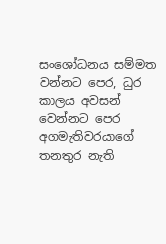සංශෝධනය සම්මත වන්නට පෙර, ධුර කාලය අවසන් වෙන්නට පෙර අගමැතිවරයාගේ තනතුර නැති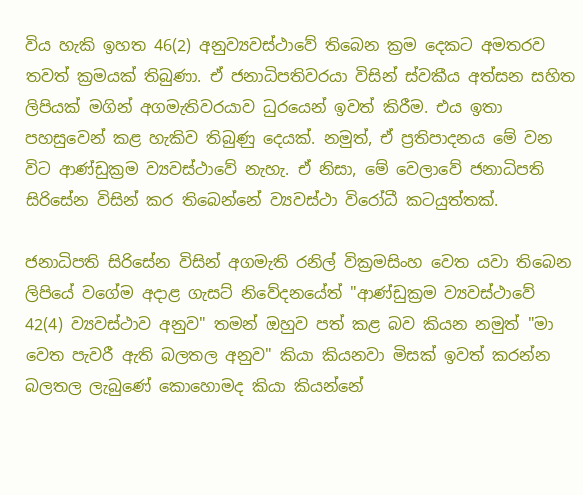විය හැකි ඉහත 46(2) අනුව්‍යවස්ථාවේ තිබෙන ක්‍රම දෙකට අමතරව තවත් ක්‍රමයක් තිබුණා. ඒ ජනාධිපතිවරයා විසින් ස්වකීය අත්සන සහිත ලිපියක් මගින් අගමැතිවරයාව ධුරයෙන් ඉවත් කිරීම. එය ඉතා පහසුවෙන් කළ හැකිව තිබුණු දෙයක්. නමුත්, ඒ ප්‍රතිපාදනය මේ වන විට ආණ්ඩුක්‍රම ව්‍යවස්ථාවේ නැහැ. ඒ නිසා, මේ වෙලාවේ ජනාධිපති සිරිසේන විසින් කර තිබෙන්නේ ව්‍යවස්ථා විරෝධී කටයුත්තක්.

ජනාධිපති සිරිසේන විසින් අගමැති රනිල් වික්‍රමසිංහ වෙත යවා තිබෙන ලිපියේ වගේම අදාළ ගැසට් නිවේදනයේත් "ආණ්ඩුක්‍රම ව්‍යවස්ථාවේ 42(4) ව්‍යවස්ථාව අනුව" තමන් ඔහුව පත් කළ බව කියන නමුත් "මා වෙත පැවරී ඇති බලතල අනුව" කියා කියනවා මිසක් ඉවත් කරන්න බලතල ලැබුණේ කොහොමද කියා කියන්නේ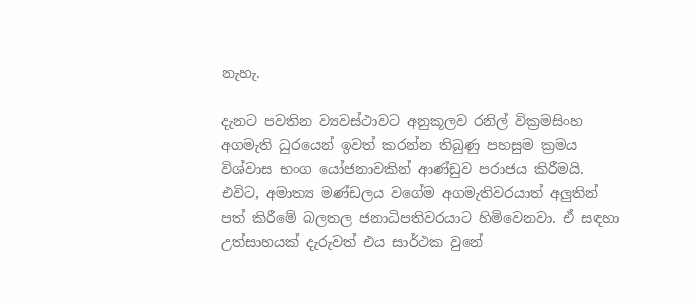නැහැ.

දැනට පවතින ව්‍යවස්ථාවට අනුකූලව රනිල් වික්‍රමසිංහ අගමැති ධුරයෙන් ඉවත් කරන්න තිබුණු පහසුම ක්‍රමය විශ්වාස භංග යෝජනාවකින් ආණ්ඩුව පරාජය කිරීමයි. එවිට, අමාත්‍ය මණ්ඩලය වගේම අගමැතිවරයාත් අලුතින් පත් කිරීමේ බලතල ජනාධිපතිවරයාට හිමිවෙනවා. ඒ සඳහා උත්සාහයක් දැරුවත් එය සාර්ථක වුනේ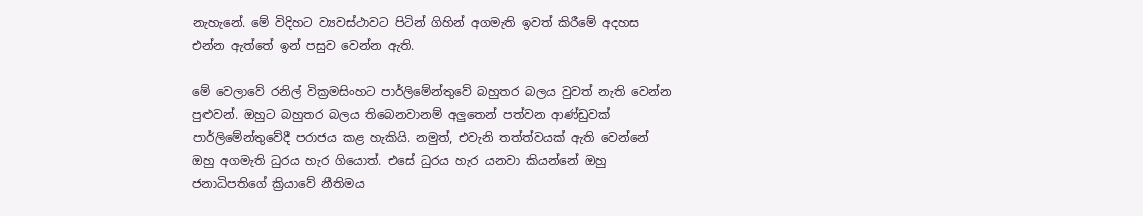නැහැනේ. මේ විදිහට ව්‍යවස්ථාවට පිටින් ගිහින් අගමැති ඉවත් කිරීමේ අදහස එන්න ඇත්තේ ඉන් පසුව වෙන්න ඇති.

මේ වෙලාවේ රනිල් වික්‍රමසිංහට පාර්ලිමේන්තුවේ බහුතර බලය වුවත් නැති වෙන්න පුළුවන්. ඔහුට බහුතර බලය තිබෙනවානම් අලුතෙන් පත්වන ආණ්ඩුවක් පාර්ලිමේන්තුවේදී පරාජය කළ හැකියි. නමුත්, එවැනි තත්ත්වයක් ඇති වෙන්නේ ඔහු අගමැති ධුරය හැර ගියොත්. එසේ ධුරය හැර යනවා කියන්නේ ඔහු ජනාධිපතිගේ ක්‍රියාවේ නීතිමය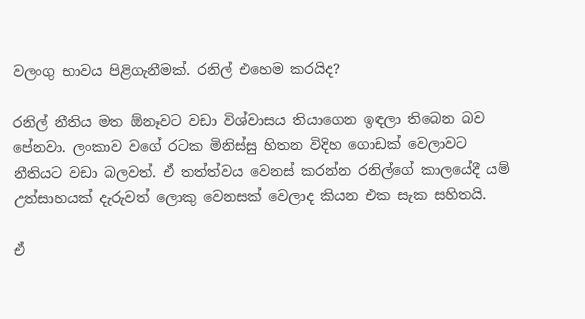වලංගු භාවය පිළිගැනීමක්. රනිල් එහෙම කරයිද?

රනිල් නීතිය මත ඕනෑවට වඩා විශ්වාසය තියාගෙන ඉඳලා තිබෙන බව පේනවා. ලංකාව වගේ රටක මිනිස්සු හිතන විදිහ ගොඩක් වෙලාවට නීතියට වඩා බලවත්. ඒ තත්ත්වය වෙනස් කරන්න රනිල්ගේ කාලයේදී යම් උත්සාහයක් දැරුවත් ලොකු වෙනසක් වෙලාද කියන එක සැක සහිතයි.

ඒ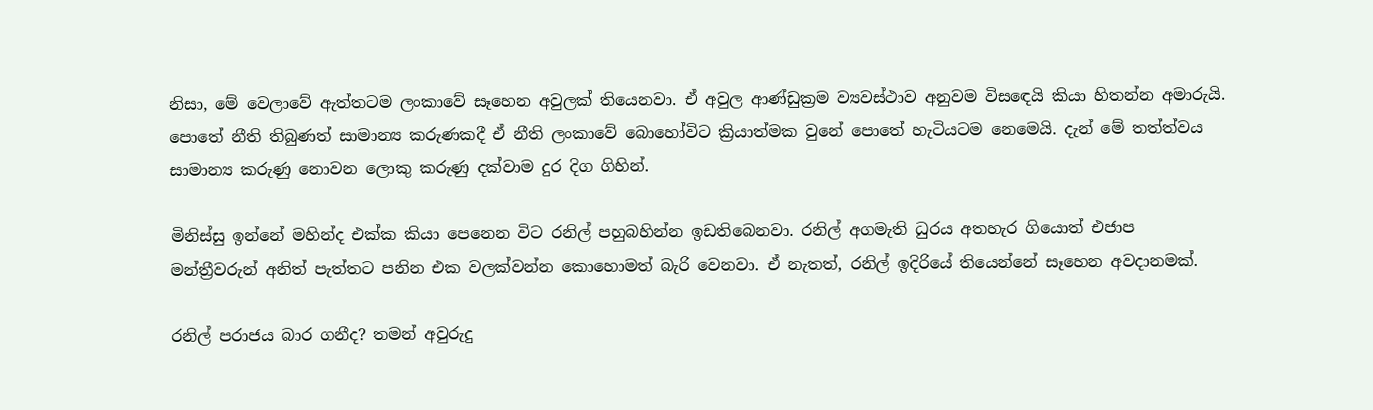නිසා, මේ වෙලාවේ ඇත්තටම ලංකාවේ සෑහෙන අවුලක් තියෙනවා. ඒ අවුල ආණ්ඩුක්‍රම ව්‍යවස්ථාව අනුවම විසඳෙයි කියා හිතන්න අමාරුයි. පොතේ නීති තිබුණත් සාමාන්‍ය කරුණකදී ඒ නීති ලංකාවේ බොහෝවිට ක්‍රියාත්මක වුනේ පොතේ හැටියටම නෙමෙයි. දැන් මේ තත්ත්වය සාමාන්‍ය කරුණු නොවන ලොකු කරුණු දක්වාම දුර දිග ගිහින්.

මිනිස්සු ඉන්නේ මහින්ද එක්ක කියා පෙනෙන විට රනිල් පහුබහින්න ඉඩතිබෙනවා. රනිල් අගමැති ධුරය අතහැර ගියොත් එජාප මන්ත්‍රීවරුන් අනිත් පැත්තට පනින එක වලක්වන්න කොහොමත් බැරි වෙනවා. ඒ නැතත්, රනිල් ඉදිරියේ තියෙන්නේ සෑහෙන අවදානමක්.

රනිල් පරාජය බාර ගනීද? තමන් අවුරුදු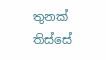තුනක් තිස්සේ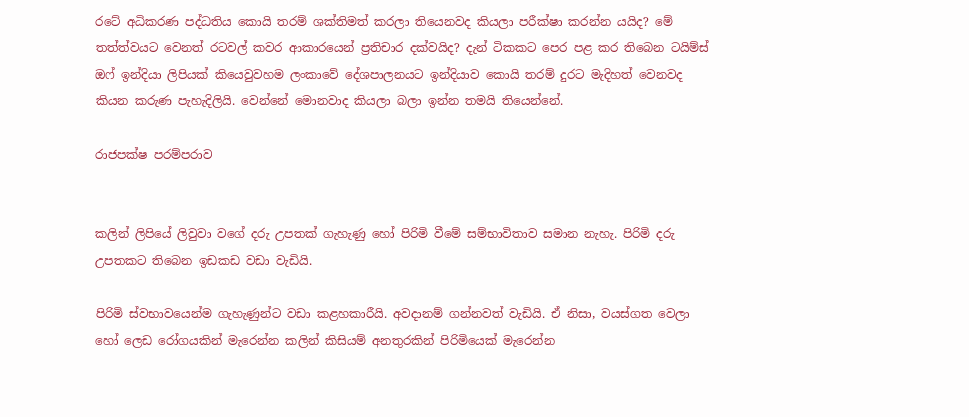රටේ අධිකරණ පද්ධතිය කොයි තරම් ශක්තිමත් කරලා තියෙනවද කියලා පරීක්ෂා කරන්න යයිද? මේ තත්ත්වයට වෙනත් රටවල් කවර ආකාරයෙන් ප්‍රතිචාර දක්වයිද? දැන් ටිකකට පෙර පළ කර තිබෙන ටයිම්ස් ඔෆ් ඉන්දියා ලිපියක් කියෙවුවහම ලංකාවේ දේශපාලනයට ඉන්දියාව කොයි තරම් දුරට මැදිහත් වෙනවද කියන කරුණ පැහැදිලියි. වෙන්නේ මොනවාද කියලා බලා ඉන්න තමයි තියෙන්නේ.

රාජපක්ෂ පරම්පරාව


කලින් ලිපියේ ලිවුවා වගේ දරු උපතක් ගැහැණු හෝ පිරිමි වීමේ සම්භාවිතාව සමාන නැහැ. පිරිමි දරු උපතකට තිබෙන ඉඩකඩ වඩා වැඩියි.

පිරිමි ස්වභාවයෙන්ම ගැහැණුන්ට වඩා කළහකාරීයි. අවදානම් ගන්නවත් වැඩියි. ඒ නිසා, වයස්ගත වෙලා හෝ ලෙඩ රෝගයකින් මැරෙන්න කලින් කිසියම් අනතුරකින් පිරිමියෙක් මැරෙන්න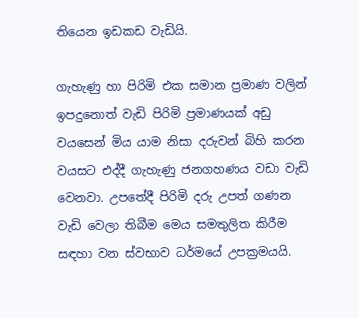තියෙන ඉඩකඩ වැඩියි.

ගැහැණු හා පිරිමි එක සමාන ප්‍රමාණ වලින් ඉපදුනොත් වැඩි පිරිමි ප්‍රමාණයක් අඩු වයසෙන් මිය යාම නිසා දරුවන් බිහි කරන වයසට එද්දී ගැහැණු ජනගහණය වඩා වැඩි වෙනවා. උපතේදී පිරිමි දරු උපත් ගණන වැඩි වෙලා තිබීම මෙය සමතුලිත කිරීම සඳහා වන ස්වභාව ධර්මයේ උපක්‍රමයයි.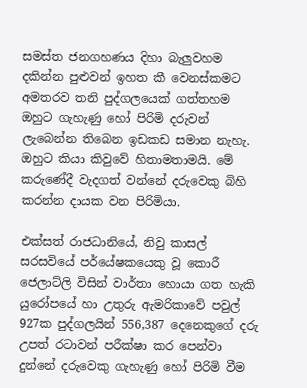සමස්ත ජනගහණය දිහා බැලුවහම දකින්න පුළුවන් ඉහත කී වෙනස්කමට අමතරව තනි පුද්ගලයෙක් ගත්තහම ඔහුට ගැහැණු හෝ පිරිමි දරුවන් ලැබෙන්න තිබෙන ඉඩකඩ සමාන නැහැ. ඔහුට කියා කිවුවේ හිතාමතාමයි. මේ කරුණේදී වැදගත් වන්නේ දරුවෙකු බිහි කරන්න දායක වන පිරිමියා.

එක්සත් රාජධානියේ, නිවු කාසල් සරසවියේ පර්යේෂකයෙකු වූ කොරී ජෙලාට්ලි විසින් වාර්තා හොයා ගත හැකි යුරෝපයේ හා උතුරු ඇමරිකාවේ පවුල් 927ක පුද්ගලයින් 556,387 දෙනෙකුගේ දරු උපත් රටාවන් පරීක්ෂා කර පෙන්වා දුන්නේ දරුවෙකු ගැහැණු හෝ පිරිමි වීම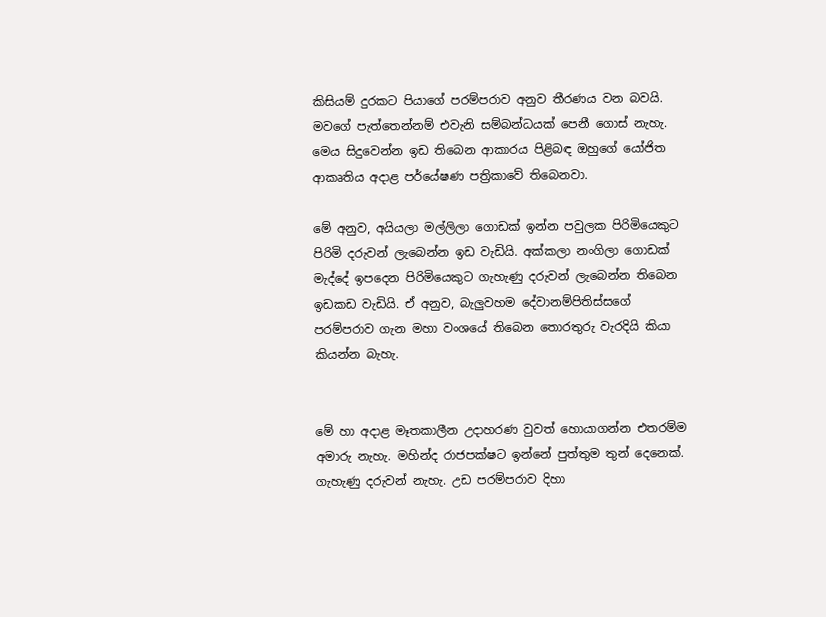කිසියම් දුරකට පියාගේ පරම්පරාව අනුව තීරණය වන බවයි. මවගේ පැත්තෙන්නම් එවැනි සම්බන්ධයක් පෙනී ගොස් නැහැ. මෙය සිදුවෙන්න ඉඩ තිබෙන ආකාරය පිළිබඳ ඔහුගේ යෝජිත ආකෘතිය අදාළ පර්යේෂණ පත්‍රිකාවේ තිබෙනවා.

මේ අනුව, අයියලා මල්ලිලා ගොඩක් ඉන්න පවුලක පිරිමියෙකුට පිරිමි දරුවන් ලැබෙන්න ඉඩ වැඩියි. අක්කලා නංගිලා ගොඩක් මැද්දේ ඉපදෙන පිරිමියෙකුට ගැහැණු දරුවන් ලැබෙන්න තිබෙන ඉඩකඩ වැඩියි. ඒ අනුව, බැලුවහම දේවානම්පිතිස්සගේ පරම්පරාව ගැන මහා වංශයේ තිබෙන තොරතුරු වැරදියි කියා කියන්න බැහැ.


මේ හා අදාළ මෑතකාලීන උදාහරණ වුවත් හොයාගන්න එතරම්ම අමාරු නැහැ. මහින්ද රාජපක්ෂට ඉන්නේ පුත්තුම තුන් දෙනෙක්. ගැහැණු දරුවන් නැහැ. උඩ පරම්පරාව දිහා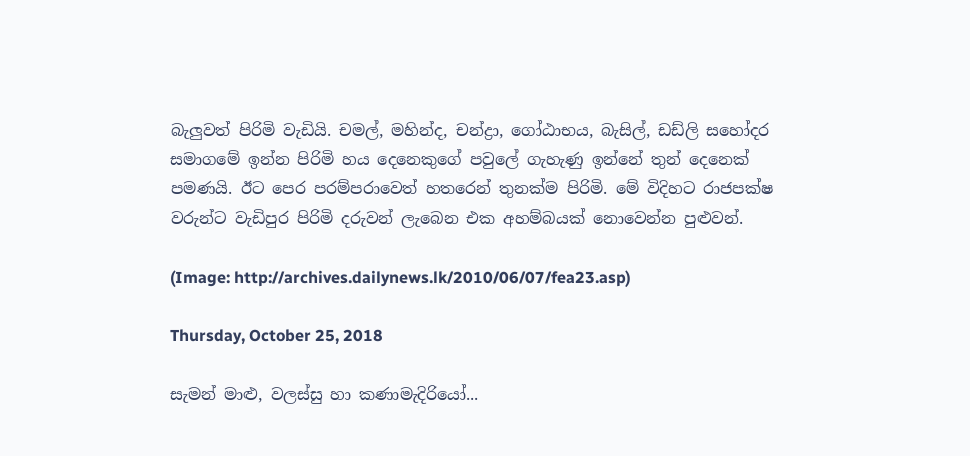බැලුවත් පිරිමි වැඩියි. චමල්, මහින්ද, චන්ද්‍රා, ගෝඨාභය, බැසිල්, ඩඩ්ලි සහෝදර සමාගමේ ඉන්න පිරිමි හය දෙනෙකුගේ පවුලේ ගැහැණු ඉන්නේ තුන් දෙනෙක් පමණයි. ඊට පෙර පරම්පරාවෙත් හතරෙන් තුනක්ම පිරිමි. මේ විදිහට රාජපක්ෂ වරුන්ට වැඩිපුර පිරිමි දරුවන් ලැබෙන එක අහම්බයක් නොවෙන්න පුළුවන්.

(Image: http://archives.dailynews.lk/2010/06/07/fea23.asp)

Thursday, October 25, 2018

සැමන් මාළු, වලස්සු හා කණාමැදිරියෝ...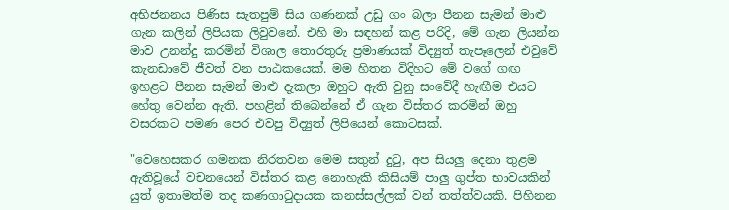අභිජනනය පිණිස සැතපුම් සිය ගණනක් උඩු ගං බලා පීනන සැමන් මාළු ගැන කලින් ලිපියක ලිවුවනේ. එහි මා සඳහන් කළ පරිදි, මේ ගැන ලියන්න මාව උනන්දු කරමින් විශාල තොරතුරු ප්‍රමාණයක් විද්‍යුත් තැපෑලෙන් එවුවේ කැනඩාවේ ජීවත් වන පාඨකයෙක්. මම හිතන විදිහට මේ වගේ ගඟ ඉහළට පීනන සැමන් මාළු දැකලා ඔහුට ඇති වුනු සංවේදී හැඟීම එයට හේතු වෙන්න ඇති. පහළින් තිබෙන්නේ ඒ ගැන විස්තර කරමින් ඔහු වසරකට පමණ පෙර එවපු විද්‍යුත් ලිපියෙන් කොටසක්.

"වෙහෙසකර ගමනක නිරතවන මෙම සතුන් දුටු, අප සියලු දෙනා තුළම ඇතිවූයේ වචනයෙන් විස්තර කළ නොහැකි කිසියම් පාලු ගුප්ත භාවයකින් යුත් ඉතාමත්ම තද කණගාටුදායක කනස්සල්ලක් වන් තත්ත්වයකි. පිහිනන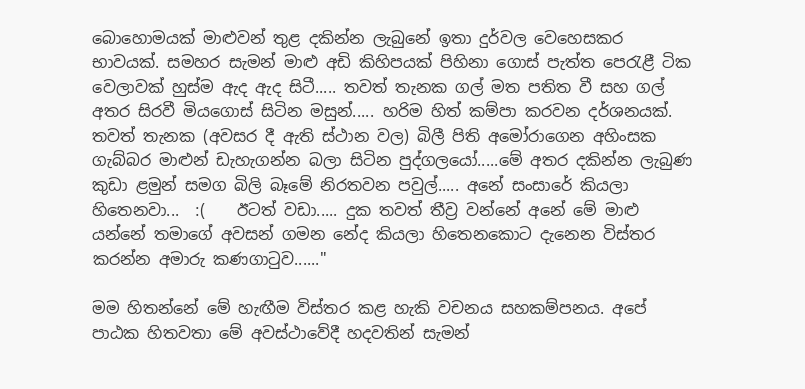බොහොමයක් මාළුවන් තුළ දකින්න ලැබුනේ ඉතා දුර්වල වෙහෙසකර භාවයක්. සමහර සැමන් මාළු අඩි කිහිපයක් පිහිනා ගොස් පැත්ත පෙරැළී ටික වෙලාවක් හුස්ම ඇද ඇද සිටී..... තවත් තැනක ගල් මත පතිත වී සහ ගල් අතර සිරවී මියගොස් සිටින මසුන්..... හරිම හිත් කම්පා කරවන දර්ශනයක්. තවත් තැනක (අවසර දී ඇති ස්ථාන වල) බිලී පිති අමෝරාගෙන අහිංසක ගැබ්බර මාළුන් ඩැහැගන්න බලා සිටින පුද්ගලයෝ.....මේ අතර දකින්න ලැබුණ කුඩා ළමුන් සමග බිලි බෑමේ නිරතවන පවුල්..... අනේ සංසාරේ කියලා හිතෙනවා...  :(    ඊටත් වඩා..... දුක තවත් තීව්‍ර වන්නේ අනේ මේ මාළු යන්නේ තමාගේ අවසන් ගමන නේද කියලා හිතෙනකොට දැනෙන විස්තර කරන්න අමාරු කණගාටුව......"

මම හිතන්නේ මේ හැඟීම විස්තර කළ හැකි වචනය සහකම්පනය. අපේ පාඨක හිතවතා මේ අවස්ථාවේදී හදවතින් සැමන්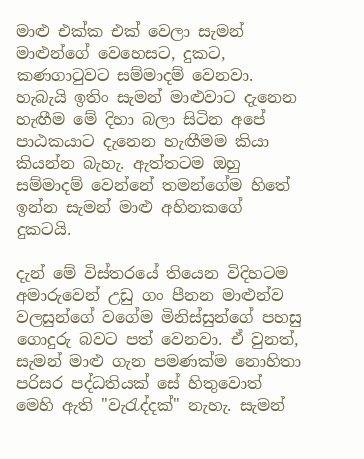මාළු එක්ක එක් වෙලා සැමන් මාළුන්ගේ වෙහෙසට, දුකට, කණගාටුවට සම්මාදම් වෙනවා. හැබැයි ඉතිං සැමන් මාළුවාට දැනෙන හැඟීම මේ දිහා බලා සිටින අපේ පාඨකයාට දැනෙන හැඟීමම කියා කියන්න බැහැ. ඇත්තටම ඔහු සම්මාදම් වෙන්නේ තමන්ගේම හිතේ ඉන්න සැමන් මාළු අහිනකගේ දුකටයි.

දැන් මේ විස්තරයේ තියෙන විදිහටම අමාරුවෙන් උඩු ගං පීනන මාළුන්ව වලසුන්ගේ වගේම මිනිස්සුන්ගේ පහසු ගොදුරු බවට පත් වෙනවා. ඒ වුනත්, සැමන් මාළු ගැන පමණක්ම නොහිතා පරිසර පද්ධතියක් සේ හිතුවොත් මෙහි ඇති "වැරැද්දක්" නැහැ. සැමන්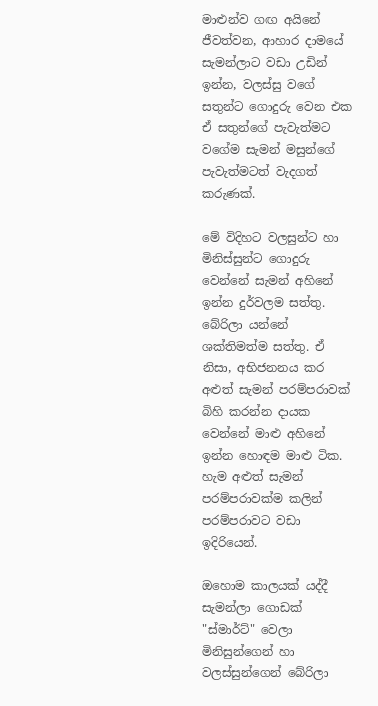මාළුන්ව ගඟ අයිනේ ජීවත්වන, ආහාර දාමයේ සැමන්ලාට වඩා උඩින් ඉන්න, වලස්සු වගේ සතුන්ට ගොදුරු වෙන එක ඒ සතුන්ගේ පැවැත්මට වගේම සැමන් මසුන්ගේ පැවැත්මටත් වැදගත් කරුණක්.

මේ විදිහට වලසුන්ට හා මිනිස්සුන්ට ගොදුරු වෙන්නේ සැමන් අහිනේ ඉන්න දුර්වලම සත්තු. බේරිලා යන්නේ ශක්තිමත්ම සත්තු. ඒ නිසා, අභිජනනය කර අළුත් සැමන් පරම්පරාවක් බිහි කරන්න දායක වෙන්නේ මාළු අහිනේ ඉන්න හොඳම මාළු ටික. හැම අළුත් සැමන් පරම්පරාවක්ම කලින් පරම්පරාවට වඩා ඉදිරියෙන්.

ඔහොම කාලයක් යද්දී සැමන්ලා ගොඩක් "ස්මාර්ට්" වෙලා මිනිසුන්ගෙන් හා වලස්සුන්ගෙන් බේරිලා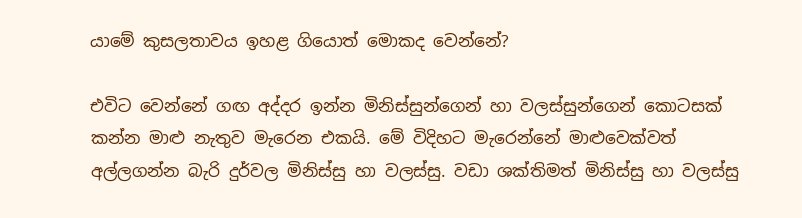යාමේ කුසලතාවය ඉහළ ගියොත් මොකද වෙන්නේ?

එවිට වෙන්නේ ගඟ අද්දර ඉන්න මිනිස්සුන්ගෙන් හා වලස්සුන්ගෙන් කොටසක් කන්න මාළු නැතුව මැරෙන එකයි. මේ විදිහට මැරෙන්නේ මාළුවෙක්වත් අල්ලගන්න බැරි දුර්වල මිනිස්සු හා වලස්සු. වඩා ශක්තිමත් මිනිස්සු හා වලස්සු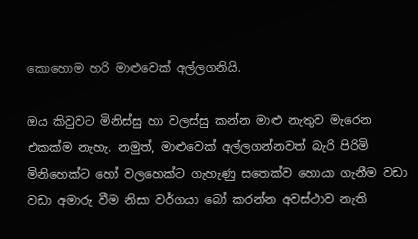කොහොම හරි මාළුවෙක් අල්ලගනියි.

ඔය කිවුවට මිනිස්සු හා වලස්සු කන්න මාළු නැතුව මැරෙන එකක්ම නැහැ. නමුත්, මාළුවෙක් අල්ලගන්නවත් බැරි පිරිමි මිනිහෙක්ට හෝ වලහෙක්ට ගැහැණු සතෙක්ව හොයා ගැනීම වඩා වඩා අමාරු වීම නිසා වර්ගයා බෝ කරන්න අවස්ථාව නැති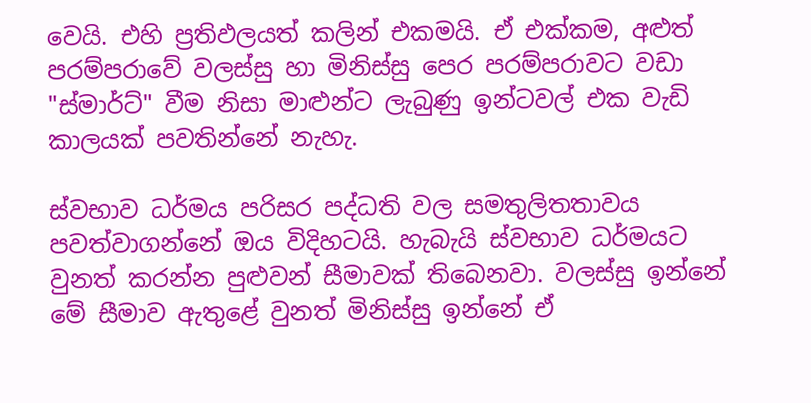වෙයි. එහි ප්‍රතිඵලයත් කලින් එකමයි. ඒ එක්කම, අළුත් පරම්පරාවේ වලස්සු හා මිනිස්සු පෙර පරම්පරාවට වඩා "ස්මාර්ට්" වීම නිසා මාළුන්ට ලැබුණු ඉන්ටවල් එක වැඩි කාලයක් පවතින්නේ නැහැ.

ස්වභාව ධර්මය පරිසර පද්ධති වල සමතුලිතතාවය පවත්වාගන්නේ ඔය විදිහටයි. හැබැයි ස්වභාව ධර්මයට වුනත් කරන්න පුළුවන් සීමාවක් තිබෙනවා. වලස්සු ඉන්නේ මේ සීමාව ඇතුළේ වුනත් මිනිස්සු ඉන්නේ ඒ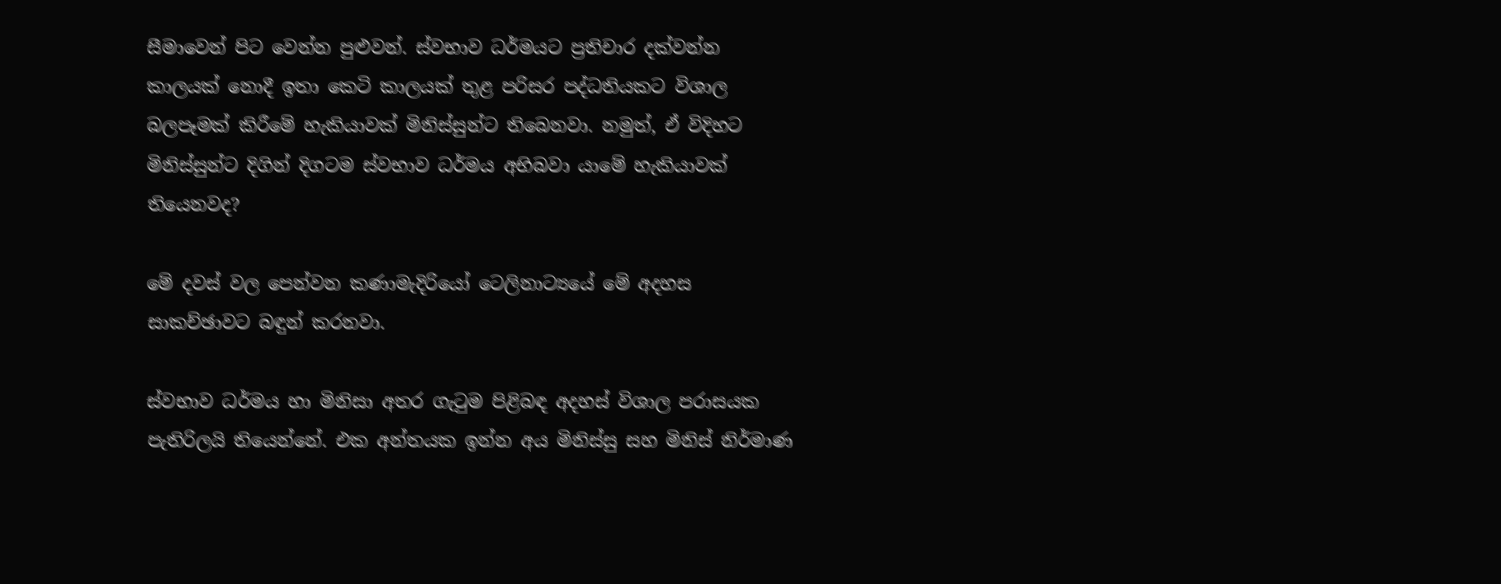සීමාවෙන් පිට වෙන්න පුළුවන්. ස්වභාව ධර්මයට ප්‍රතිචාර දක්වන්න කාලයක් නොදී ඉතා කෙටි කාලයක් තුළ පරිසර පද්ධතියකට විශාල බලපෑමක් කිරීමේ හැකියාවක් මිනිස්සුන්ට තිබෙනවා. නමුත්, ඒ විදිහට මිනිස්සුන්ට දිගින් දිගටම ස්වභාව ධර්මය අභිබවා යාමේ හැකියාවක් තියෙනවද?

මේ දවස් වල පෙන්වන කණාමැදිරියෝ ටෙලිනාට්‍යයේ මේ අදහස සාකච්ඡාවට බඳුන් කරනවා.

ස්වභාව ධර්මය හා මිනිසා අතර ගැටුම පිළිබඳ අදහස් විශාල පරාසයක පැතිරිලයි තියෙන්නේ. එක අන්තයක ඉන්න අය මිනිස්සු සහ මිනිස් නිර්මාණ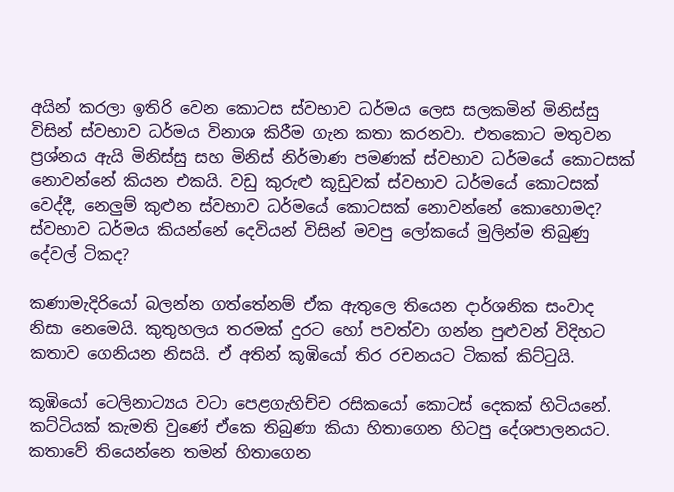අයින් කරලා ඉතිරි වෙන කොටස ස්වභාව ධර්මය ලෙස සලකමින් මිනිස්සු විසින් ස්වභාව ධර්මය විනාශ කිරීම ගැන කතා කරනවා. එතකොට මතුවන ප්‍රශ්නය ඇයි මිනිස්සු සහ මිනිස් නිර්මාණ පමණක් ස්වභාව ධර්මයේ කොටසක් නොවන්නේ කියන එකයි. වඩු කුරුළු කූඩුවක් ස්වභාව ධර්මයේ කොටසක් වෙද්දී, නෙලුම් කුළුන ස්වභාව ධර්මයේ කොටසක් නොවන්නේ කොහොමද? ස්වභාව ධර්මය කියන්නේ දෙවියන් විසින් මවපු ලෝකයේ මුලින්ම තිබුණු දේවල් ටිකද?

කණාමැදිරියෝ බලන්න ගත්තේනම් ඒක ඇතුලෙ තියෙන දාර්ශනික සංවාද නිසා නෙමෙයි. කුතුහලය තරමක් දුරට හෝ පවත්වා ගන්න පුළුවන් විදිහට කතාව ගෙනියන නිසයි. ඒ අතින් කූඹියෝ තිර රචනයට ටිකක් කිට්ටුයි.

කූඹියෝ ටෙලිනාට්‍යය වටා පෙළගැහිච්ච රසිකයෝ කොටස් දෙකක් හිටියනේ. කට්ටියක් කැමති වුණේ ඒකෙ තිබුණා කියා හිතාගෙන හිටපු දේශපාලනයට. කතාවේ තියෙන්නෙ තමන් හිතාගෙන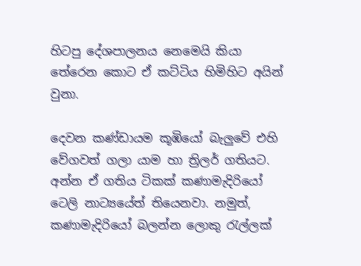හිටපු දේශපාලනය නෙමෙයි කියා තේරෙන කොට ඒ කට්ටිය හිමිහිට අයින් වුනා.

දෙවන කණ්ඩායම කූඹියෝ බැලුවේ එහි වේගවත් ගලා යාම හා ත්‍රිලර් ගතියට. අන්න ඒ ගතිය ටිකක් කණාමැදිරියෝ ටෙලි නාට්‍යයේත් තියෙනවා. නමුත්, කණාමැදිරියෝ බලන්න ලොකු රැල්ලක්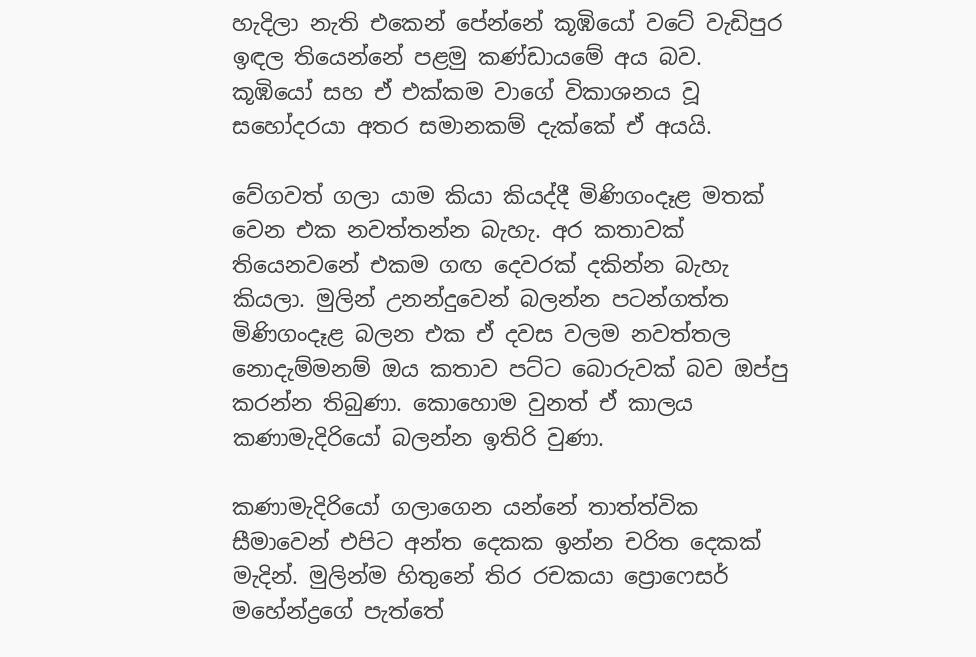හැදිලා නැති එකෙන් පේන්නේ කූඹියෝ වටේ වැඩිපුර ඉඳල තියෙන්නේ පළමු කණ්ඩායමේ අය බව. කූඹියෝ සහ ඒ එක්කම වාගේ විකාශනය වූ සහෝදරයා අතර සමානකම් දැක්කේ ඒ අයයි.

වේගවත් ගලා යාම කියා කියද්දී මිණිගංදෑළ මතක් වෙන එක නවත්තන්න බැහැ. අර කතාවක් තියෙනවනේ එකම ගඟ දෙවරක් දකින්න බැහැ කියලා. මුලින් උනන්දුවෙන් බලන්න පටන්ගත්ත මිණිගංදෑළ බලන එක ඒ දවස වලම නවත්තල නොදැම්මනම් ඔය කතාව පට්ට බොරුවක් බව ඔප්පු කරන්න තිබුණා. කොහොම වුනත් ඒ කාලය කණාමැදිරියෝ බලන්න ඉතිරි වුණා.

කණාමැදිරියෝ ගලාගෙන යන්නේ තාත්ත්වික සීමාවෙන් එපිට අන්ත දෙකක ඉන්න චරිත දෙකක් මැදින්. මුලින්ම හිතුනේ තිර රචකයා ප්‍රොෆෙසර් මහේන්ද්‍රගේ පැත්තේ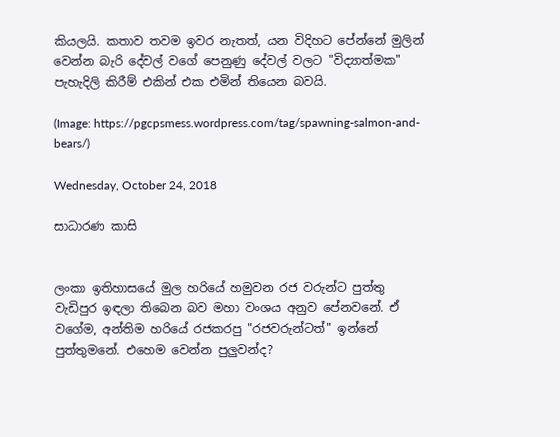කියලයි. කතාව තවම ඉවර නැතත්, යන විදිහට පේන්නේ මුලින් වෙන්න බැරි දේවල් වගේ පෙනුණු දේවල් වලට "විද්‍යාත්මක" පැහැදිලි කිරීම් එකින් එක එමින් තියෙන බවයි.

(Image: https://pgcpsmess.wordpress.com/tag/spawning-salmon-and-bears/)

Wednesday, October 24, 2018

සාධාරණ කාසි


ලංකා ඉතිහාසයේ මුල හරියේ හමුවන රජ වරුන්ට පුත්තු වැඩිපුර ඉඳලා තිබෙන බව මහා වංශය අනුව පේනවනේ. ඒ වගේම, අන්තිම හරියේ රජකරපු "රජවරුන්ටත්" ඉන්නේ පුත්තුමනේ. එහෙම වෙන්න පුලුවන්ද?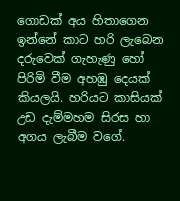ගොඩක් අය හිතාගෙන ඉන්නේ කාට හරි ලැබෙන දරුවෙක් ගැහැණු හෝ පිරිමි වීම අහඹු දෙයක් කියලයි. හරියට කාසියක් උඩ දැම්මහම සිරස හා අගය ලැබීම වගේ.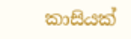කාසියක්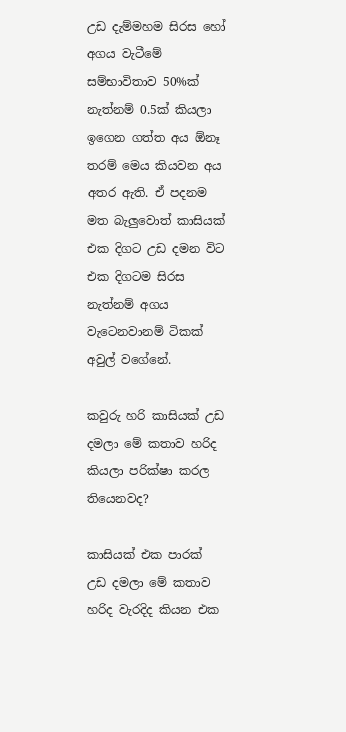උඩ දැම්මහම සිරස හෝ අගය වැටීමේ සම්භාවිතාව 50%ක් නැත්නම් 0.5ක් කියලා ඉගෙන ගත්ත අය ඕනෑ තරම් මෙය කියවන අය අතර ඇති. ඒ පදනම මත බැලුවොත් කාසියක් එක දිගට උඩ දමන විට එක දිගටම සිරස නැත්නම් අගය වැටෙනවානම් ටිකක් අවුල් වගේනේ.

කවුරු හරි කාසියක් උඩ දමලා මේ කතාව හරිද කියලා පරික්ෂා කරල තියෙනවද?

කාසියක් එක පාරක් උඩ දමලා මේ කතාව හරිද වැරදිද කියන එක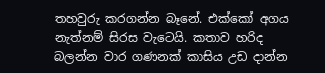තහවුරු කරගන්න බෑනේ. එක්කෝ අගය නැත්නම් සිරස වැටෙයි. කතාව හරිද බලන්න වාර ගණනක් කාසිය උඩ දාන්න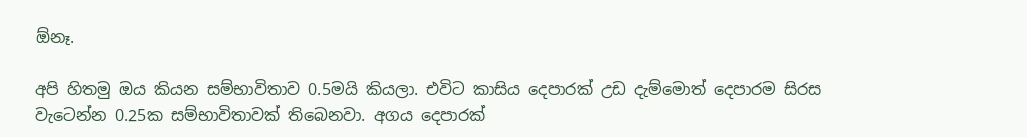ඕනෑ.

අපි හිතමු ඔය කියන සම්භාවිතාව 0.5මයි කියලා. එවිට කාසිය දෙපාරක් උඩ දැම්මොත් දෙපාරම සිරස වැටෙන්න 0.25ක සම්භාවිතාවක් තිබෙනවා. අගය දෙපාරක්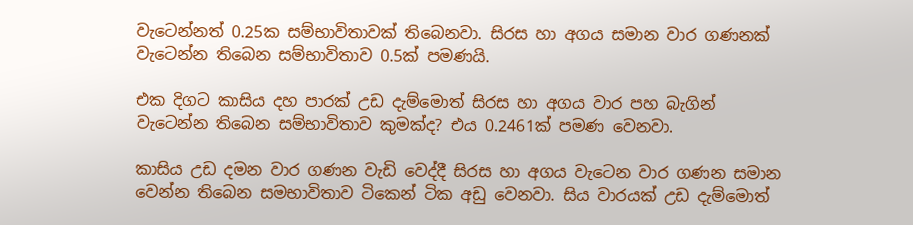වැටෙන්නත් 0.25ක සම්භාවිතාවක් තිබෙනවා. සිරස හා අගය සමාන වාර ගණනක් වැටෙන්න තිබෙන සම්භාවිතාව 0.5ක් පමණයි.

එක දිගට කාසිය දහ පාරක් උඩ දැම්මොත් සිරස හා අගය වාර පහ බැගින් වැටෙන්න තිබෙන සම්භාවිතාව කුමක්ද? එය 0.2461ක් පමණ වෙනවා.

කාසිය උඩ දමන වාර ගණන වැඩි වෙද්දී සිරස හා අගය වැටෙන වාර ගණන සමාන වෙන්න තිබෙන සමභාවිතාව ටිකෙන් ටික අඩු වෙනවා. සිය වාරයක් උඩ දැම්මොත්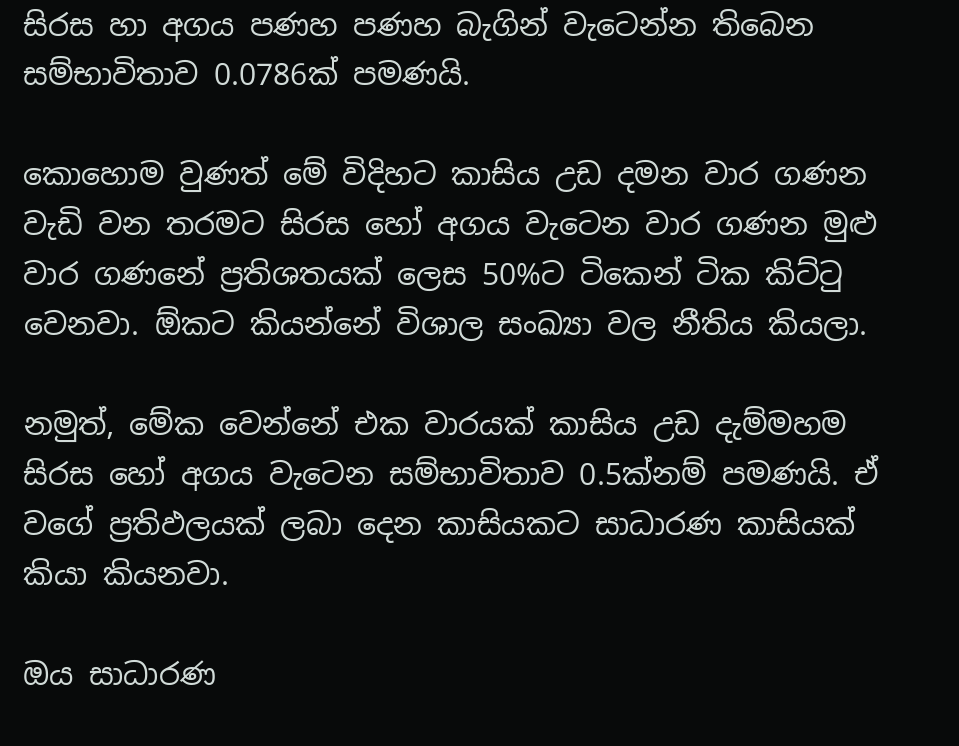සිරස හා අගය පණහ පණහ බැගින් වැටෙන්න තිබෙන සම්භාවිතාව 0.0786ක් පමණයි.

කොහොම වුණත් මේ විදිහට කාසිය උඩ දමන වාර ගණන වැඩි වන තරමට සිරස හෝ අගය වැටෙන වාර ගණන මුළු වාර ගණනේ ප්‍රතිශතයක් ලෙස 50%ට ටිකෙන් ටික කිට්ටු වෙනවා. ඕකට කියන්නේ විශාල සංඛ්‍යා වල නීතිය කියලා.

නමුත්, මේක වෙන්නේ එක වාරයක් කාසිය උඩ දැම්මහම සිරස හෝ අගය වැටෙන සම්භාවිතාව 0.5ක්නම් පමණයි. ඒ වගේ ප්‍රතිඵලයක් ලබා දෙන කාසියකට සාධාරණ කාසියක් කියා කියනවා.

ඔය සාධාරණ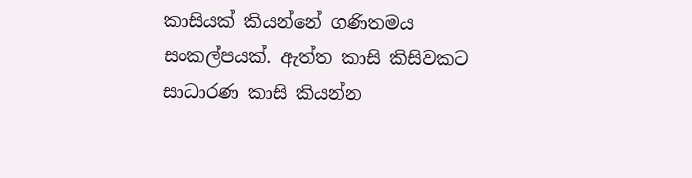කාසියක් කියන්නේ ගණිතමය සංකල්පයක්. ඇත්ත කාසි කිසිවකට සාධාරණ කාසි කියන්න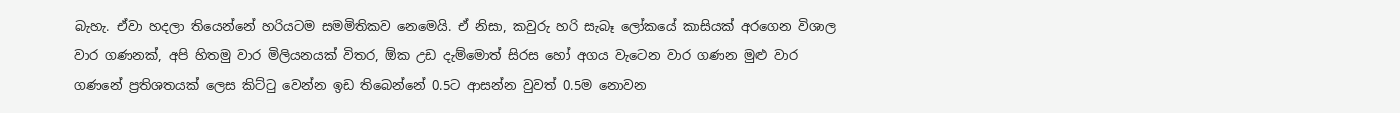බැහැ. ඒවා හදලා තියෙන්නේ හරියටම සමමිතිකව නෙමෙයි. ඒ නිසා, කවුරු හරි සැබෑ ලෝකයේ කාසියක් අරගෙන විශාල වාර ගණනක්, අපි හිතමු වාර මිලියනයක් විතර, ඕක උඩ දැම්මොත් සිරස හෝ අගය වැටෙන වාර ගණන මුළු වාර ගණනේ ප්‍රතිශතයක් ලෙස කිට්ටු වෙන්න ඉඩ තිබෙන්නේ 0.5ට ආසන්න වුවත් 0.5ම නොවන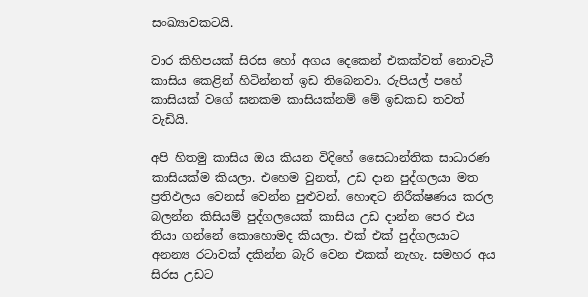සංඛ්‍යාවකටයි.

වාර කිහිපයක් සිරස හෝ අගය දෙකෙන් එකක්වත් නොවැටී කාසිය කෙළින් හිටින්නත් ඉඩ තිබෙනවා. රුපියල් පහේ කාසියක් වගේ ඝනකම කාසියක්නම් මේ ඉඩකඩ තවත් වැඩියි.

අපි හිතමු කාසිය ඔය කියන විදිහේ සෛධාන්තික සාධාරණ කාසියක්ම කියලා. එහෙම වුනත්, උඩ දාන පුද්ගලයා මත ප්‍රතිඵලය වෙනස් වෙන්න පුළුවන්. හොඳට නිරීක්ෂණය කරල බලන්න කිසියම් පුද්ගලයෙක් කාසිය උඩ දාන්න පෙර එය තියා ගන්නේ කොහොමද කියලා. එක් එක් පුද්ගලයාට අනන්‍ය රටාවක් දකින්න බැරි වෙන එකක් නැහැ. සමහර අය සිරස උඩට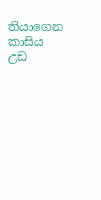තියාගෙන කාසිය උඩ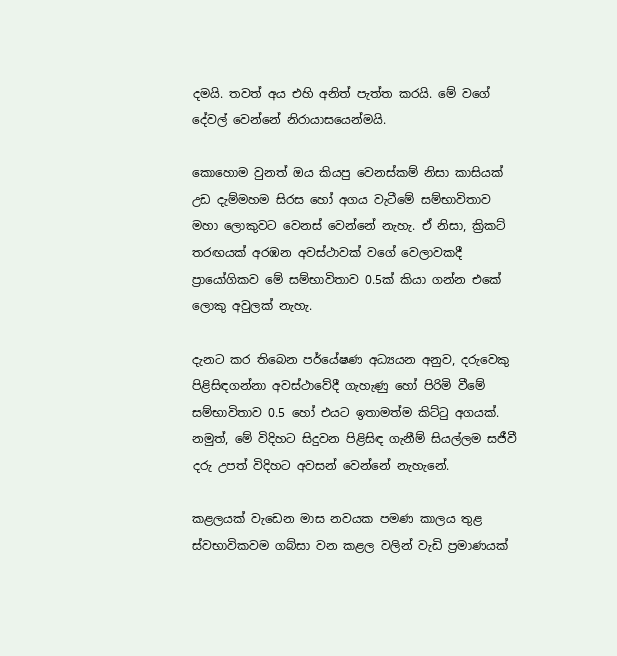දමයි. තවත් අය එහි අනිත් පැත්ත කරයි. මේ වගේ දේවල් වෙන්නේ නිරායාසයෙන්මයි.

කොහොම වුනත් ඔය කියපු වෙනස්කම් නිසා කාසියක් උඩ දැම්මහම සිරස හෝ අගය වැටීමේ සම්භාවිතාව මහා ලොකුවට වෙනස් වෙන්නේ නැහැ. ඒ නිසා, ක්‍රිකට් තරඟයක් අරඹන අවස්ථාවක් වගේ වෙලාවකදී ප්‍රායෝගිකව මේ සම්භාවිතාව 0.5ක් කියා ගන්න එකේ ලොකු අවුලක් නැහැ.

දැනට කර තිබෙන පර්යේෂණ අධ්‍යයන අනුව, දරුවෙකු පිළිසිඳගන්නා අවස්ථාවේදී ගැහැණු හෝ පිරිමි වීමේ සම්භාවිතාව 0.5 හෝ එයට ඉතාමත්ම කිට්ටු අගයක්. නමුත්, මේ විදිහට සිදුවන පිළිසිඳ ගැනීම් සියල්ලම සජීවී දරු උපත් විදිහට අවසන් වෙන්නේ නැහැනේ.

කළලයක් වැඩෙන මාස නවයක පමණ කාලය තුළ ස්වභාවිකවම ගබ්සා වන කළල වලින් වැඩි ප්‍රමාණයක්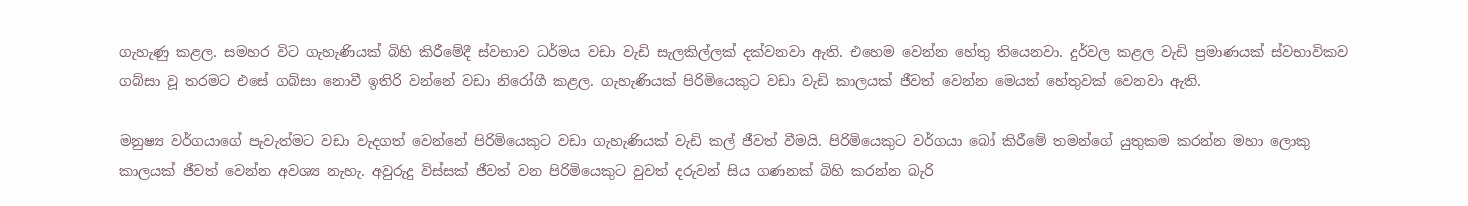ගැහැණු කළල. සමහර විට ගැහැණියක් බිහි කිරීමේදී ස්වභාව ධර්මය වඩා වැඩි සැලකිල්ලක් දක්වනවා ඇති. එහෙම වෙන්න හේතු තියෙනවා. දුර්වල කළල වැඩි ප්‍රමාණයක් ස්වභාවිකව ගබ්සා වූ තරමට එසේ ගබ්සා නොවී ඉතිරි වන්නේ වඩා නිරෝගී කළල. ගැහැණියක් පිරිමියෙකුට වඩා වැඩි කාලයක් ජීවත් වෙන්න මෙයත් හේතුවක් වෙනවා ඇති.

මනුෂ්‍ය වර්ගයාගේ පැවැත්මට වඩා වැදගත් වෙන්නේ පිරිමියෙකුට වඩා ගැහැණියක් වැඩි කල් ජීවත් වීමයි. පිරිමියෙකුට වර්ගයා බෝ කිරීමේ තමන්ගේ යුතුකම කරන්න මහා ලොකු කාලයක් ජීවත් වෙන්න අවශ්‍ය නැහැ. අවුරුදු විස්සක් ජීවත් වන පිරිමියෙකුට වුවත් දරුවන් සිය ගණනක් බිහි කරන්න බැරි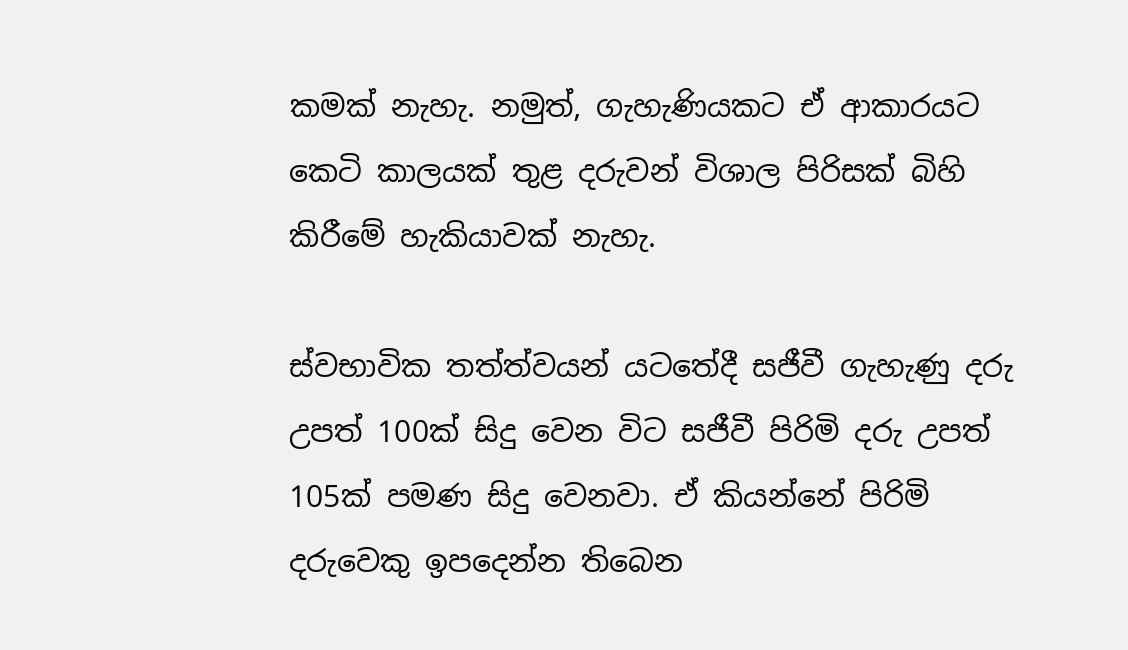කමක් නැහැ. නමුත්, ගැහැණියකට ඒ ආකාරයට කෙටි කාලයක් තුළ දරුවන් විශාල පිරිසක් බිහි කිරීමේ හැකියාවක් නැහැ.

ස්වභාවික තත්ත්වයන් යටතේදී සජීවී ගැහැණු දරු උපත් 100ක් සිදු වෙන විට සජීවී පිරිමි දරු උපත් 105ක් පමණ සිදු වෙනවා. ඒ කියන්නේ පිරිමි දරුවෙකු ඉපදෙන්න තිබෙන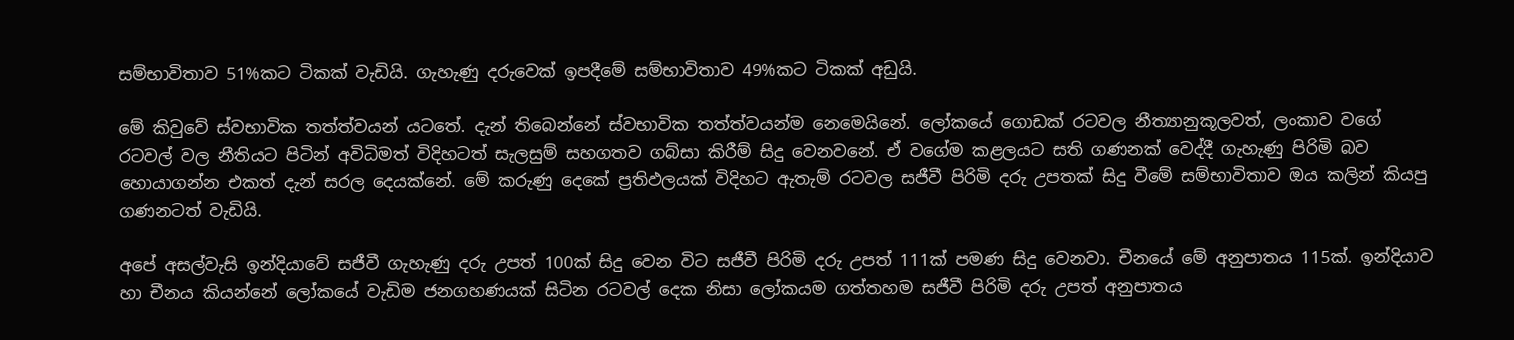සම්භාවිතාව 51%කට ටිකක් වැඩියි. ගැහැණු දරුවෙක් ඉපදීමේ සම්භාවිතාව 49%කට ටිකක් අඩුයි.

මේ කිවුවේ ස්වභාවික තත්ත්වයන් යටතේ. දැන් තිබෙන්නේ ස්වභාවික තත්ත්වයන්ම නෙමෙයිනේ. ලෝකයේ ගොඩක් රටවල නීත්‍යානුකූලවත්, ලංකාව වගේ රටවල් වල නීතියට පිටින් අවිධිමත් විදිහටත් සැලසුම් සහගතව ගබ්සා කිරීම් සිදු වෙනවනේ. ඒ වගේම කළලයට සති ගණනක් වෙද්දී ගැහැණු පිරිමි බව හොයාගන්න එකත් දැන් සරල දෙයක්නේ. මේ කරුණු දෙකේ ප්‍රතිඵලයක් විදිහට ඇතැම් රටවල සජීවී පිරිමි දරු උපතක් සිදු වීමේ සම්භාවිතාව ඔය කලින් කියපු ගණනටත් වැඩියි.

අපේ අසල්වැසි ඉන්දියාවේ සජීවී ගැහැණු දරු උපත් 100ක් සිදු වෙන විට සජීවී පිරිමි දරු උපත් 111ක් පමණ සිදු වෙනවා. චීනයේ මේ අනුපාතය 115ක්. ඉන්දියාව හා චීනය කියන්නේ ලෝකයේ වැඩිම ජනගහණයක් සිටින රටවල් දෙක නිසා ලෝකයම ගත්තහම සජීවී පිරිමි දරු උපත් අනුපාතය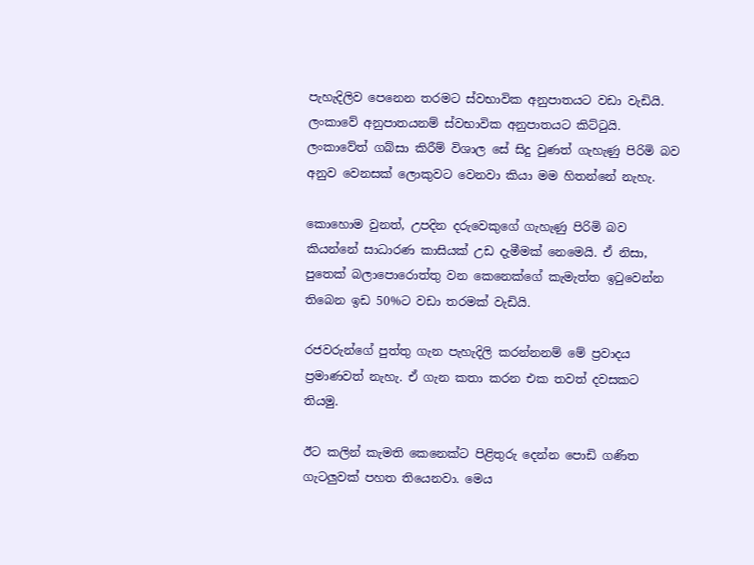පැහැදිලිව පෙනෙන තරමට ස්වභාවික අනුපාතයට වඩා වැඩියි. ලංකාවේ අනුපාතයනම් ස්වභාවික අනුපාතයට කිට්ටුයි. ලංකාවේත් ගබ්සා කිරීම් විශාල සේ සිදු වුණත් ගැහැණු පිරිමි බව අනුව වෙනසක් ලොකුවට වෙනවා කියා මම හිතන්නේ නැහැ.

කොහොම වුනත්, උපදින දරුවෙකුගේ ගැහැණු පිරිමි බව කියන්නේ සාධාරණ කාසියක් උඩ දැමීමක් නෙමෙයි. ඒ නිසා, පුතෙක් බලාපොරොත්තු වන කෙනෙක්ගේ කැමැත්ත ඉටුවෙන්න තිබෙන ඉඩ 50%ට වඩා තරමක් වැඩියි.

රජවරුන්ගේ පුත්තු ගැන පැහැදිලි කරන්නනම් මේ ප්‍රවාදය ප්‍රමාණවත් නැහැ. ඒ ගැන කතා කරන එක තවත් දවසකට තියමු.

ඊට කලින් කැමති කෙනෙක්ට පිළිතුරු දෙන්න පොඩි ගණිත ගැටලුවක් පහත තියෙනවා. මෙය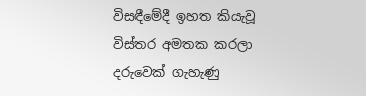විසඳීමේදී ඉහත කියැවූ විස්තර අමතක කරලා දරුවෙක් ගැහැණු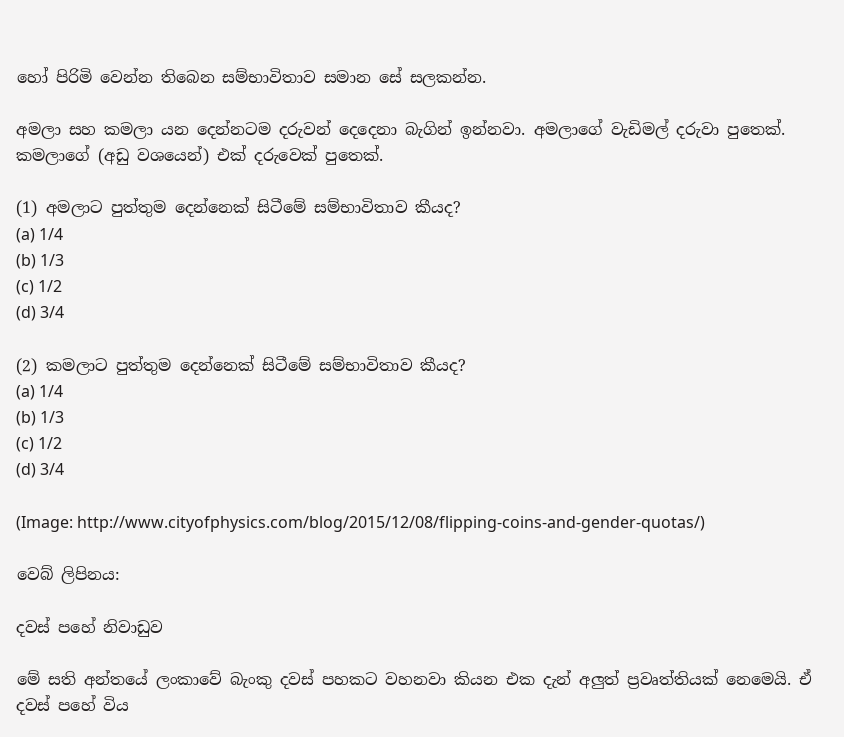හෝ පිරිමි වෙන්න තිබෙන සම්භාවිතාව සමාන සේ සලකන්න.

අමලා සහ කමලා යන දෙන්නටම දරුවන් දෙදෙනා බැගින් ඉන්නවා. අමලාගේ වැඩිමල් දරුවා පුතෙක්. කමලාගේ (අඩු වශයෙන්) එක් දරුවෙක් පුතෙක්.

(1) අමලාට පුත්තුම දෙන්නෙක් සිටීමේ සම්භාවිතාව කීයද?
(a) 1/4
(b) 1/3
(c) 1/2
(d) 3/4

(2) කමලාට පුත්තුම දෙන්නෙක් සිටීමේ සම්භාවිතාව කීයද?
(a) 1/4
(b) 1/3
(c) 1/2
(d) 3/4

(Image: http://www.cityofphysics.com/blog/2015/12/08/flipping-coins-and-gender-quotas/)

වෙබ් ලිපිනය:

දවස් පහේ නිවාඩුව

මේ සති අන්තයේ ලංකාවේ බැංකු දවස් පහකට වහනවා කියන එක දැන් අලුත් ප්‍රවෘත්තියක් නෙමෙයි. ඒ දවස් පහේ විය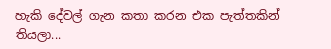හැකි දේවල් ගැන කතා කරන එක පැත්තකින් තියලා...